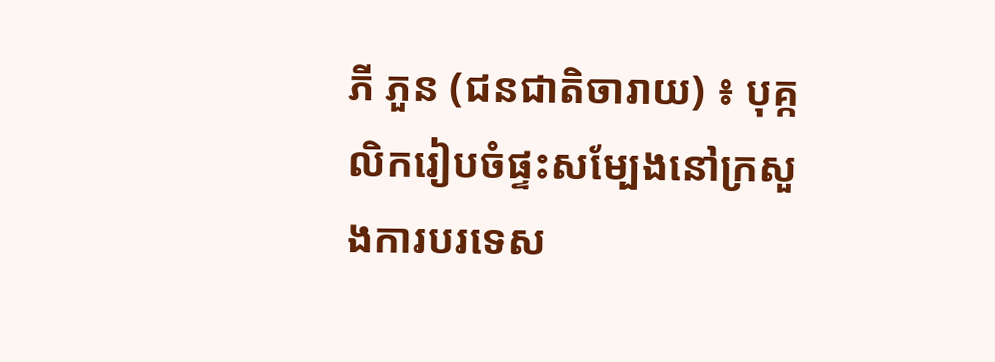ភី ភួន (ជនជាតិចារាយ) ៖ បុគ្កលិករៀបចំផ្ទះសម្បែងនៅក្រសួងការបរទេស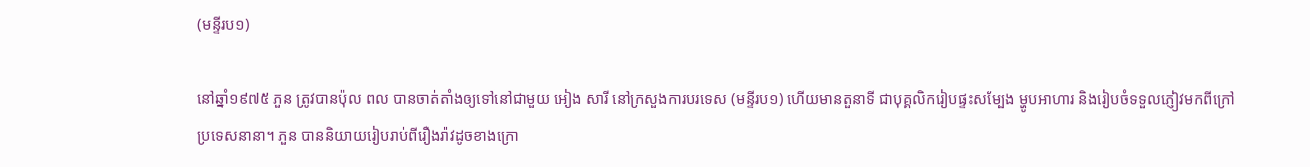(មន្ទីរប១)

នៅឆ្នាំ១៩៧៥ ភួន ត្រូវបានប៉ុល ពល បានចាត់តាំងឲ្យទៅនៅជាមួយ អៀង សារី នៅក្រសួងការបរទេស (មន្ទីរប១) ហើយមានតួនាទី ជាបុគ្គលិករៀបផ្ទះសម្បែង ម្ហូបអាហារ និងរៀបចំទទួលភ្ញៀវមកពីក្រៅប្រទេសនានា។ ភួន បាននិយាយរៀបរាប់ពីរឿងរ៉ាវដូចខាងក្រោ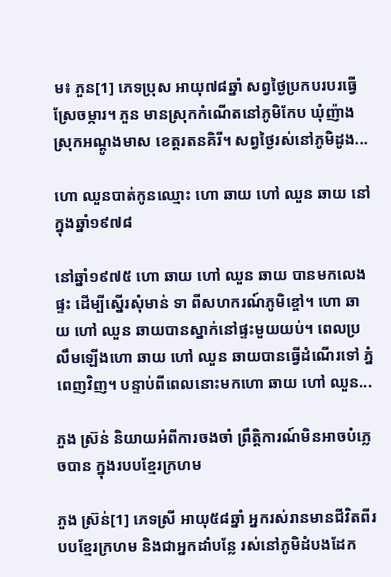ម៖ ភួន[1] ភេទប្រុស អាយុ៧៨ឆ្នាំ សព្វថ្ងៃប្រកបរបរធ្វើស្រែចម្ការ។ ភួន មានស្រុកកំណើតនៅភូមិកែប ឃុំញ៉ាង ស្រុកអណ្ដូងមាស ខេត្តរតនគិរី។ សព្វថ្ងៃរស់នៅភូមិដូង...

ហោ ឈួនបាត់កូនឈ្មោះ ហោ ឆាយ ហៅ ឈួន ឆាយ នៅក្នុងឆ្នាំ១៩៧៨

នៅឆ្នាំ១៩៧៥ ហោ ឆាយ ហៅ ឈួន ឆាយ បានមកលេងផ្ទះ ដើម្បីស្នើរសុំមាន់ ទា ពីសហករណ៍ភូមិខ្ចៅ។ ហោ ឆាយ ហៅ ឈួន ឆាយបានស្នាក់នៅផ្ទះមួយយប់។ ពេលប្រលឹមឡើងហោ ឆាយ ហៅ ឈួន ឆាយបានធ្វើដំណើរទៅ ភ្នំពេញវិញ។ បន្ទាប់ពីពេលនោះមកហោ ឆាយ ហៅ ឈួន...

ភួង ស្រ៊ន់ និយាយអំពីការចងចាំ ព្រឹត្តិការណ៍មិនអាចបំភ្លេចបាន ក្នុងរបបខ្មែរក្រហម

ភួង ស៊្រន់[1] ភេទស្រី អាយុ៥៨ឆ្នាំ អ្នករស់រានមានជីវិតពីរបបខ្មែរក្រហម និងជាអ្នកដាំបន្លែ រស់នៅភូមិដំបងដែក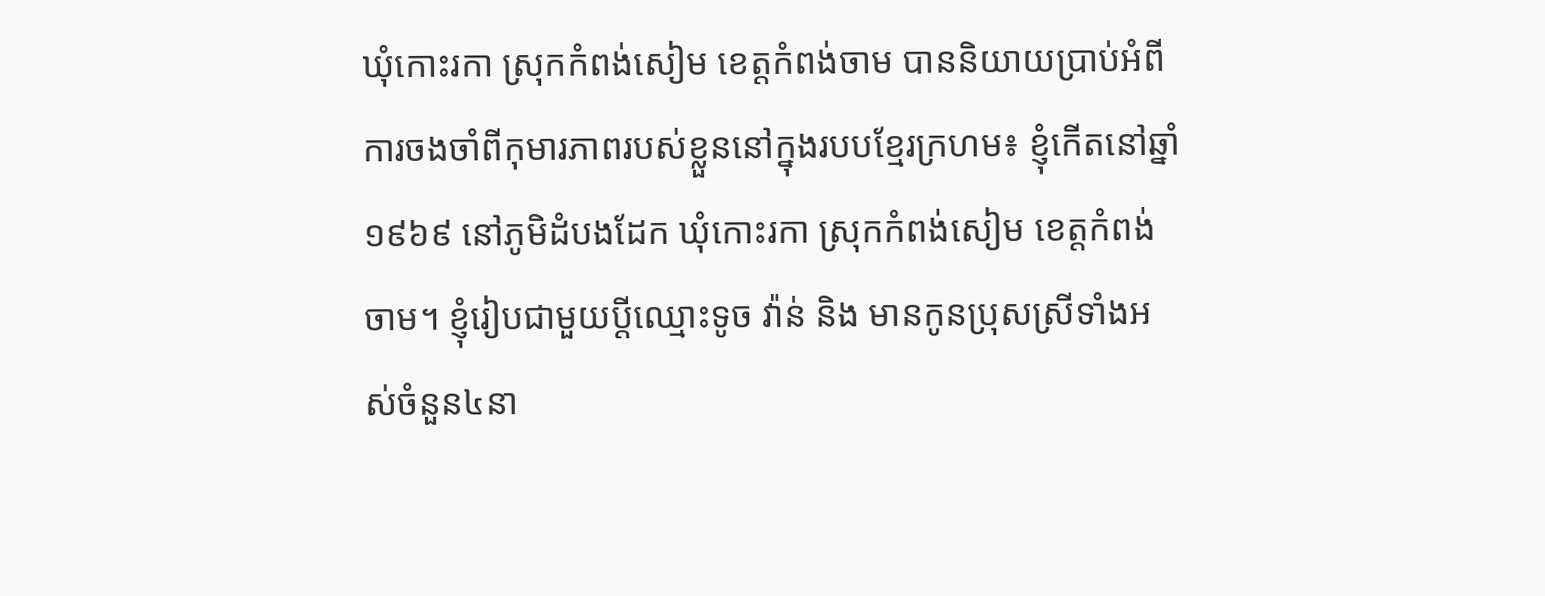ឃុំកោះរកា ស្រុកកំពង់សៀម ខេត្តកំពង់ចាម បាននិយាយប្រាប់អំពីការចងចាំពីកុមារភាពរបស់ខ្លួននៅក្នុងរបបខ្មែរក្រហម៖ ខ្ញុំកើតនៅឆ្នាំ១៩៦៩ នៅភូមិដំបងដែក ឃុំកោះរកា ស្រុកកំពង់សៀម ខេត្តកំពង់ចាម។ ខ្ញុំរៀបជាមួយប្ដីឈ្មោះទូច វ៉ាន់ និង មានកូនប្រុសស្រីទាំងអស់ចំនួន៤នា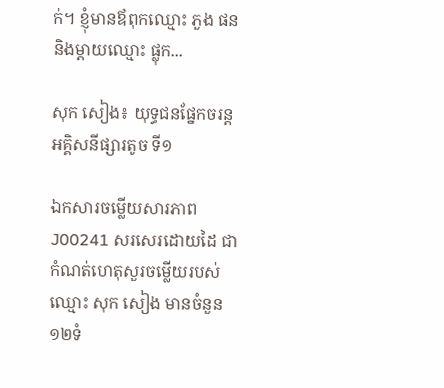ក់។ ខ្ញុំមានឪពុកឈ្មោះ ភួង ផន និងម្ដាយឈ្មោះ ផ្លុក...

សុក សៀង៖ យុទ្ធជនផ្នែកចរន្តអគ្គិសនីផ្សារតូច ទី១

ឯកសារចម្លើយសារភាព J00241 សរសេរដោយដៃ ជាកំណត់ហេតុសួរចម្លើយរបស់ ឈ្មោះ សុក សៀង មានចំនួន ១២ទំ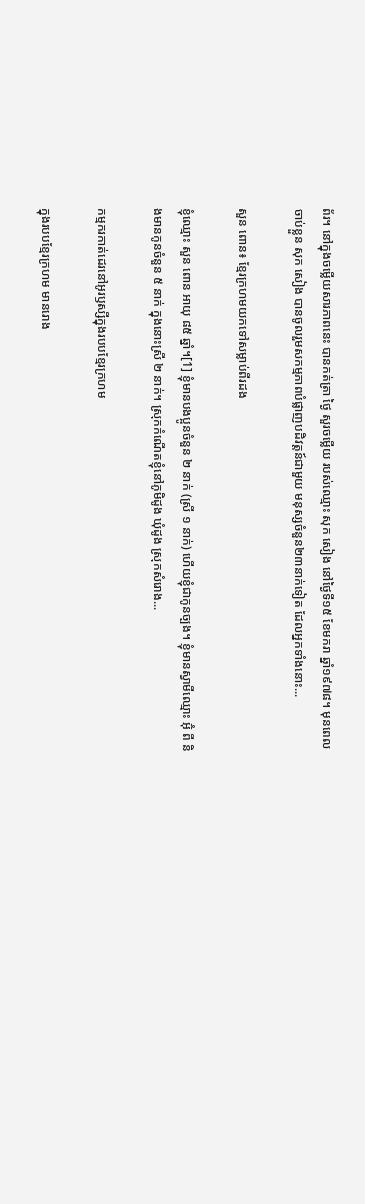ព័រ។ នៅក្នុងចម្លើយសារភាពនេះ បានកត់ត្រា ថ្ងៃ សួរចម្លើយ របស់ឈ្មោះ សុក សៀង នៅថ្ងៃទី១៥ ខែមករា ឆ្នាំ១៩៧៨។ មុនពេលចាប់ខ្លួន សុក សៀង បានចូលរួមសកម្មភាពបំផ្លាញបដិវត្តន៍ជាមួយ មនុស្សចំនួន២៣នាក់ទៀត ដែលអ្នកទាំងនោះ...

សួន ពោន៖ ខ្មែរក្រហមយកទៅសម្លាប់ពីរដង

ខ្ញុំឈ្មោះ សួន ពោន អាយុ ៨៥ ឆ្នាំ។[1] ខ្ញុំមានបងប្អូនចំនួន ២ នាក់ (ស្រី ១ នាក់) ហើយខ្ញុំជាកូនច្បង។ ខ្ញុំមានស្វាមីឈ្មោះ អ៊ុំ ពី និងមានកូនចំនួន ៥ នាក់ ក្នុងនោះស្រី ២ នាក់។ ស្រុកកំណើតខ្ញុំនៅភូមិដូង ឃុំដូង ស្រុកសំរោង...

កម្មករកាត់ដេរនៅអូរឫស្សីក្នុងរបបខ្មែរក្រហម

ក្នុងរបបខ្មែរក្រហម មានរោង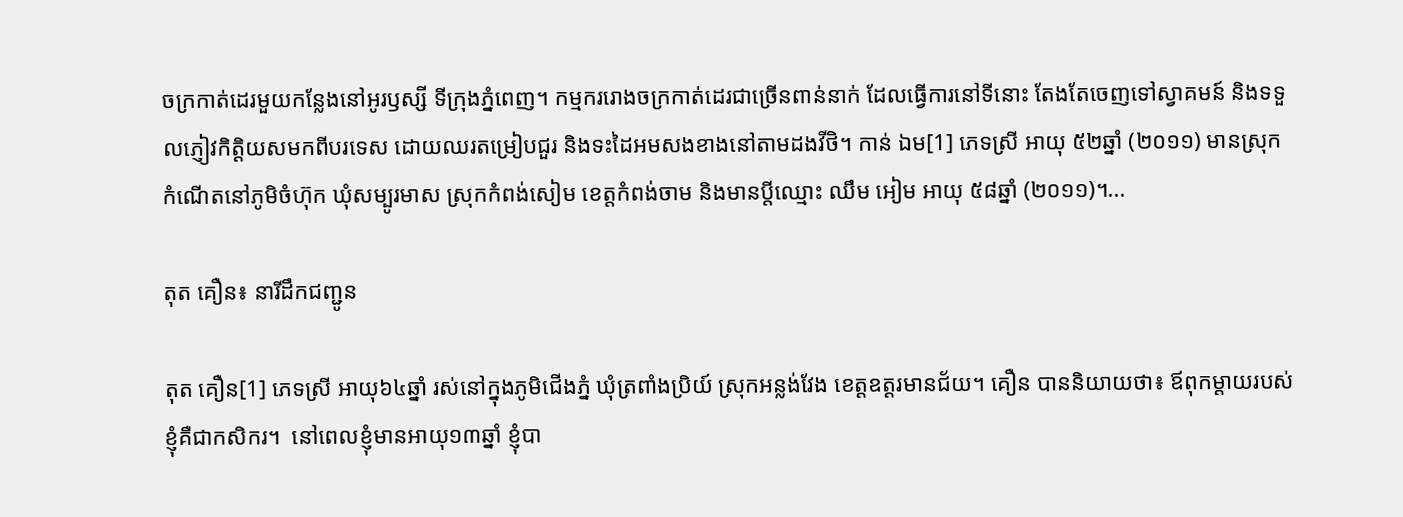ចក្រកាត់ដេរមួយកន្លែងនៅអូរឫស្សី ទីក្រុងភ្នំពេញ។ កម្មកររោងចក្រកាត់ដេរជាច្រើនពាន់នាក់ ដែលធ្វើការនៅទីនោះ តែងតែចេញទៅស្វាគមន៍ និងទទួលភ្ញៀវកិត្តិយសមកពីបរទេស ដោយឈរតម្រៀបជួរ និងទះដៃអមសងខាងនៅតាមដងវីថិ។ កាន់ ឯម[1] ភេទស្រី អាយុ ៥២ឆ្នាំ (២០១១) មានស្រុកកំណើតនៅភូមិចំហ៊ុក ឃុំសម្បូរមាស ស្រុកកំពង់សៀម ខេត្តកំពង់ចាម និងមានប្តីឈ្មោះ ឈឹម អៀម អាយុ ៥៨ឆ្នាំ (២០១១)។...

តុត គឿន៖ នារីដឹកជញ្ជូន

តុត គឿន[1] ភេទស្រី អាយុ៦៤ឆ្នាំ រស់នៅក្នុងភូមិជើងភ្នំ ឃុំត្រពាំងប្រិយ៍ ស្រុកអន្លង់វែង ខេត្ដឧត្ដរមានជ័យ។ គឿន បាននិយាយថា៖ ឪពុកម្ដាយរបស់ខ្ញុំគឺជាកសិករ។  នៅពេលខ្ញុំមានអាយុ១៣ឆ្នាំ ខ្ញុំបា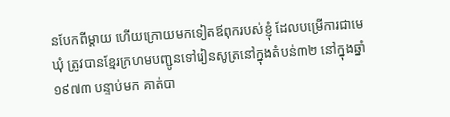នបែកពីម្ដាយ ហើយក្រោយមកទៀតឪពុករបស់ខ្ញុំ ដែលបម្រើការជាមេឃុំ ត្រូវបានខ្មែរក្រហមបញ្ជូនទៅរៀនសូត្រនៅក្នុងតំបន់៣២ នៅក្នុងឆ្នាំ១៩៧៣ បន្ទាប់មក គាត់បា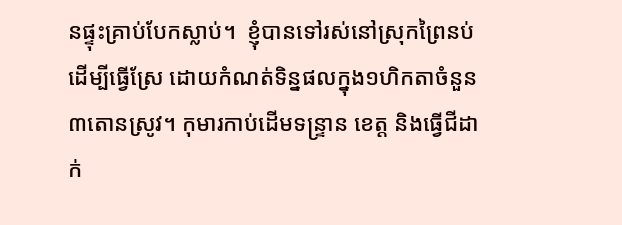នផ្ទុះគ្រាប់បែកស្លាប់។  ខ្ញុំបានទៅរស់នៅស្រុកព្រៃនប់  ដើម្បីធ្វើស្រែ ដោយកំណត់ទិន្នផលក្នុង១ហិកតាចំនួន៣តោនស្រូវ។ កុមារកាប់ដើមទន្ទ្រាន ខេត្ត និងធ្វើជីដាក់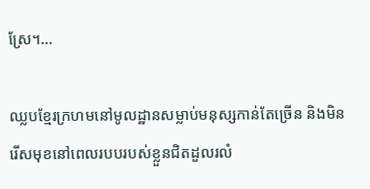ស្រែ។...

ឈ្លបខ្មែរក្រហមនៅមូលដ្ឋានសម្លាប់មនុស្សកាន់តែច្រើន និងមិនរើសមុខនៅពេលរបបរបស់ខ្លួនជិតដួលរលំ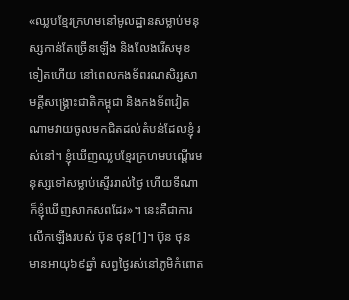«ឈ្លបខ្មែរក្រហមនៅមូលដ្ឋានសម្លាប់មនុស្សកាន់តែច្រើនឡើង និងលែងរើសមុខទៀតហើយ នៅពេលកងទ័ពរណសិរ្សសាមគ្គីសង្រ្គោះជាតិកម្ពុជា និងកងទ័ពវៀតណាមវាយចូលមកជិតដល់តំបន់ដែលខ្ញុំ រស់នៅ។ ខ្ញុំឃើញឈ្លបខ្មែរក្រហមបណ្តើរមនុស្សទៅសម្លាប់ស្ទើររាល់ថ្ងៃ ហើយទីណាក៏ខ្ញុំឃើញសាកសពដែរ»។ នេះគឺជាការលើកឡើងរបស់ ប៊ុន ថុន[1]។ ប៊ុន ថុន មានអាយុ៦៩ឆ្នាំ សព្វថ្ងៃរស់នៅភូមិកំពោត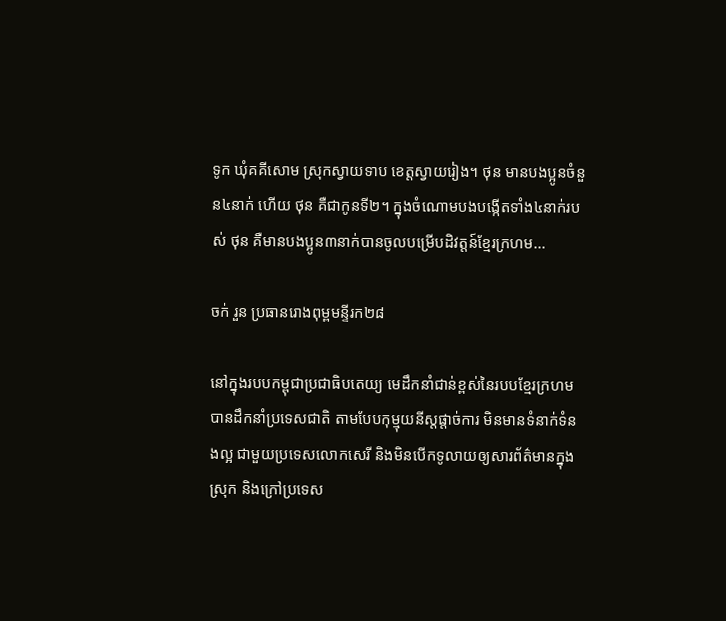ទូក ឃុំគគីសោម ស្រុកស្វាយទាប ខេត្តស្វាយរៀង។ ថុន មានបងប្អូនចំនួន៤នាក់ ហើយ ថុន គឺជាកូនទី២។ ក្នុងចំណោមបងបង្កើតទាំង៤នាក់របស់ ថុន គឺមានបងប្អូន៣នាក់បានចូលបម្រើបដិវត្តន៍ខែ្មរក្រហម...

ចក់ រួន ប្រធានរោងពុម្ពមន្ទីរក២៨

នៅក្នុងរបបកម្ពុជាប្រជាធិបតេយ្យ មេដឹកនាំជាន់ខ្ពស់នៃរបបខ្មែរក្រហម បានដឹកនាំប្រទេសជាតិ តាមបែបកុម្មុយនីស្តផ្តាច់ការ មិនមានទំនាក់ទំនងល្អ ជាមួយប្រទេសលោកសេរី និងមិនបើកទូលាយឲ្យសារព័ត៌មានក្នុងស្រុក និងក្រៅប្រទេស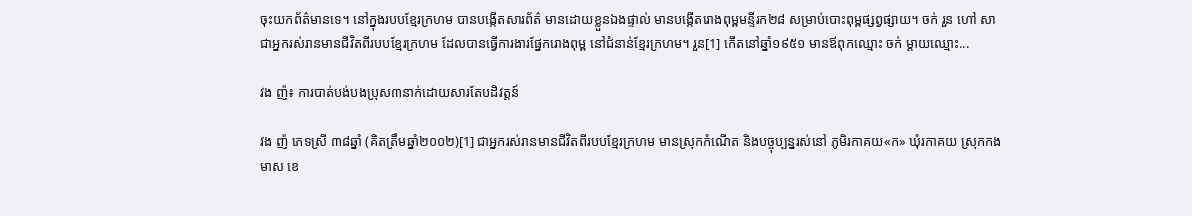ចុះយកព័ត៌មានទេ។ នៅក្នុងរបបខ្មែរក្រហម បានបង្កើតសារព័ត៌ មានដោយខ្លួនឯងផ្ទាល់ មានបង្កើតរោងពុម្ពមន្ទីរក២៨ សម្រាប់បោះពុម្ពផ្សព្វផ្សាយ។ ចក់ រួន ហៅ សា ជាអ្នករស់រានមានជីវិតពីរបបខ្មែរក្រហម ដែលបានធ្វើការងារផ្នែករោងពុម្ព នៅជំនាន់ខ្មែរក្រហម។ រួន[1] កើតនៅឆ្នាំ១៩៥១ មានឪពុកឈ្មោះ ចក់ ម្តាយឈ្មោះ...

វង ញ៉៖ ការបាត់បង់បងប្រុស៣នាក់ដោយសារតែបដិវត្តន៍

វង ញ៉ ភេទស្រី ៣៨ឆ្នាំ (គិតត្រឹមឆ្នាំ២០០២)[1] ជាអ្នករស់រានមានជីវិតពីរបបខ្មែរក្រហម មានស្រុកកំណើត និងបច្ចុប្បន្នរស់នៅ ភូមិរកាគយ«ក» ឃុំរកាគយ ស្រុកកងមាស ខេ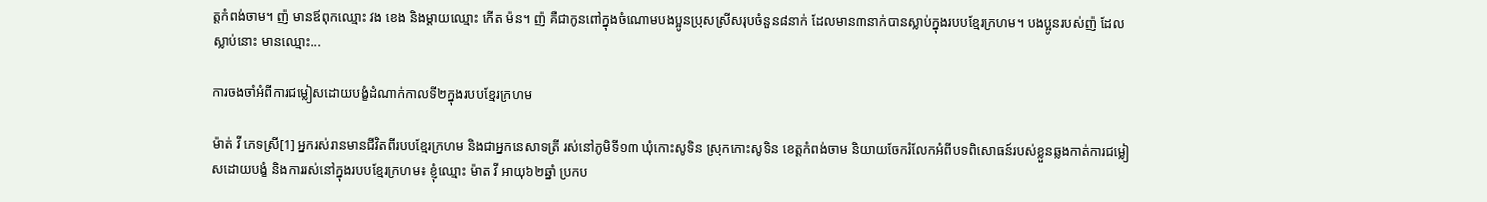ត្តកំពង់ចាម។ ញ៉ មានឪពុកឈ្មោះ វង ខេង និងម្ដាយឈ្មោះ កើត ម៉ន។ ញ៉ គឺជាកូនពៅក្នុងចំណោមបងប្អូនប្រុសស្រីសរុបចំនួន៨នាក់ ដែលមាន៣នាក់បានស្លាប់ក្នុងរបបខ្មែរក្រហម។ បងប្អូនរបស់ញ៉ ដែលស្លាប់នោះ មានឈ្មោះ...

ការចងចាំអំពីការជម្លៀសដោយបង្ខំដំណាក់កាលទី២ក្នុងរបបខ្មែរក្រហម

ម៉ាត់ វី ភេទស្រី[1] អ្នករស់រានមានជីវិតពីរបបខ្មែរក្រហម និងជាអ្នកនេសាទត្រី រស់នៅភូមិទី១៣ ឃុំកោះសូទិន ស្រុកកោះសូទិន ខេត្តកំពង់ចាម និយាយចែករំលែកអំពីបទពិសោធន៍របស់ខ្លួនឆ្លងកាត់ការជម្លៀសដោយបង្ខំ និងការរស់នៅក្នុងរបបខ្មែរក្រហម៖ ខ្ញុំឈ្មោះ ម៉ាត វី អាយុ៦២ឆ្នាំ ប្រកប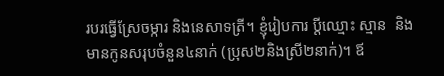របរធ្វើស្រែចម្ការ និងនេសាទត្រី។ ខ្ញុំរៀបការ ប្ដីឈ្មោះ ស្មាន  និងមានកូនសរុបចំនួន៤នាក់ (ប្រុស២និងស្រី២នាក់)។ ឪ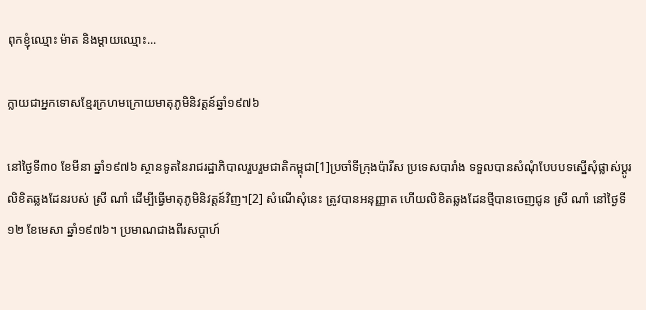ពុកខ្ញុំឈ្មោះ ម៉ាត និងម្ដាយឈ្មោះ...

ក្លាយជាអ្នកទោសខ្មែរក្រហមក្រោយមាតុភូមិនិវត្តន៍ឆ្នាំ១៩៧៦

នៅថ្ងៃទី៣០ ខែមីនា ឆ្នាំ១៩៧៦ ស្ថានទូតនៃរាជរដ្ឋាភិបាលរួបរួមជាតិកម្ពុជា[1]ប្រចាំទីក្រុងប៉ារីស ប្រទេសបារាំង ទទួលបានសំណុំបែបបទស្នើសុំផ្លាស់ប្តូរលិខិតឆ្លងដែនរបស់ ស្រី ណាំ ដើម្បីធ្វើមាតុភូមិនិវត្តន៍វិញ។[2] សំណើសុំនេះ ត្រូវបានអនុញ្ញាត ហើយលិខិតឆ្លងដែនថ្មីបានចេញជូន ស្រី ណាំ នៅថ្ងៃទី១២ ខែមេសា ឆ្នាំ១៩៧៦។ ប្រមាណជាងពីរសប្តាហ៍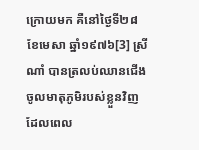ក្រោយមក គឺនៅថ្ងៃទី២៨ ខែមេសា ឆ្នាំ១៩៧៦[3] ស្រី ណាំ បានត្រលប់ឈានជើងចូលមាតុភូមិរបស់ខ្លួនវិញ ដែលពេល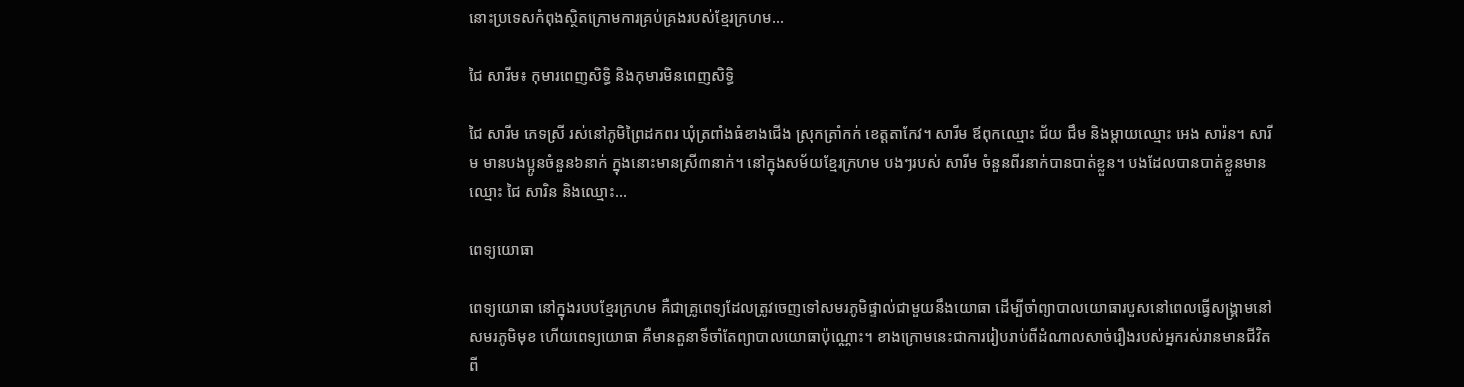នោះប្រទេសកំពុងស្ថិតក្រោមការគ្រប់គ្រងរបស់ខ្មែរក្រហម...

ជៃ សារីម៖ កុមារពេញសិទ្ធិ និងកុមារមិនពេញសិទ្ធិ

ជៃ សារីម ភេទស្រី រស់នៅភូមិព្រៃដកពរ ឃុំត្រពាំងធំខាងជើង ស្រុកត្រាំកក់ ខេត្តតាកែវ។ សារីម ឪពុកឈ្មោះ ជ័យ ជឹម និងម្ដាយឈ្មោះ អេង សារ៉ន។ សារីម មានបងប្អូនចំនួន៦នាក់ ក្នុងនោះមានស្រី៣នាក់។ នៅក្នុងសម័យខ្មែរក្រហម បងៗរបស់ សារីម ចំនួនពីរនាក់បានបាត់ខ្លួន។ បងដែលបានបាត់ខ្លួនមានឈ្មោះ ជៃ សារិន និងឈ្មោះ...

ពេទ្យយោធា

ពេទ្យយោធា នៅក្នុងរបបខ្មែរក្រហម គឺជាគ្រូពេទ្យដែលត្រូវចេញទៅសមរភូមិផ្ទាល់ជាមួយនឹងយោធា ដើម្បីចាំព្យាបាលយោធារបួសនៅពេលធ្វើសង្រ្គាមនៅសមរភូមិមុខ ហើយពេទ្យយោធា គឺមានតួនាទីចាំតែព្យាបាលយោធាប៉ុណ្ណោះ។ ខាងក្រោមនេះជាការរៀបរាប់ពីដំណាលសាច់រឿងរបស់អ្នករស់រានមានជីវិតពី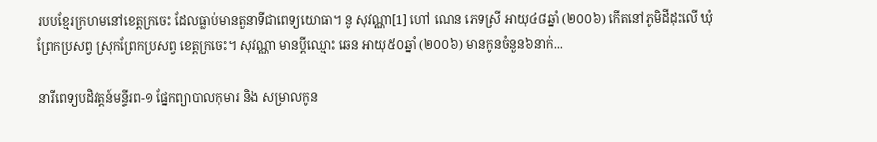របបខ្មែរក្រហមនៅខេត្តក្រចេះ ដែលធ្លាប់មានតួនាទីជាពេទ្យយោធា។ នូ សុវណ្ណា[1] ហៅ ណេន ភេទស្រី អាយុ៤៨ឆ្នាំ (២០០៦) កើតនៅភូមិដីដុះលើ ឃុំព្រែកប្រសព្វ ស្រុកព្រែកប្រសព្វ ខេត្តក្រចេះ។ សុវណ្ណា មានប្ដីឈ្មោះ ឆេន អាយុ៥០ឆ្នាំ (២០០៦) មានកូនចំនួន៦នាក់...

នារីពេទ្យបដិវត្តន៍មន្ទីរព-១ ផ្នែកព្យាបាលកុមារ និង សម្រាលកូន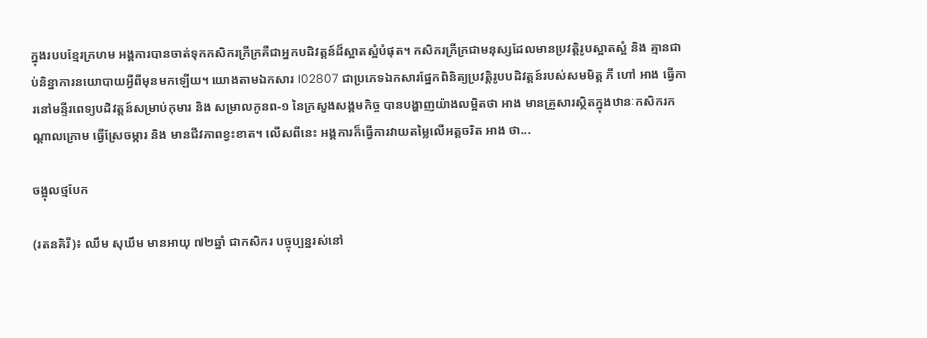ក្នុងរបបខ្មែរក្រហម អង្គការបានចាត់ទុកកសិករក្រីក្រគឺជាអ្នកបដិវត្តន៍ដ៏ស្អាតស្អំបំផុត។ កសិករក្រីក្រជាមនុស្សដែលមានប្រវត្តិរូបស្អាតស្អំ និង គ្មានជាប់និន្នាការនយោបាយអ្វីពីមុនមកឡើយ។ យោងតាមឯកសារ I02807 ជាប្រភេទឯកសារផ្នែកពិនិត្យប្រវត្តិរូបបដិវត្តន៍របស់សមមិត្ត ភី ហៅ អាង ធ្វើការនៅមន្ទីរពេទ្យបដិវត្តន៍សម្រាប់កុមារ និង សម្រាលកូនព-១ នៃក្រសួងសង្គមកិច្ច បានបង្ហាញយ៉ាងលម្អិតថា អាង មានគ្រួសារស្ថិតក្នុងឋានៈកសិករកណ្ដាលក្រោម ធ្វើស្រែចម្ការ និង មានជីវភាពខ្វះខាត។ លើសពីនេះ អង្គការក៏ធ្វើការវាយតម្លៃលើអត្តចរិត អាង ថា...

ចង្អុលថ្មបែក

(រតនគិរី)៖ ឈឹម សុឃឹម មានអាយុ ៧២ឆ្នាំ ជាកសិករ បច្ចុប្បន្នរស់នៅ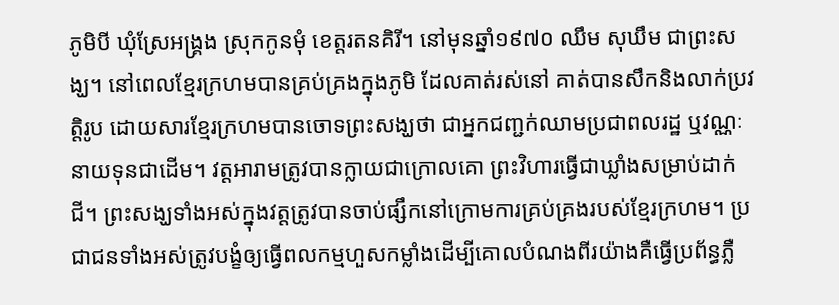ភូមិបី ឃុំស្រែអង្គ្រង ស្រុកកូនមុំ ខេត្តរតនគិរី។ នៅមុនឆ្នាំ១៩៧០ ឈឹម សុឃឹម ជាព្រះសង្ឃ។ នៅពេលខ្មែរក្រហមបានគ្រប់គ្រងក្នុងភូមិ ដែលគាត់រស់នៅ គាត់បានសឹកនិងលាក់ប្រវត្តិរូប ដោយសារខ្មែរក្រហមបានចោទព្រះសង្ឃថា ជាអ្នកជញ្ជក់ឈាមប្រជាពលរដ្ឋ ឬវណ្ណៈនាយទុនជាដើម។ វត្តអារាមត្រូវបានក្លាយជាក្រោលគោ ព្រះវិហារធ្វើជាឃ្លាំងសម្រាប់ដាក់ជី។ ព្រះសង្ឃទាំងអស់ក្នុងវត្តត្រូវបានចាប់ផ្សឹកនៅក្រោមការគ្រប់គ្រងរបស់ខ្មែរក្រហម។ ប្រជាជនទាំងអស់ត្រូវបង្ខំឲ្យធ្វើពលកម្មហួសកម្លាំងដើម្បីគោលបំណងពីរយ៉ាងគឺធ្វើប្រព័ន្ធភ្លឺ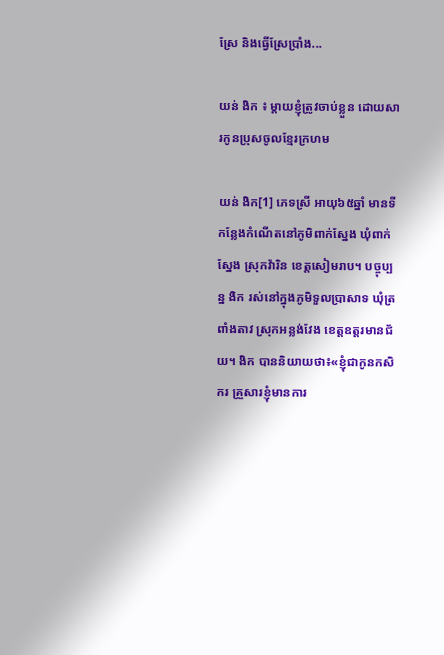ស្រែ និងធ្វើស្រែប្រាំង...

យន់ ងិក ៖ ម្តាយខ្ញុំត្រូវចាប់ខ្លួន ដោយសារកូនប្រុសចូលខ្មែរក្រហម

យន់ ងិក[1] ភេទស្រី អាយុ៦៥ឆ្នាំ មានទីកន្លែងកំណើតនៅភូមិពាក់ស្នែង ឃុំពាក់ស្នែង ស្រុកវ៉ារិន ខេត្តសៀមរាប។ បច្ចុប្បន្ន ងិក រស់នៅក្នុងភូមិទួលប្រាសាទ ឃុំត្រពាំងតាវ ស្រុកអន្លង់វែង ខេត្តឧត្តរមានជ័យ។ ងិក បាននិយាយថា៖«ខ្ញុំជាកូនកសិករ គ្រួសារខ្ញុំមានការ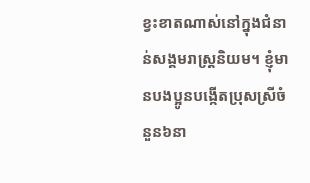ខ្វះខាតណាស់នៅក្នុងជំនាន់សង្គមរាស្រ្តនិយម។ ខ្ញុំមានបងប្អូនបង្កើតប្រុសស្រីចំនួន៦នា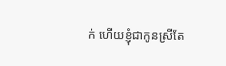ក់ ហើយខ្ញុំជាកូនស្រីតែ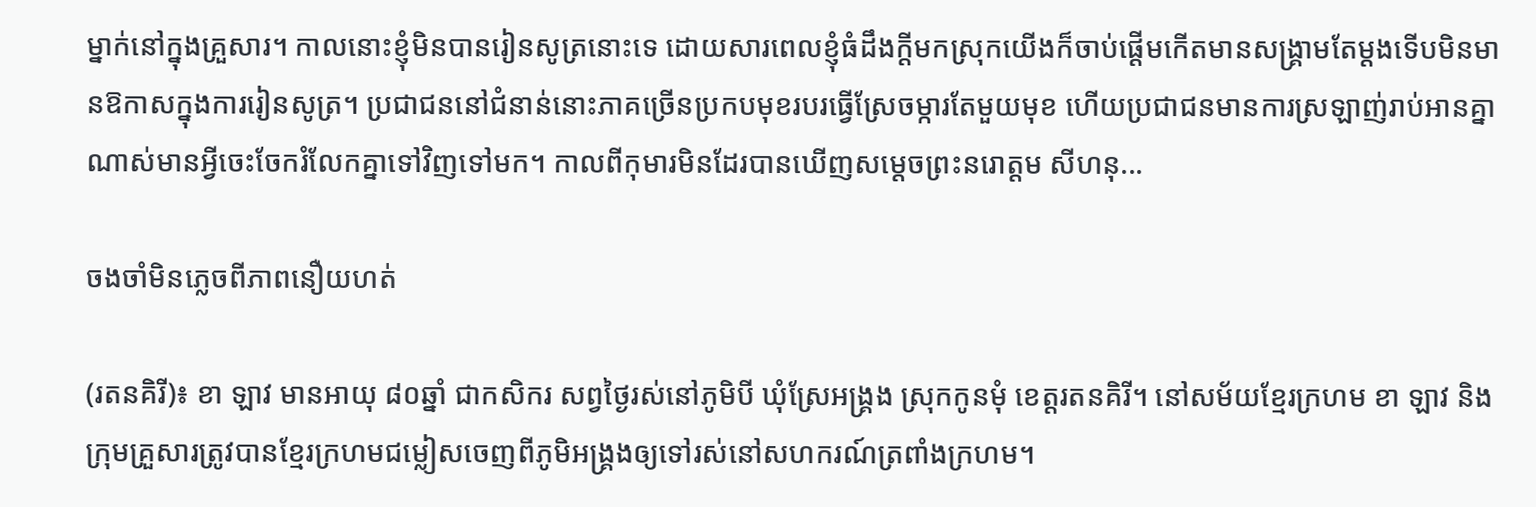ម្នាក់នៅក្នុងគ្រួសារ។ កាលនោះខ្ញុំមិនបានរៀនសូត្រនោះទេ ដោយសារពេលខ្ញុំធំដឹងក្ដីមកស្រុកយើងក៏ចាប់ផ្ដើមកើតមានសង្គ្រាមតែម្ដងទើបមិនមានឱកាសក្នុងការរៀនសូត្រ។ ប្រជាជននៅជំនាន់នោះភាគច្រើនប្រកបមុខរបរធ្វើស្រែចម្ការតែមួយមុខ ហើយប្រជាជនមានការស្រឡាញ់រាប់អានគ្នាណាស់មានអ្វីចេះចែករំលែកគ្នាទៅវិញទៅមក។ កាលពីកុមារមិនដែរបានឃើញសម្ដេចព្រះនរោត្តម សីហនុ...

ចងចាំមិនភ្លេចពីភាពនឿយហត់

(រតនគិរី)៖ ខា ឡាវ មានអាយុ ៨០ឆ្នាំ ជាកសិករ សព្វថ្ងៃរស់នៅភូមិបី ឃុំស្រែអង្គ្រង ស្រុកកូនមុំ ខេត្តរតនគិរី។ នៅសម័យខ្មែរក្រហម ខា ឡាវ និងក្រុមគ្រួសារត្រូវបានខ្មែរក្រហមជម្លៀសចេញពីភូមិអង្គ្រងឲ្យទៅរស់នៅសហករណ៍ត្រពាំងក្រហម។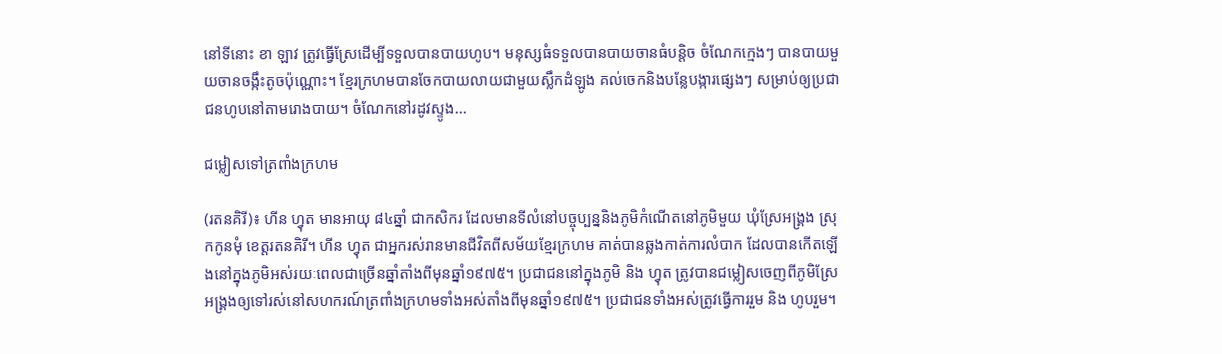នៅទីនោះ ខា ឡាវ ត្រូវធ្វើស្រែដើម្បីទទួលបានបាយហូប។ មនុស្សធំទទួលបានបាយចានធំបន្តិច ចំណែកក្មេងៗ បានបាយមួយចានចង្កឹះតូចប៉ុណ្ណោះ។ ខ្មែរក្រហមបានចែកបាយលាយជាមួយស្លឹកដំឡូង គល់ចេកនិងបន្លែបង្ការផ្សេងៗ សម្រាប់ឲ្យប្រជាជនហូបនៅតាមរោងបាយ។ ចំណែកនៅរដូវស្ទូង...

ជម្លៀសទៅត្រពាំងក្រហម

(រតនគិរី)៖ ហីន ហ្វុត មានអាយុ ៨៤ឆ្នាំ ជាកសិករ ដែលមានទីលំនៅបច្ចុប្បន្ននិងភូមិកំណើតនៅភូមិមួយ ឃុំស្រែអង្គ្រង ស្រុកកូនមុំ ខេត្តរតនគិរី។ ហីន ហ្វុត ជាអ្នករស់រានមានជីវិតពីសម័យខ្មែរក្រហម គាត់បានឆ្លងកាត់ការលំបាក ដែលបានកើតឡើងនៅក្នុងភូមិអស់រយៈពេលជាច្រើនឆ្នាំតាំងពីមុនឆ្នាំ១៩៧៥។ ប្រជាជននៅក្នុងភូមិ និង ហ្វុត ត្រូវបានជម្លៀសចេញពីភូមិស្រែអង្គ្រងឲ្យទៅរស់នៅសហករណ៍ត្រពាំងក្រហមទាំងអស់តាំងពីមុនឆ្នាំ១៩៧៥។ ប្រជាជនទាំងអស់ត្រូវធ្វើការរួម និង ហូបរួម។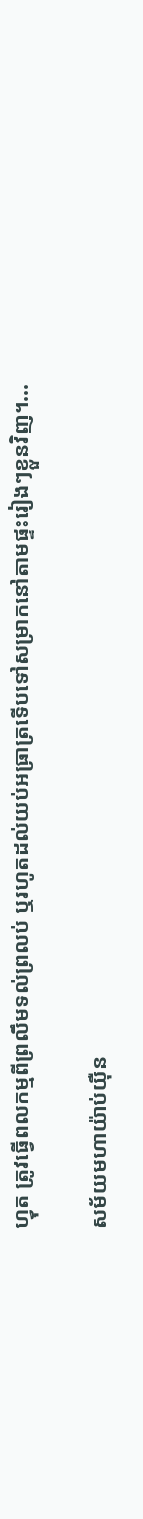ហ្វុត ត្រូវធ្វើពលកម្មពីព្រលឹមទល់ព្រលប់ ឬរហូតដល់យប់អធ្រាត្រទើបទៅសម្រាកនៅតាមផ្ទះរៀងៗខ្លួនវិញ។...

សម័យមហាយ៉ាប់យ៉ឺន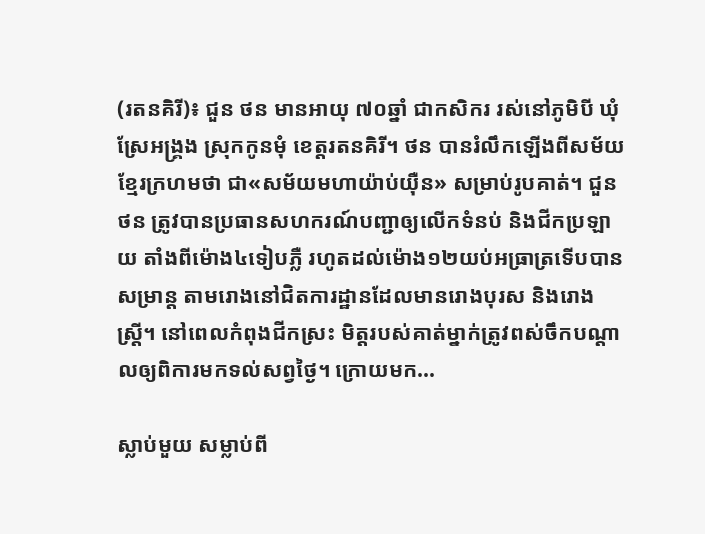(រតនគិរី)៖ ជួន ថន មានអាយុ ៧០ឆ្នាំ ជាកសិករ រស់នៅភូមិបី ឃុំស្រែអង្គ្រង ស្រុកកូនមុំ ខេត្តរតនគិរី។ ថន បានរំលឹកឡើងពីសម័យខ្មែរក្រហមថា ជា«សម័យមហាយ៉ាប់យ៉ឺន» សម្រាប់រូបគាត់។ ជួន ថន ត្រូវបានប្រធានសហករណ៍បញ្ជាឲ្យលើកទំនប់ និងជីកប្រឡាយ តាំងពីម៉ោង៤ទៀបភ្លឺ រហូតដល់ម៉ោង១២យប់អធ្រាត្រទើបបានសម្រាន្ត តាមរោងនៅជិតការដ្ឋានដែលមានរោងបុរស និងរោងស្ត្រី។ នៅពេលកំពុងជីកស្រះ មិត្តរបស់គាត់ម្នាក់ត្រូវពស់ចឹកបណ្ដាលឲ្យពិការមកទល់សព្វថ្ងៃ។ ក្រោយមក...

ស្លាប់មួយ សម្លាប់ពី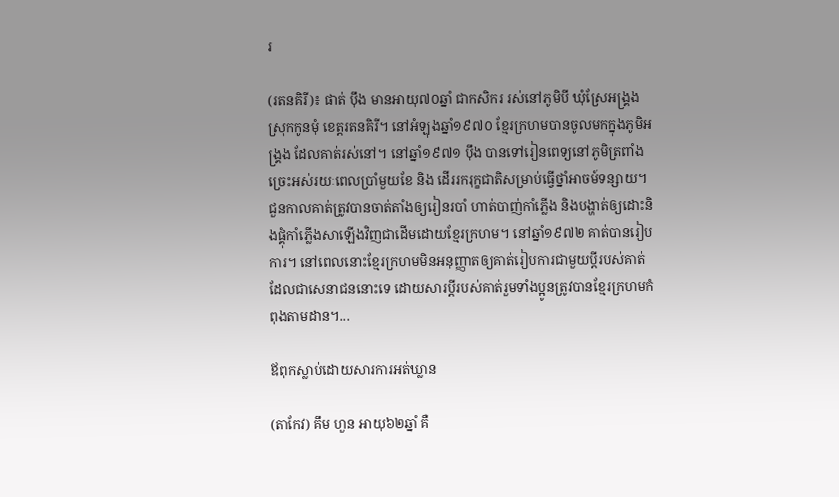រ

(រតនគិរី)៖ ផាត់ ប៉ឹង មានអាយុ៧០ឆ្នាំ ជាកសិករ រស់នៅភូមិបី ឃុំស្រែអង្គ្រង ស្រុកកូនមុំ ខេត្តរតនគិរី។ នៅអំឡុងឆ្នាំ១៩៧០ ខ្មែរក្រហមបានចូលមកក្នុងភូមិអង្គ្រង ដែលគាត់រស់នៅ។ នៅឆ្នាំ១៩៧១ ប៉ឹង បានទៅរៀនពេទ្យនៅភូមិត្រពាំងច្រេះអស់រយៈពេលប្រាំមួយខែ និង ដើររករុក្ខជាតិសម្រាប់ធ្វើថ្នាំអាចម៍ទន្សាយ។ ជួនកាលគាត់ត្រូវបានចាត់តាំងឲ្យរៀនរបាំ ហាត់បាញ់កាំភ្លើង និងបង្ហាត់ឲ្យដោះនិងផ្គុំកាំភ្លើងសាឡើងវិញជាដើមដោយខ្មែរក្រហម។ នៅឆ្នាំ១៩៧២ គាត់បានរៀបការ។ នៅពេលនោះខ្មែរក្រហមមិនអនុញ្ញាតឲ្យគាត់រៀបការជាមួយប្តីរបស់គាត់ ដែលជាសេនាជននោះទេ ដោយសារប្តីរបស់គាត់រួមទាំងប្អូនត្រូវបានខ្មែរក្រហមកំពុងតាមដាន។...

ឪពុកស្លាប់ដោយសារការអត់ឃ្លាន

(តាកែវ) គឹម ហួន អាយុ៦២ឆ្នាំ គឺ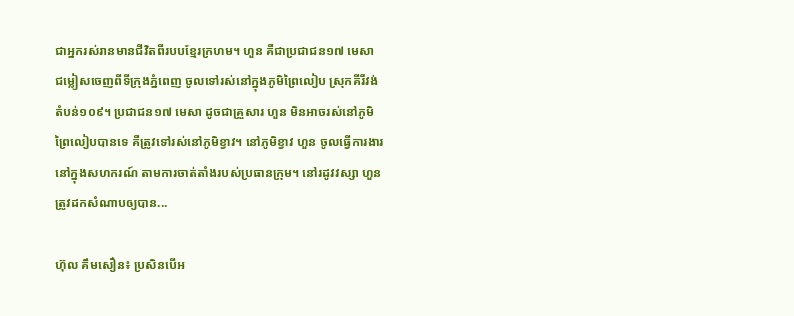ជាអ្នករស់រានមានជីវិតពីរបបខ្មែរក្រហម។ ហួន គឺជាប្រជាជន១៧ មេសា ជម្លៀសចេញពីទីក្រុងភ្នំពេញ ចូលទៅរស់នៅក្នុងភូមិព្រៃលៀប ស្រុកគីរីវង់ តំបន់១០៩។ ប្រជាជន១៧ មេសា ដូចជាគ្រួសារ ហួន មិនអាចរស់នៅភូមិព្រៃលៀបបានទេ គឺត្រូវទៅរស់នៅភូមិខ្វាវ។ នៅភូមិខ្វាវ ហួន ចូលធ្វើការងារនៅក្នុងសហករណ៍ តាមការចាត់តាំងរបស់ប្រធានក្រុម។ នៅរដូវវស្សា ហួន ត្រូវដកសំណាបឲ្យបាន...

ហ៊ុល គឹមសឿន៖ ប្រសិនបើអ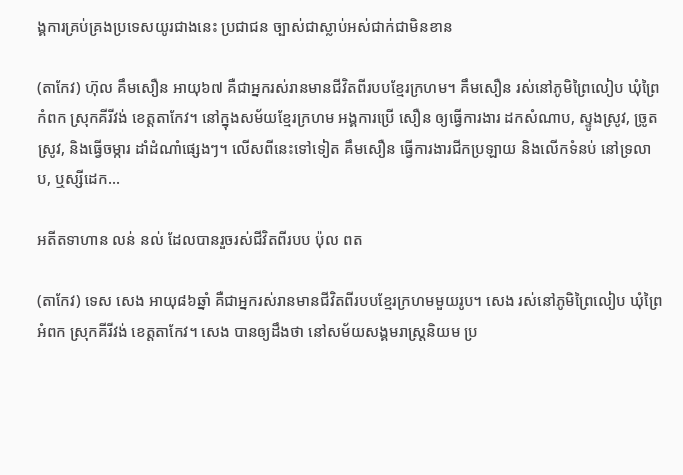ង្គការគ្រប់គ្រងប្រទេសយូរជាងនេះ ប្រជាជន ច្បាស់ជាស្លាប់អស់ជាក់ជាមិនខាន

(តាកែវ) ហ៊ុល គឹមសឿន អាយុ៦៧ គឺជាអ្នករស់រានមានជីវិតពីរបបខ្មែរក្រហម។ គឹមសឿន រស់នៅភូមិព្រៃលៀប ឃុំព្រៃកំពក ស្រុកគីរីវង់ ខេត្តតាកែវ។ នៅក្នុងសម័យខ្មែរក្រហម អង្គការប្រើ សឿន ឲ្យធ្វើការងារ ដកសំណាប, ស្ទូងស្រូវ, ច្រូតស្រូវ, និងធ្វើចម្ការ ដាំដំណាំផ្សេងៗ។ លើសពីនេះទៅទៀត គឹមសឿន ធ្វើការងារជីកប្រឡាយ និងលើកទំនប់ នៅទ្រលាប, ឬស្សីដេក...

អតីតទាហាន លន់ នល់ ដែលបានរួចរស់ជីវិតពីរបប ប៉ុល ពត

(តាកែវ) ទេស សេង អាយុ៨៦ឆ្នាំ គឺជាអ្នករស់រានមានជីវិតពីរបបខ្មែរក្រហមមួយរូប។ សេង រស់នៅភូមិព្រៃលៀប ឃុំព្រៃអំពក ស្រុកគីរីវង់ ខេត្តតាកែវ។ សេង បានឲ្យដឹងថា នៅសម័យសង្គមរាស្រ្ដនិយម ប្រ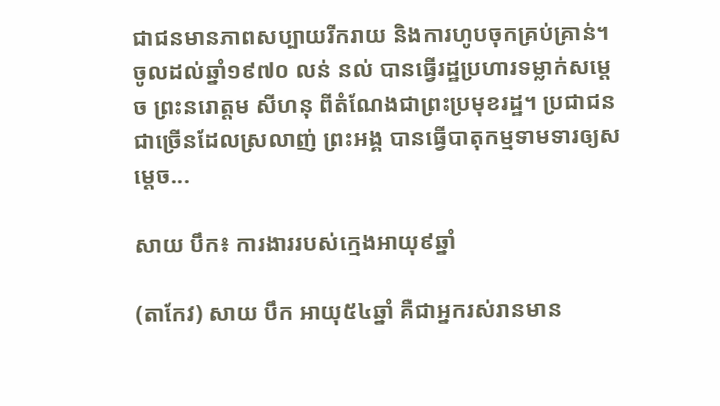ជាជនមានភាពសប្បាយរីករាយ និងការហូបចុកគ្រប់គ្រាន់។ ចូលដល់ឆ្នាំ១៩៧០ លន់ នល់ បានធ្វើរដ្ឋប្រហារទម្លាក់សម្ដេច ព្រះនរោត្តម សីហនុ ពីតំណែងជាព្រះប្រមុខរដ្ឋ។ ប្រជាជនជាច្រើនដែលស្រលាញ់ ព្រះអង្គ បានធ្វើបាតុកម្មទាមទារឲ្យសម្ដេច...

សាយ បឹក៖ ការងាររបស់ក្មេងអាយុ៩ឆ្នាំ

(តាកែវ) សាយ បឹក អាយុ៥៤ឆ្នាំ គឺជាអ្នករស់រានមាន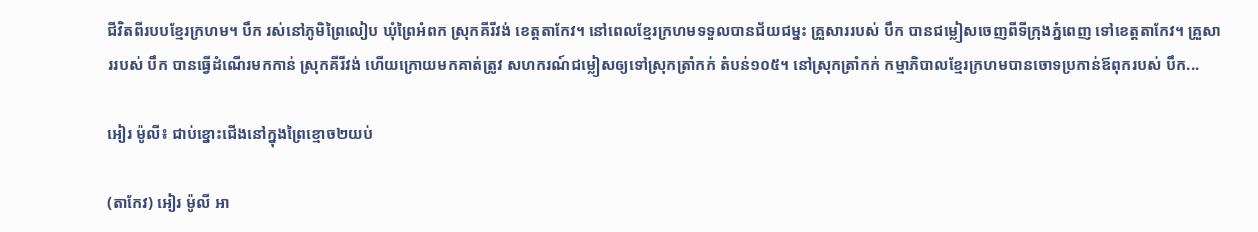ជីវិតពីរបបខ្មែរក្រហម។ បឹក រស់នៅភូមិព្រៃលៀប ឃុំព្រៃអំពក ស្រុកគីរីវង់ ខេត្តតាកែវ។ នៅពេលខ្មែរក្រហមទទួលបានជ័យជម្នះ គ្រួសាររបស់ បឹក បានជម្លៀសចេញពីទីក្រុងភ្នំពេញ ទៅខេត្តតាកែវ។ គ្រួសាររបស់ បឹក បានធ្វើដំណើរមកកាន់ ស្រុកគីរីវង់ ហើយក្រោយមកគាត់ត្រូវ សហករណ៍ជម្លៀសឲ្យទៅស្រុកត្រាំកក់ តំបន់១០៥។ នៅស្រុកត្រាំកក់ កម្មាភិបាលខ្មែរក្រហមបានចោទប្រកាន់ឪពុករបស់ បឹក...

អៀរ ម៉ូលី៖ ជាប់ខ្នោះជើងនៅក្នុងព្រៃខ្មោច២យប់

(តាកែវ) អៀរ ម៉ូលី អា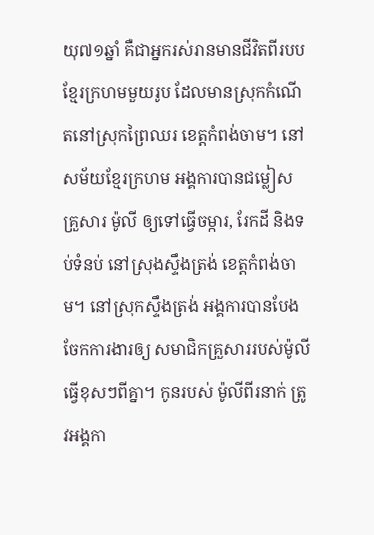យុ៧១ឆ្នាំ គឺជាអ្នករស់រានមានជីវិតពីរបបខ្មែរក្រហមមួយរូប ដែលមានស្រុកកំណើតនៅស្រុកព្រៃឈរ ខេត្តកំពង់ចាម។ នៅសម័យខ្មែរក្រហម អង្គការបានជម្លៀស គ្រួសារ ម៉ូលី ឲ្យទៅធ្វើចម្ការ, រែកដី និងទប់ទំនប់ នៅស្រុងស្ទឹងត្រង់ ខេត្តកំពង់ចាម។ នៅស្រុកស្ទឹងត្រង់ អង្គការបានបែងចែកការងារឲ្យ សមាជិកគ្រួសាររបស់ម៉ូលី ធ្វើខុសៗពីគ្នា។ កូនរបស់ ម៉ូលីពីរនាក់ ត្រូវអង្គកា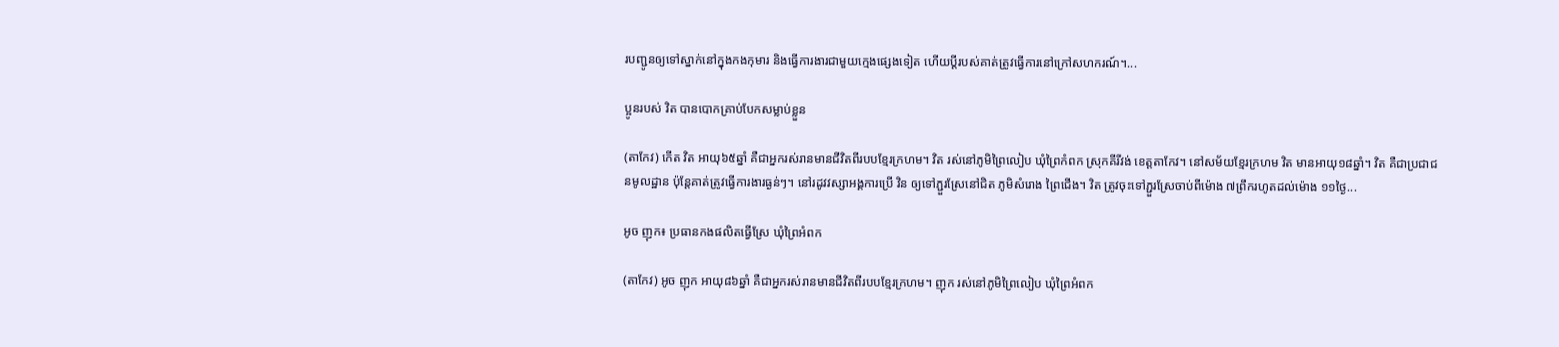របញ្ជូនឲ្យទៅស្នាក់នៅក្នុងកងកុមារ និងធ្វើការងារជាមួយក្មេងផ្សេងទៀត ហើយប្ដីរបស់គាត់ត្រូវធ្វើការនៅក្រៅសហករណ៍។...

ប្អូនរបស់ វិត បានបោកគ្រាប់បែកសម្លាប់ខ្លួន

(តាកែវ) កើត វិត អាយុ៦៥ឆ្នាំ គឺជាអ្នករស់រានមានជីវិតពីរបបខ្មែរក្រហម។ វិត រស់នៅភូមិព្រៃលៀប ឃុំព្រៃកំពក ស្រុកគីរីវង់ ខេត្តតាកែវ។ នៅសម័យខ្មែរក្រហម វិត មានអាយុ១៨ឆ្នាំ។ វិត គឺជាប្រជាជនមូលដ្ឋាន ប៉ុន្តែគាត់ត្រូវធ្វើការងារធ្ងន់ៗ។ នៅរដូវវស្សាអង្គការប្រើ វិន ឲ្យទៅភ្ជួរស្រែនៅជិត ភូមិសំរោង ព្រៃជើង។ វិត ត្រូវចុះទៅភ្ជួរស្រែចាប់ពីម៉ោង ៧ព្រឹករហូតដល់ម៉ោង ១១ថ្ងៃ...

អូច ញុក៖ ប្រធានកងផលិតធ្វើស្រែ ឃុំព្រៃអំពក

(តាកែវ) អូច ញុក អាយុ៨៦ឆ្នាំ គឺជាអ្នករស់រានមានជីវិតពីរបបខ្មែរក្រហម។ ញុក រស់នៅភូមិព្រៃលៀប ឃុំព្រៃអំពក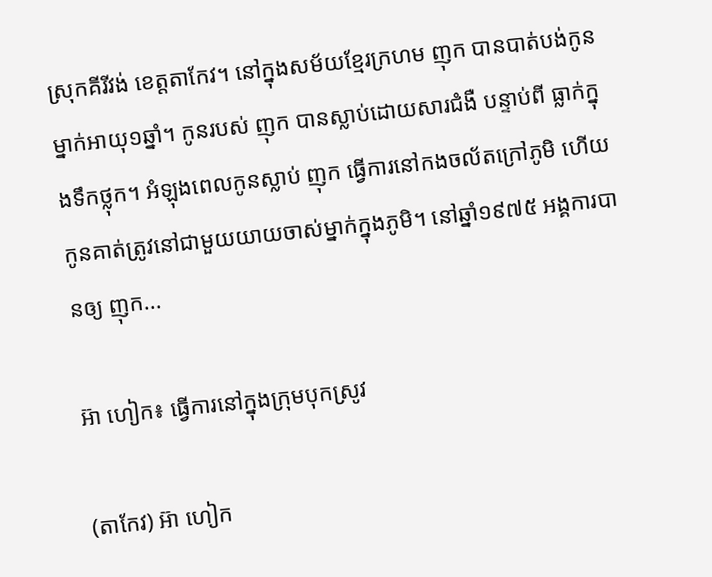ស្រុកគីរីវង់ ខេត្តតាកែវ។ នៅក្នុងសម័យខ្មែរក្រហម ញុក បានបាត់បង់កូនម្នាក់អាយុ១ឆ្នាំ។ កូនរបស់ ញុក បានស្លាប់ដោយសារជំងឺ បន្ទាប់ពី ធ្លាក់ក្នុងទឹកថ្លុក។ អំឡុងពេលកូនស្លាប់ ញុក ធ្វើការនៅកងចល័តក្រៅភូមិ ហើយកូនគាត់ត្រូវនៅជាមួយយាយចាស់ម្នាក់ក្នុងភូមិ។ នៅឆ្នាំ១៩៧៥ អង្គការបានឲ្យ ញុក...

អ៊ា ហៀក៖ ធ្វើការនៅក្នុងក្រុមបុកស្រូវ

(តាកែវ) អ៊ា ហៀក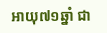អាយុ៧១ឆ្នាំ ជា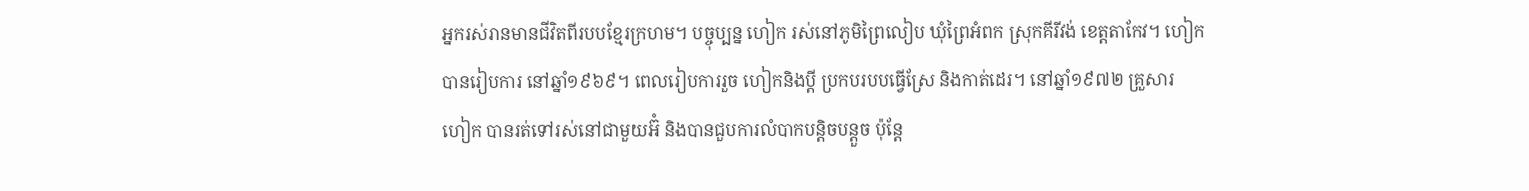អ្នករស់រានមានជីវិតពីរបបខ្មែរក្រហម។ បច្ចុប្បន្ន ហៀក រស់នៅភូមិព្រៃលៀប ឃុំព្រៃអំពក ស្រុកគីរីវង់ ខេត្តតាកែវ។ ហៀក បានរៀបការ នៅឆ្នាំ១៩៦៩។ ពេលរៀបការរួច ហៀកនិងប្តី ប្រកបរបបធ្វើស្រែ និងកាត់ដេរ។ នៅឆ្នាំ១៩៧២ គ្រួសារ ហៀក បានរត់ទៅរស់នៅជាមួយអ៊ំ និងបានជួបការលំបាកបន្តិចបន្តួច ប៉ុន្តែ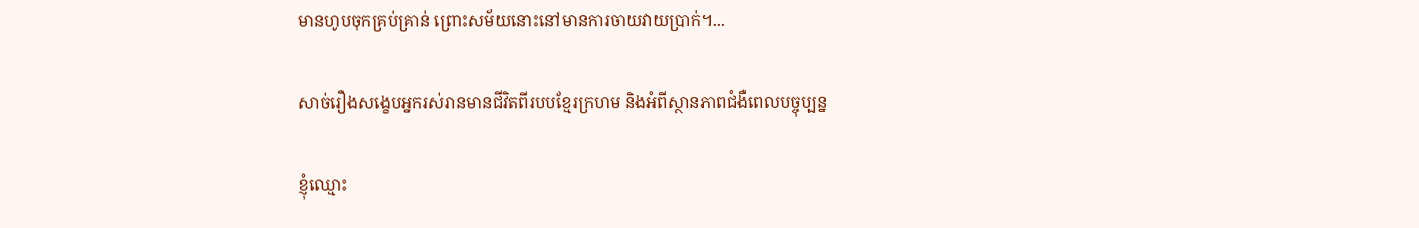មានហូបចុកគ្រប់គ្រាន់ ព្រោះសម័យនោះនៅមានការចាយវាយប្រាក់។...

សាច់រឿងសង្ខេបអ្នករស់រានមានជីវិតពីរបបខ្មែរក្រហម និងអំពីស្ថានភាពជំងឺពេលបច្ចុប្បន្ន

ខ្ញុំឈ្មោះ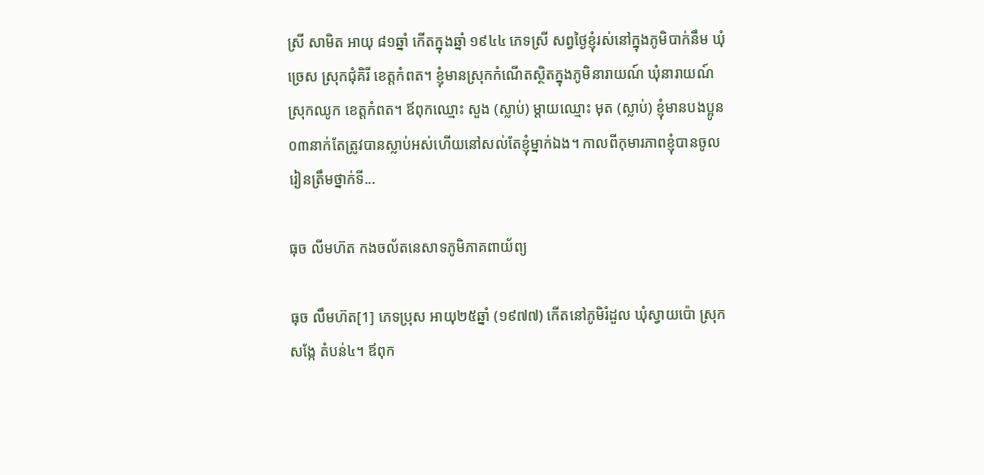ស្រី សាមិត អាយុ ៨១ឆ្នាំ កើតក្នុងឆ្នាំ ១៩៤៤ ភេទស្រី សព្វថ្ងៃខ្ញុំរស់នៅក្នុងភូមិបាក់នឹម ឃុំច្រេស ស្រុកជុំគិរី ខេត្តកំពត។ ខ្ញុំមានស្រុកកំណើតស្ថិតក្នុងភូមិនារាយណ៍ ឃុំនារាយណ៍ ស្រុកឈូក ខេត្តកំពត។ ឪពុកឈ្មោះ សួង (ស្លាប់) ម្ដាយឈ្មោះ មុត (ស្លាប់) ខ្ញុំមានបងប្អូន ០៣នាក់តែត្រូវបានស្លាប់អស់ហើយនៅសល់តែខ្ញុំម្នាក់ឯង។ កាលពីកុមារភាពខ្ញុំបានចូលរៀនត្រឹមថ្នាក់ទី...

ធុច លីមហ៊ត កងចល័តនេសាទភូមិភាគពាយ័ព្យ

ធុច លឹមហ៊ត[1] ភេទប្រុស អាយុ២៥ឆ្នាំ (១៩៧៧) កើតនៅភូមិរំដួល ឃុំស្វាយប៉ោ ស្រុកសង្កែ តំបន់៤។ ឪពុក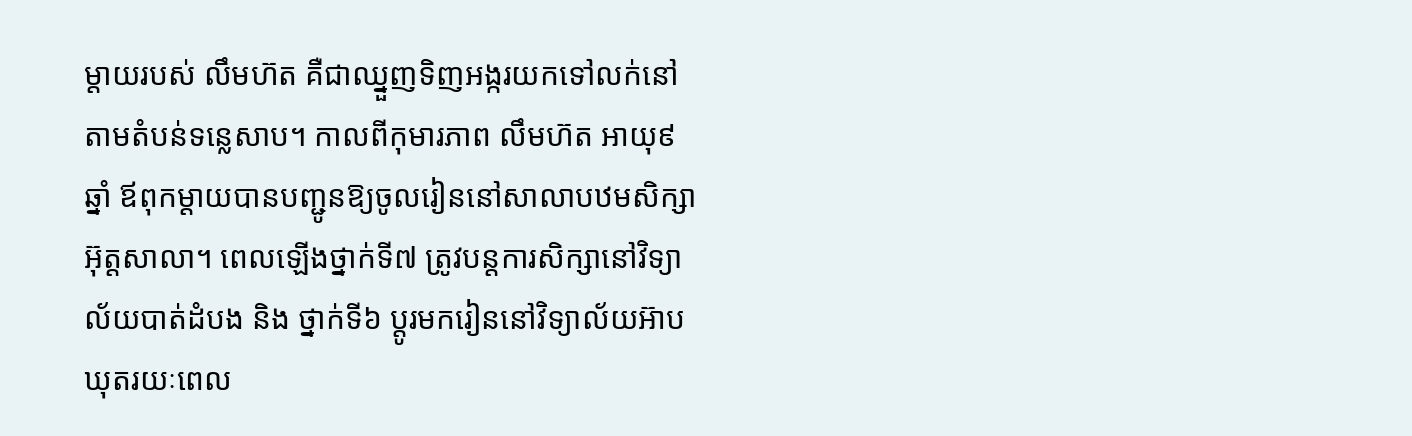ម្តាយរបស់ លឹមហ៊ត គឺជាឈ្នួញទិញអង្ករយកទៅលក់នៅតាមតំបន់ទន្លេសាប។ កាលពីកុមារភាព លឹមហ៊ត អាយុ៩ឆ្នាំ ឪពុកម្តាយបានបញ្ជូនឱ្យចូលរៀននៅសាលាបឋមសិក្សាអ៊ុត្ដសាលា។ ពេលឡើងថ្នាក់ទី៧ ត្រូវបន្តការសិក្សានៅវិទ្យាល័យបាត់ដំបង និង ថ្នាក់ទី៦ ប្តូរមករៀននៅវិទ្យាល័យអ៊ាបឃុតរយៈពេល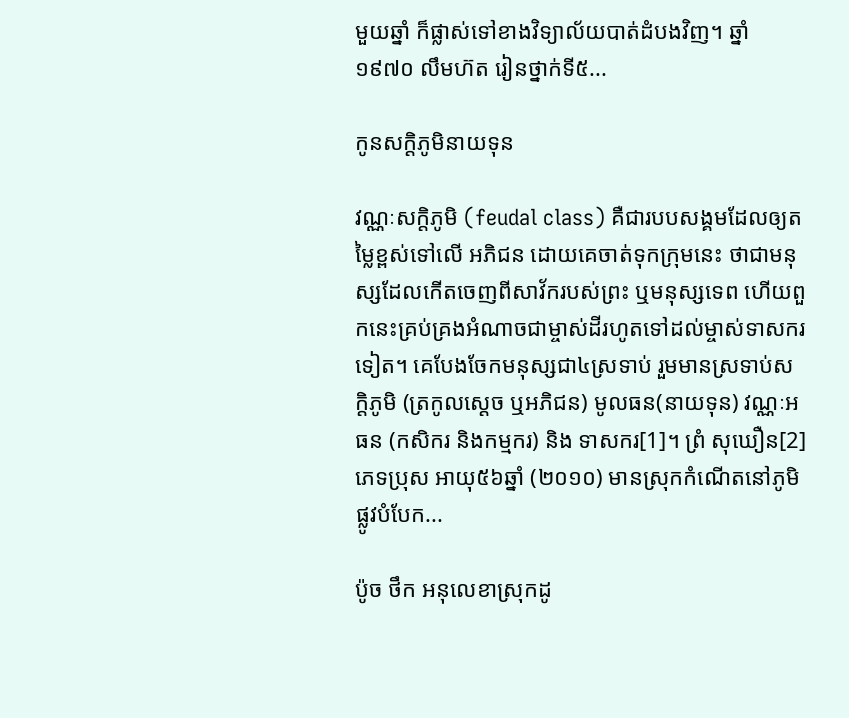មួយឆ្នាំ ក៏ផ្លាស់ទៅខាងវិទ្យាល័យបាត់ដំបងវិញ។ ឆ្នាំ១៩៧០ លឹមហ៊ត រៀនថ្នាក់ទី៥...

កូនសក្ដិភូមិនាយទុន

វណ្ណៈសក្តិភូមិ (feudal class) គឺជារបបសង្គមដែលឲ្យតម្លៃខ្ពស់ទៅលើ អភិជន ដោយគេចាត់ទុកក្រុមនេះ ថាជាមនុស្សដែលកើតចេញពីសាវ័ករបស់ព្រះ ឬមនុស្សទេព ហើយពួកនេះគ្រប់គ្រងអំណាចជាម្ចាស់ដីរហូតទៅដល់ម្ចាស់ទាសករទៀត។ គេបែងចែកមនុស្សជា៤ស្រទាប់ រួមមានស្រទាប់សក្តិភូមិ (ត្រកូលស្ដេច ឬអភិជន) មូលធន(នាយទុន) វណ្ណៈអធន (កសិករ និងកម្មករ) និង ទាសករ[1]។ ព្រំ សុឃឿន[2] ភេទប្រុស អាយុ៥៦ឆ្នាំ (២០១០) មានស្រុកកំណើតនៅភូមិផ្លូវបំបែក...

ប៉ូច ថឹក អនុលេខាស្រុកដូ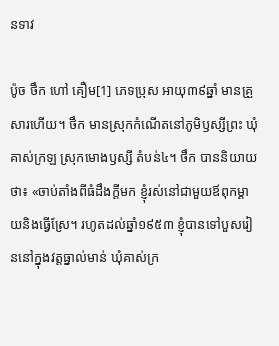នទាវ

ប៉ូច ថឹក ហៅ គឿម[1] ភេទប្រុស អាយុ៣៩ឆ្នាំ មានគ្រួសារហើយ។ ថឹក មានស្រុកកំណើតនៅភូមិឫស្សីព្រះ ឃុំគាស់ក្រឡ ស្រុកមោងឫស្សី តំបន់៤។ ថឹក បាននិយាយថា៖ «ចាប់តាំងពីធំដឹងក្ដីមក ខ្ញុំរស់នៅជាមួយឪពុកម្ដាយនិងធ្វើស្រែ។ រហូតដល់ឆ្នាំ១៩៥៣ ខ្ញុំបានទៅបួសរៀននៅក្នុងវត្តធ្នាល់មាន់ ឃុំគាស់ក្រ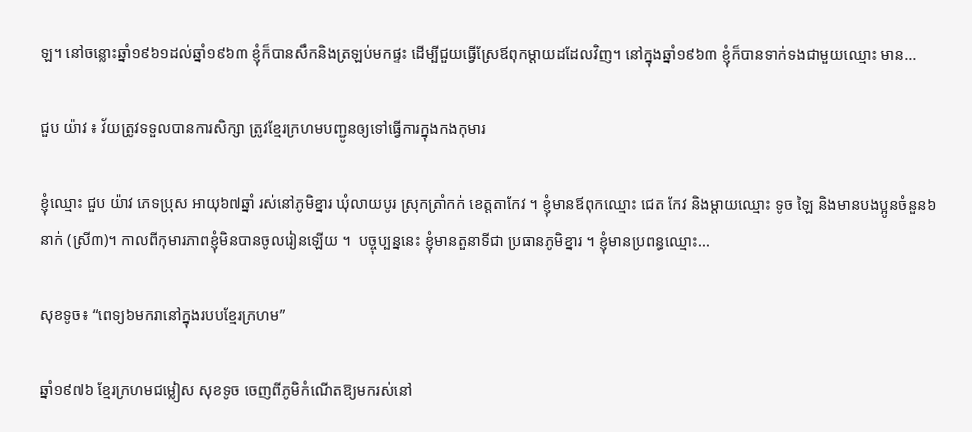ឡ។ នៅចន្លោះឆ្នាំ១៩៦១ដល់ឆ្នាំ១៩៦៣ ខ្ញុំក៏បានសឹកនិងត្រឡប់មកផ្ទះ ដើម្បីជួយធ្វើស្រែឪពុកម្ដាយដដែលវិញ។ នៅក្នុងឆ្នាំ១៩៦៣ ខ្ញុំក៏បានទាក់ទងជាមួយឈ្មោះ មាន...

ជួប យ៉ាវ ៖ វ័យត្រូវទទួលបានការសិក្សា ត្រូវខ្មែរក្រហមបញ្ជូនឲ្យទៅធ្វើការក្នុងកងកុមារ

ខ្ញុំឈ្មោះ ជួប យ៉ាវ ភេទប្រុស អាយុ៦៧ឆ្នាំ រស់នៅភូមិខ្នារ ឃុំលាយបូរ ស្រុកត្រាំកក់ ខេត្តតាកែវ ។ ខ្ញុំមានឪពុកឈ្មោះ ជេត កែវ និងម្ដាយឈ្មោះ ទូច ឡៃ និងមានបងប្អូនចំនួន៦នាក់ (ស្រី៣)។ កាលពីកុមារភាពខ្ញុំមិនបានចូលរៀនឡើយ ។  បច្ចុប្បន្ននេះ ខ្ញុំមានតួនាទីជា ប្រធានភូមិខ្នារ ។ ខ្ញុំមានប្រពន្ធឈ្មោះ...

សុខទូច៖ “ពេទ្យ៦មករានៅក្នុងរបបខ្មែរក្រហម”

ឆ្នាំ១៩៧៦ ខ្មែរក្រហមជម្លៀស សុខទូច ចេញពីភូមិកំណើតឱ្យមករស់នៅ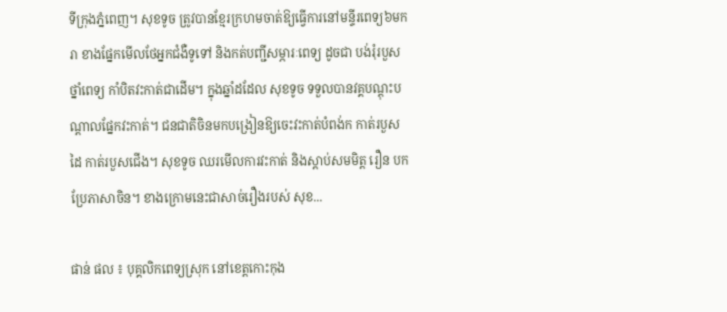ទីក្រុងភ្នំពេញ។ សុខទូច ត្រូវបានខ្មែរក្រហមចាត់ឱ្យធ្វើការនៅមន្ទីរពេទ្យ៦មករា ខាងផ្នែកមើលថែអ្នកជំងឺទូទៅ និងកត់បញ្ជីសម្ភារៈពេទ្យ ដូចជា បង់រុំរបួស ថ្នាំពេទ្យ កាំបិតវះកាត់ជាដើម។ ក្នុងឆ្នាំដដែល សុខទូច ទទួលបានវគ្គបណ្តុះបណ្តាលផ្នែកវះកាត់។ ជនជាតិចិនមកបង្រៀនឱ្យចេះវះកាត់បំពង់ក កាត់របួសដៃ កាត់របួសជើង។ សុខទូច ឈរមើលការវះកាត់ និងស្តាប់សមមិត្ត រឿន បកប្រែភាសាចិន។ ខាងក្រោមនេះជាសាច់រឿងរបស់ សុខ...

ផាន់ ផល ៖ បុគ្គលិកពេទ្យស្រុក នៅខេត្តកោះកុង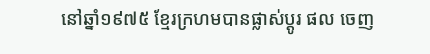នៅឆ្នាំ១៩៧៥ ខ្មែរក្រហមបានផ្លាស់ប្តូរ ផល ចេញ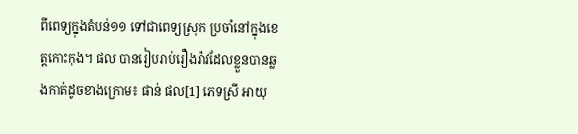ពីពេទ្យក្នុងតំបន់១១ ទៅជាពេទ្យស្រុក ប្រចាំនៅក្នុងខេត្តកោះកុង។ ផល បានរៀបរាប់រឿងរ៉ាវដែលខ្លួនបានឆ្លងកាត់ដូចខាងក្រោម៖ ផាន់ ផល[1] ភេទស្រី អាយុ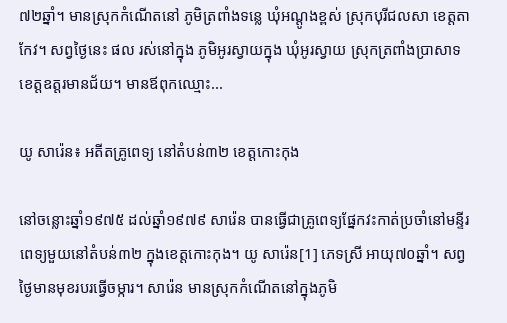៧២ឆ្នាំ។ មានស្រុកកំណើតនៅ ភូមិត្រពាំងទន្លេ ឃុំអណ្ដូងខ្ពស់ ស្រុកបុរីជលសា ខេត្តតាកែវ។ សព្វថ្ងៃនេះ ផល រស់នៅក្នុង ភូមិអូរស្វាយក្នុង ឃុំអូរស្វាយ ស្រុកត្រពាំងប្រាសាទ ខេត្តឧត្ដរមានជ័យ។ មានឪពុកឈ្មោះ...

យូ សារ៉េន៖ អតីតគ្រូពេទ្យ នៅតំបន់៣២ ខេត្តកោះកុង

នៅចន្លោះឆ្នាំ១៩៧៥ ដល់ឆ្នាំ១៩៧៩ សារ៉េន បានធ្វើជាគ្រូពេទ្យផ្នែកវះកាត់ប្រចាំនៅមន្ទីរពេទ្យមួយនៅតំបន់៣២ ក្នុងខេត្តកោះកុង។ យូ សារ៉េន[1] ភេទស្រី អាយុ៧០ឆ្នាំ។ សព្វថ្ងៃមានមុខរបរធ្វើចម្ការ។ សារ៉េន មានស្រុកកំណើតនៅក្នុងភូមិ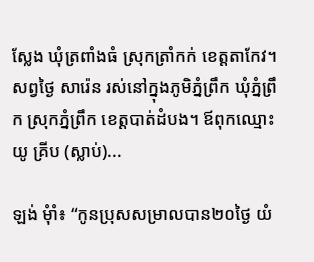ស្លែង ឃុំត្រពាំងធំ ស្រុកត្រាំកក់ ខេត្តតាកែវ។ សព្វថ្ងៃ សារ៉េន រស់នៅក្នុងភូមិភ្នំព្រឹក ឃុំភ្នំព្រឹក ស្រុកភ្នំព្រឹក ខេត្តបាត់ដំបង។ ឪពុកឈ្មោះ យូ គ្រីប (ស្លាប់)...

ឡង់ មុំាំ៖ “កូនប្រុសសម្រាលបាន២០ថ្ងៃ យំ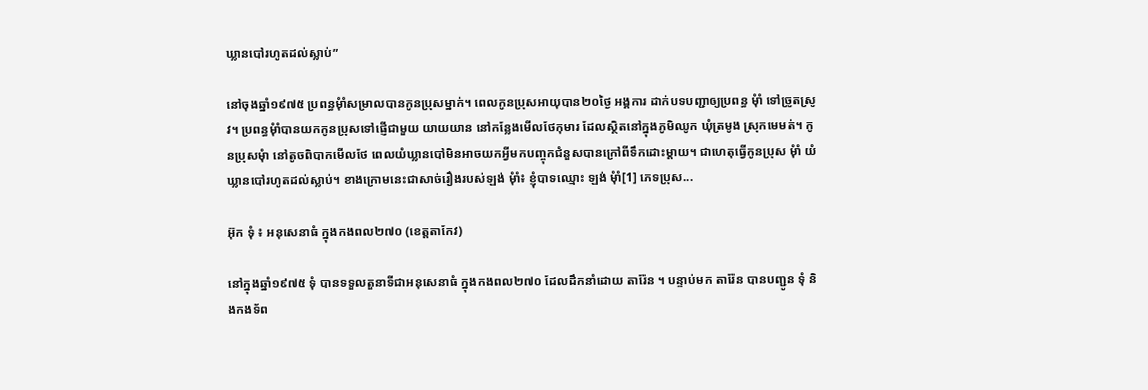ឃ្លានបៅរហូតដល់ស្លាប់”

នៅចុងឆ្នាំ១៩៧៥ ប្រពន្ធមុំាំសម្រាលបានកូនប្រុសម្នាក់។ ពេលកូនប្រុសអាយុបាន២០ថ្ងៃ អង្គការ ដាក់បទបញ្ជាឲ្យប្រពន្ធ មុំាំ ទៅច្រូតស្រូវ។ ប្រពន្ធមុំាំបានយកកូនប្រុសទៅផ្ញើជាមួយ យាយយាន នៅកន្លែងមើលថែកុមារ ដែលស្ថិតនៅក្នុងភូមិឈូក ឃុំត្រមូង ស្រុកមេមត់។ កូនប្រុសមុំា នៅតូចពិបាកមើលថែ ពេលយំឃ្លានបៅមិនអាចយកអ្វីមកបញ្ចុកជំនួសបានក្រៅពីទឹកដោះម្ដាយ។ ជាហេតុធ្វើកូនប្រុស មុំាំ យំឃ្លានបៅរហូតដល់ស្លាប់។ ខាងក្រោមនេះជាសាច់រឿងរបស់ឡង់ មុំាំ៖ ខ្ញុំបាទឈ្មោះ ឡង់ មុំាំ[1] ភេទប្រុស...

អ៊ុក ទុំ ៖ អនុសេនាធំ ក្នុងកងពល២៧០ (ខេត្តតាកែវ)

នៅក្នុងឆ្នាំ១៩៧៥ ទុំ បានទទួលតួនាទីជាអនុសេនាធំ ក្នុងកងពល២៧០ ដែលដឹកនាំដោយ តារ៉ែន ។ បន្ទាប់មក តារ៉ែន បានបញ្ជូន ទុំ និងកងទ័ព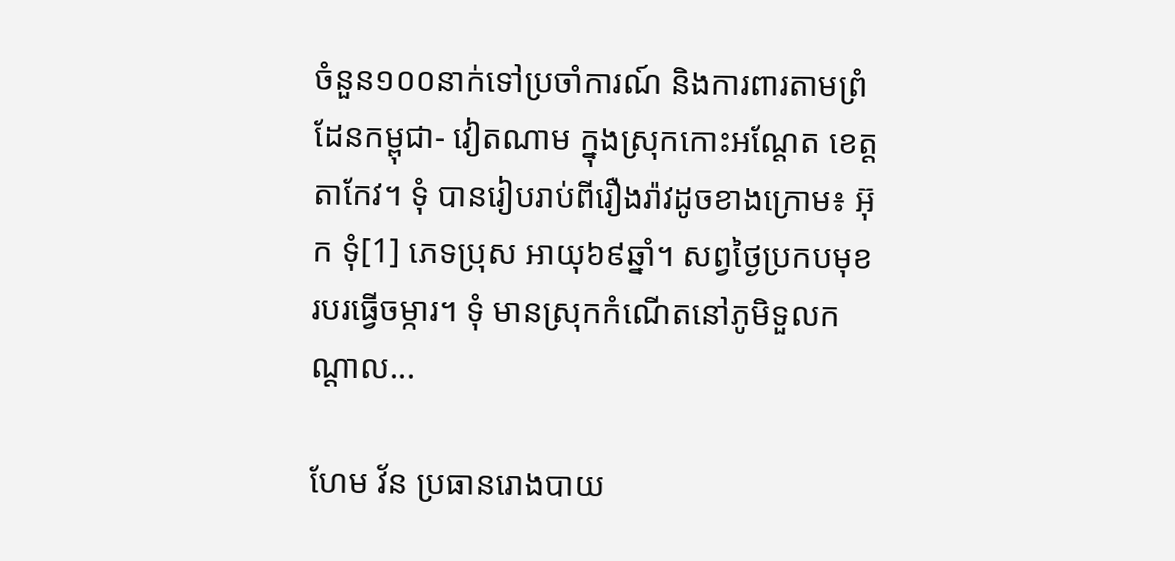ចំនួន១០០នាក់ទៅប្រចាំការណ៍ និងការពារតាមព្រំដែនកម្ពុជា- វៀតណាម ក្នុងស្រុកកោះអណ្ដែត ខេត្តតាកែវ។ ទុំ បានរៀបរាប់ពីរឿងរ៉ាវដូចខាងក្រោម៖ អ៊ុក ទុំ[1] ភេទប្រុស អាយុ៦៩ឆ្នាំ។ សព្វថ្ងៃប្រកបមុខរបរធ្វើចម្ការ។ ទុំ មានស្រុកកំណើតនៅភូមិទួលកណ្ដាល...

ហែម វ័ន ប្រធានរោងបាយ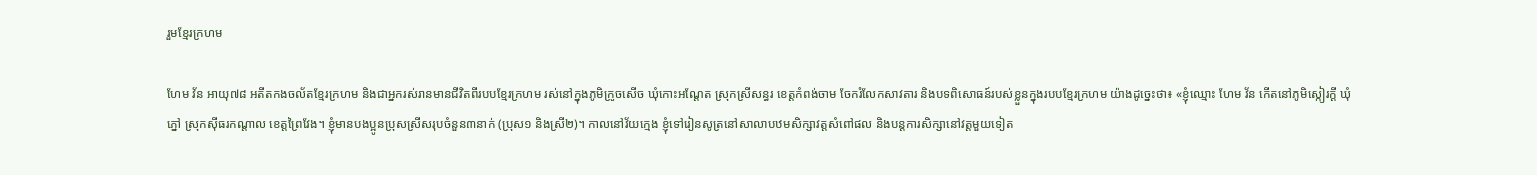រួមខ្មែរក្រហម

ហែម វ័ន អាយុ៧៨ អតីតកងចល័តខ្មែរក្រហម និងជាអ្នករស់រានមានជីវិតពីរបបខ្មែរក្រហម រស់នៅក្នុងភូមិក្រូចសើច ឃុំកោះអណ្ដែត ស្រុកស្រីសន្ធរ ខេត្តកំពង់ចាម ចែករំលែកសាវតារ និងបទពិសោធន៍របស់ខ្លួនក្នុងរបបខ្មែរក្រហម យ៉ាងដូច្នេះថា៖ «ខ្ញុំឈ្មោះ ហែម វ័ន កើតនៅភូមិស្កៀរក្ដី ឃុំភ្នៅ ស្រុកស៊ីធរកណ្ដាល ខេត្តព្រៃវែង។ ខ្ញុំមានបងប្អូនប្រុសស្រីសរុបចំនួន៣នាក់ (ប្រុស១ និងស្រី២)។ កាលនៅវ័យក្មេង ខ្ញុំទៅរៀនសូត្រនៅសាលាបឋមសិក្សាវត្តសំពៅផល និងបន្ដការសិក្សានៅវត្តមួយទៀត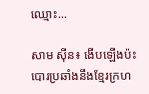ឈ្មោះ...

សាម ស៊ីន៖ ងើបឡើងប៉ះបោរប្រឆាំងនឹងខ្មែរក្រហ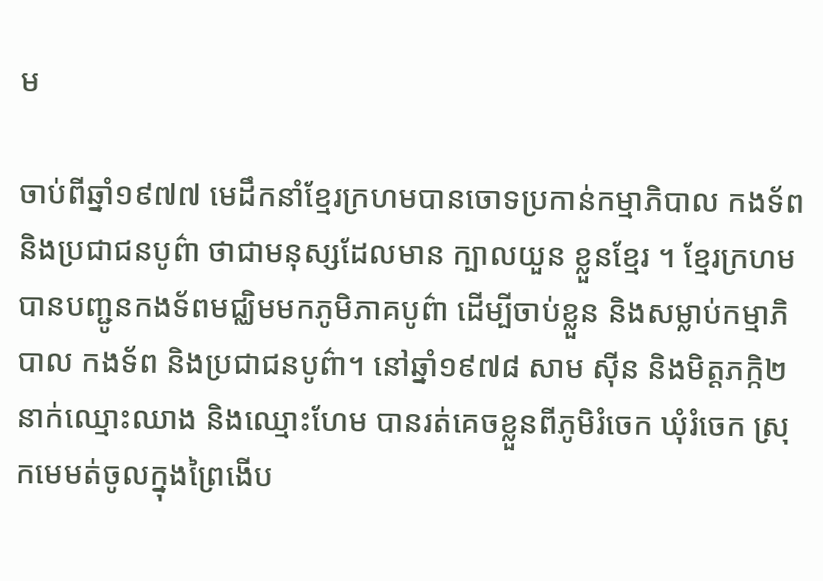ម

ចាប់ពីឆ្នាំ១៩៧៧ មេដឹកនាំខ្មែរក្រហមបានចោទប្រកាន់កម្មាភិបាល កងទ័ព និងប្រជាជនបូព៌ា ថាជាមនុស្សដែលមាន ក្បាលយួន ខ្លួនខ្មែរ ។ ខ្មែរក្រហមបានបញ្ជូនកងទ័ពមជ្ឈិមមកភូមិភាគបូព៌ា ដើម្បីចាប់ខ្លួន និងសម្លាប់កម្មាភិបាល កងទ័ព និងប្រជាជនបូព៌ា។ នៅឆ្នាំ១៩៧៨ សាម ស៊ីន និងមិត្តភក្កិ២នាក់ឈ្មោះឈាង និងឈ្មោះហែម បានរត់គេចខ្លួនពីភូមិរំចេក ឃុំរំចេក ស្រុកមេមត់ចូលក្នុងព្រៃងើប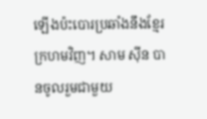ឡើងប៉ះបោរប្រឆាំងនឹងខ្មែរក្រហមវិញ។ សាម ស៊ីន បានចូលរួមជាមួយ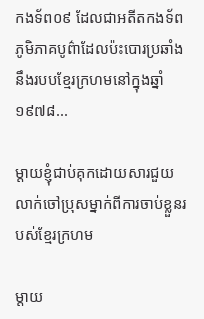កងទ័ព០៩ ដែលជាអតីតកងទ័ពភូមិភាគបូព៌ាដែលប៉ះបោរប្រឆាំងនឹងរបបខ្មែរក្រហមនៅក្នុងឆ្នាំ១៩៧៨...

ម្តាយខ្ញុំជាប់គុកដោយសារជួយលាក់ចៅប្រុសម្នាក់ពីការចាប់ខ្លួនរបស់ខ្មែរក្រហម

ម្តាយ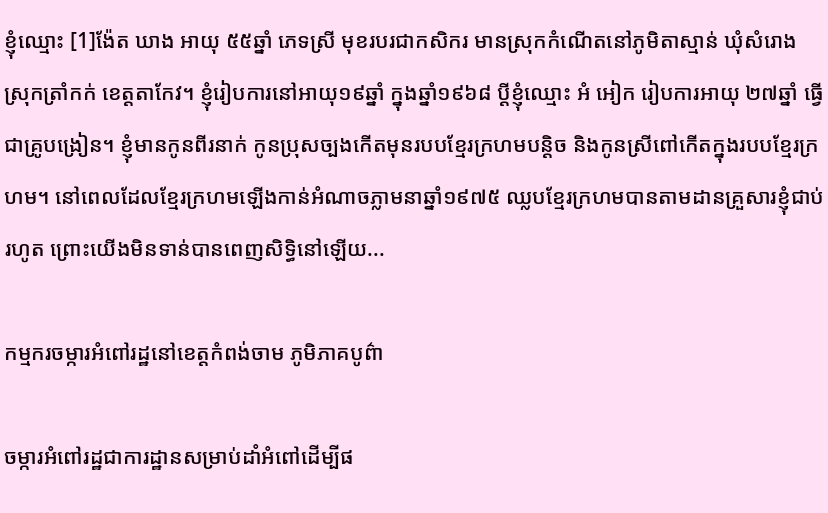ខ្ញុំឈ្មោះ [1]ង៉ែត ឃាង អាយុ ៥៥ឆ្នាំ ភេទស្រី មុខរបរជាកសិករ មានស្រុកកំណើតនៅភូមិតាស្មាន់ ឃុំសំរោង ស្រុកត្រាំកក់ ខេត្តតាកែវ។ ខ្ញុំរៀបការនៅអាយុ១៩ឆ្នាំ ក្នុងឆ្នាំ១៩៦៨ ប្តីខ្ញុំឈ្មោះ អំ អៀក រៀបការអាយុ ២៧ឆ្នាំ ធ្វើជាគ្រូបង្រៀន។ ខ្ញុំមានកូនពីរនាក់ កូនប្រុសច្បងកើតមុនរបបខ្មែរក្រហមបន្តិច និងកូនស្រីពៅកើតក្នុងរបបខ្មែរក្រហម។ នៅពេលដែលខ្មែរក្រហមឡើងកាន់អំណាចភ្លាមនាឆ្នាំ១៩៧៥ ឈ្លបខ្មែរក្រហមបានតាមដានគ្រួសារខ្ញុំជាប់រហូត ព្រោះយើងមិនទាន់បានពេញសិទ្ធិនៅឡើយ...

កម្មករចម្ការអំពៅរដ្ឋនៅខេត្តកំពង់ចាម ភូមិភាគបូព៌ា

ចម្ការអំពៅរដ្ឋជាការដ្ឋានសម្រាប់ដាំអំពៅដើម្បីផ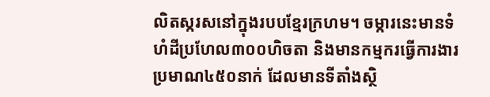លិតស្ករសនៅក្នុងរបបខ្មែរក្រហម។ ចម្ការនេះមានទំហំដីប្រហែល៣០០ហិចតា និងមានកម្មករធ្វើការងារប្រមាណ៤៥០នាក់ ដែលមានទីតាំងស្ថិ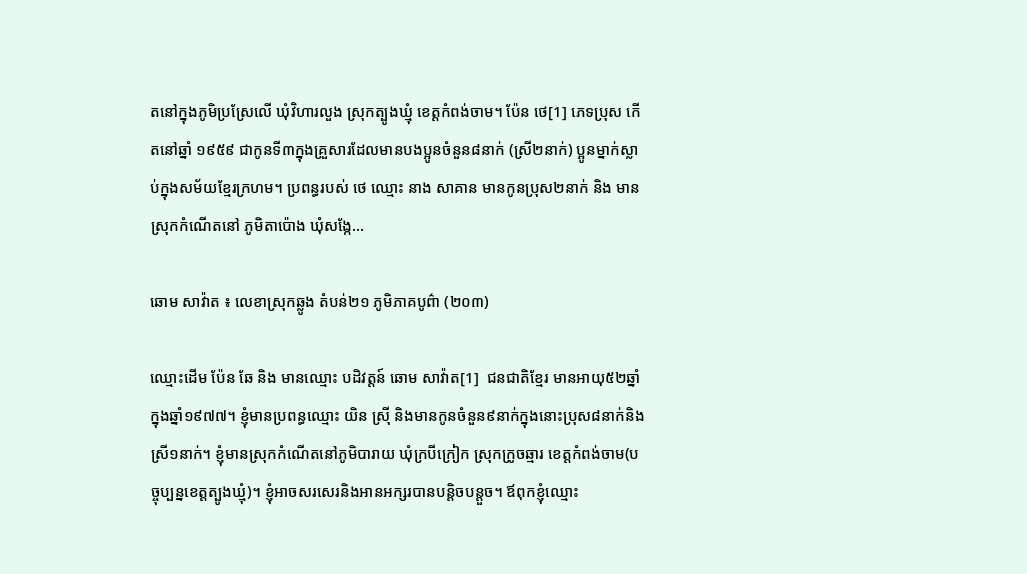តនៅក្នុងភូមិប្រស្រែលើ ឃុំវិហារលួង ស្រុកត្បូងឃ្មុំ ខេត្តកំពង់ចាម។ ប៉ែន ថេ[1] ភេទប្រុស កើតនៅឆ្នាំ ១៩៥៩ ជាកូនទី៣ក្នុងគ្រួសារដែលមានបងប្អូនចំនួន៨នាក់ (ស្រី២នាក់) ប្អូនម្នាក់ស្លាប់ក្នុងសម័យខ្មែរក្រហម។ ប្រពន្ធរបស់ ថេ ឈ្មោះ នាង សាគាន មានកូនប្រុស២នាក់ និង មានស្រុកកំណើតនៅ ភូមិតាប៉ោង ឃុំសង្កែ...

ឆោម សាវ៉ាត ៖ លេខាស្រុកឆ្លូង តំបន់២១ ភូមិភាគបូព៌ា (២០៣)

ឈ្មោះដើម ប៉ែន ឆែ និង មានឈ្មោះ បដិវត្តន៍ ឆោម សាវ៉ាត[1]  ជនជាតិខ្មែរ មានអាយុ៥២ឆ្នាំក្នុងឆ្នាំ១៩៧៧។ ខ្ញុំមានប្រពន្ធឈ្មោះ យិន ស្រ៊ី និងមានកូនចំនួន៩នាក់ក្នុងនោះប្រុស៨នាក់និងស្រី១នាក់។ ខ្ញុំមានស្រុកកំណើតនៅភូមិបារាយ ឃុំក្របីក្រៀក ស្រុកក្រូចឆ្មារ ខេត្តកំពង់ចាម(បច្ចុប្បន្នខេត្តត្បូងឃ្មុំ)។ ខ្ញុំអាចសរសេរនិងអានអក្សរបានបន្តិចបន្តួច។ ឪពុកខ្ញុំឈ្មោះ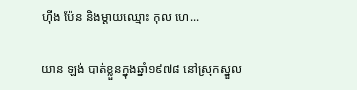ហ៊ីង ប៉ែន និងម្ដាយឈ្មោះ កុល ហេ...

យាន ឡង់ បាត់ខ្លួនក្នុងឆ្នាំ១៩៧៨ នៅស្រុកស្នួល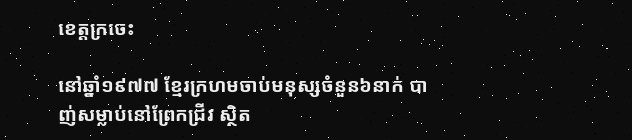ខេត្តក្រចេះ

នៅឆ្នាំ១៩៧៧ ខ្មែរក្រហមចាប់មនុស្សចំនួន៦នាក់ បាញ់សម្លាប់នៅព្រែកជ្រីវ ស្ថិត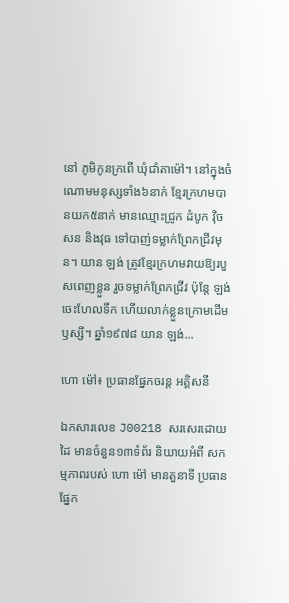នៅ ភូមិកូនក្រពើ ឃុំជាំតាម៉ៅ។ នៅក្នុងចំណោមមនុស្សទាំង៦នាក់ ខ្មែរក្រហមបានយក៥នាក់ មានឈ្មោះជ្រូក ដំបូក វ៉ិច សន និងវុធ ទៅបាញ់ទម្លាក់ព្រែកជ្រីវមុន។ យាន ឡង់ ត្រូវខ្មែរក្រហមវាយឱ្យរបួសពេញខ្លួន រួចទម្លាក់ព្រែកជ្រីវ ប៉ុន្តែ ឡង់ ចេះហែលទឹក ហើយលាក់ខ្លួនក្រោមដើមឫស្សី។ ឆ្នាំ១៩៧៨ យាន ឡង់...

ហោ ម៉ៅ៖ ប្រធានផ្នែកចរន្ត អគ្គិសនី

ឯកសារលេខ J00218 សរសេរដោយដៃ មានចំនួន១៣ទំព័រ និយាយអំពី សកម្មភាពរបស់ ហោ ម៉ៅ មានតួនាទី ប្រធាន ផ្នែក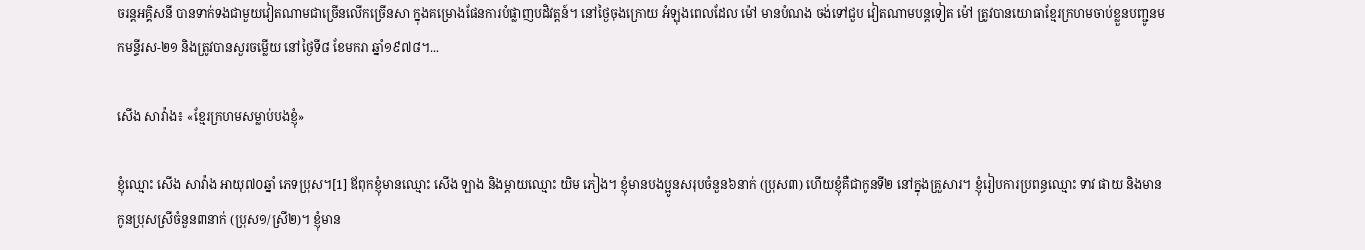ចរន្តអគ្គិសនី បានទាក់ទងជាមួយវៀតណាមជាច្រើនលើកច្រើនសា ក្នុងគម្រោងផែនការបំផ្លាញបដិវត្តន៍។ នៅថ្ងៃចុងក្រោយ អំឡុងពេលដែល ម៉ៅ មានបំណង ចង់ទៅជួប វៀតណាមបន្តទៀត ម៉ៅ ត្រូវបានយោធាខ្មែរក្រហមចាប់ខ្លួនបញ្ជូនមកមន្ទីរស-២១ និងត្រូវបានសួរចម្លើយ នៅថ្ងៃទី៨ ខែមករា ឆ្នាំ១៩៧៨។...

សើង សាវ៉ាង៖ «ខ្មែរក្រហមសម្លាប់បងខ្ញុំ»

ខ្ញុំឈ្មោះ សើង សាវ៉ាង អាយុ៧០ឆ្នាំ ភេទប្រុស។[1] ឪពុកខ្ញុំមានឈ្មោះ សើង ឡាង និងម្ដាយឈ្មោះ យិម ភៀង។ ខ្ញុំមានបងប្អូនសរុបចំនួន៦នាក់ (ប្រុស៣) ហើយខ្ញុំគឺជាកូនទី២ នៅក្នុងគ្រួសារ។ ខ្ញុំរៀបការប្រពន្ធឈ្មោះ ទាវ ផាយ និងមានកូនប្រុសស្រីចំនួន៣នាក់ (ប្រុស១/ស្រី២)។ ខ្ញុំមាន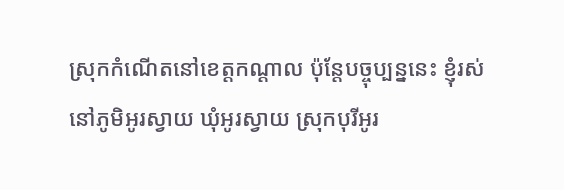ស្រុកកំណើតនៅខេត្តកណ្ដាល ប៉ុន្តែបច្ចុប្បន្ននេះ ខ្ញុំរស់នៅភូមិអូរស្វាយ ឃុំអូរស្វាយ ស្រុកបុរីអូរ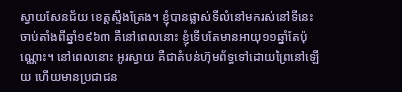ស្វាយសែនជ័យ ខេត្តស្ទឹងត្រែង។ ខ្ញុំបានផ្លាស់ទីលំនៅមករស់នៅទីនេះ ចាប់តាំងពីឆ្នាំ១៩៦៣ គឺនៅពេលនោះ ខ្ញុំទើបតែមានអាយុ១១ឆ្នាំតែប៉ុណ្ណោះ។ នៅពេលនោះ អូរស្វាយ គឺជាតំបន់ហ៊ុមព័ទ្ធទៅដោយព្រៃនៅឡើយ ហើយមានប្រជាជន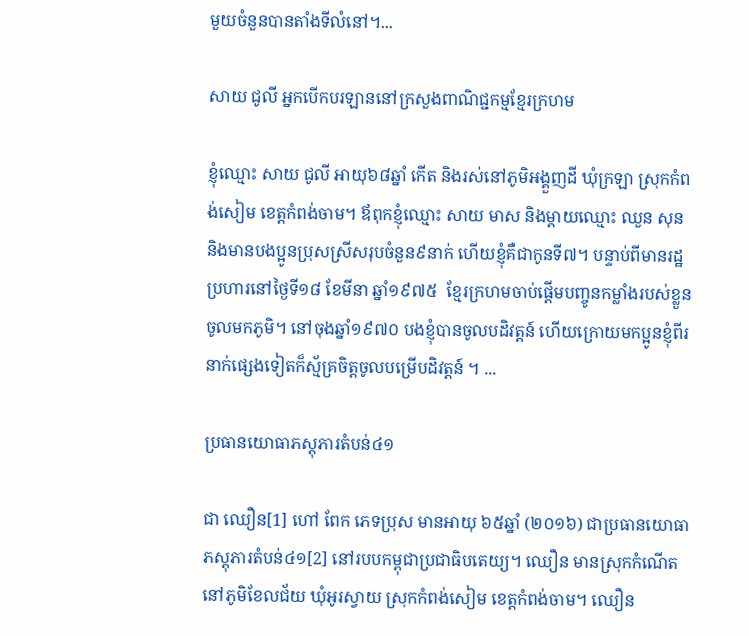មួយចំនួនបានតាំងទីលំនៅ។...

សាយ ជូលី អ្នកបើកបរឡាននៅក្រសួងពាណិជ្ជកម្មខ្មែរក្រហម

ខ្ញុំឈ្មោះ សាយ ជូលី អាយុ៦៨ឆ្នាំ កើត និងរស់នៅភូមិអង្គួញដី ឃុំក្រឡា ស្រុកកំពង់សៀម ខេត្តកំពង់ចាម។ ឪពុកខ្ញុំឈ្មោះ សាយ មាស និងម្ដាយឈ្មោះ ឈួន សុន និងមានបងប្អូនប្រុសស្រីសរុបចំនួន៩នាក់ ហើយខ្ញុំគឺជាកូនទី៧។ បន្ទាប់ពីមានរដ្ឋប្រហារនៅថ្ងៃទី១៨ ខែមីនា ឆ្នាំ១៩៧៥  ខ្មែរក្រហមចាប់ផ្ដើមបញ្ចូនកម្លាំងរបស់ខ្លួនចូលមកភូមិ។ នៅចុងឆ្នាំ១៩៧០ បងខ្ញុំបានចូលបដិវត្តន៍ ហើយក្រោយមកប្អូនខ្ញុំពីរនាក់ផ្សេងទៀតក៏ស្ម័គ្រចិត្តចូលបម្រើបដិវត្តន៍ ។ ...

ប្រធានយោធាភស្តុភារតំបន់៤១

ជា ឈឿន[1] ហៅ ពែក ភេទប្រុស មានអាយុ ៦៥ឆ្នាំ (២០១៦) ជាប្រធានយោធាភស្តុភារតំបន់៤១[2] នៅរបបកម្ពុជាប្រជាធិបតេយ្យ។ ឈឿន មានស្រុកកំណើតនៅភូមិខែលជ័យ ឃុំអូរស្វាយ ស្រុកកំពង់សៀម ខេត្តកំពង់ចាម។ ឈឿន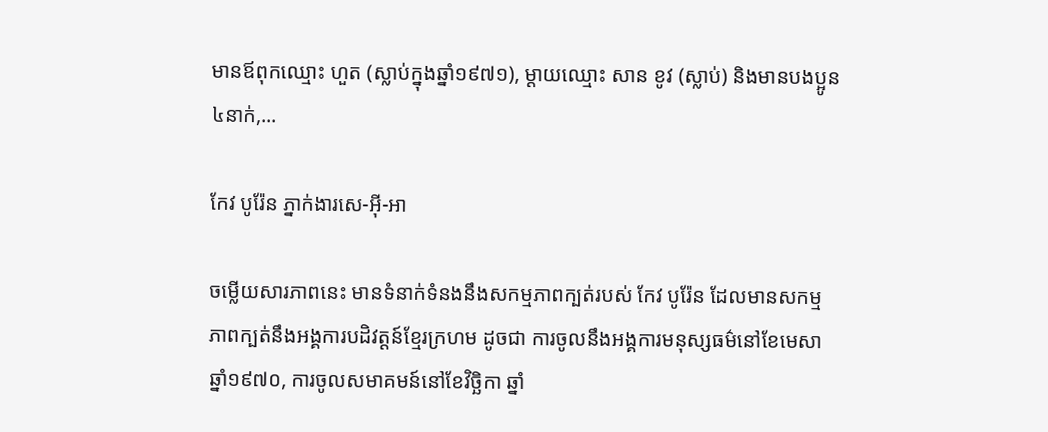មានឪពុកឈ្មោះ ហួត (ស្លាប់ក្នុងឆ្នាំ១៩៧១), ម្ដាយឈ្មោះ សាន ខូវ (ស្លាប់) និងមានបងប្អូន ៤នាក់,...

កែវ បូរ៉ែន ភ្នាក់ងារសេ-អ៊ី-អា

ចម្លើយសារភាពនេះ មានទំនាក់ទំនងនឹងសកម្មភាពក្បត់របស់ កែវ បូរ៉ែន ដែលមានសកម្មភាពក្បត់នឹងអង្គការបដិវត្ដន៍ខ្មែរក្រហម ដូចជា ការចូលនឹងអង្គការមនុស្សធម៌នៅខែមេសា ឆ្នាំ១៩៧០, ការចូលសមាគមន៍នៅខែវិច្ឆិកា ឆ្នាំ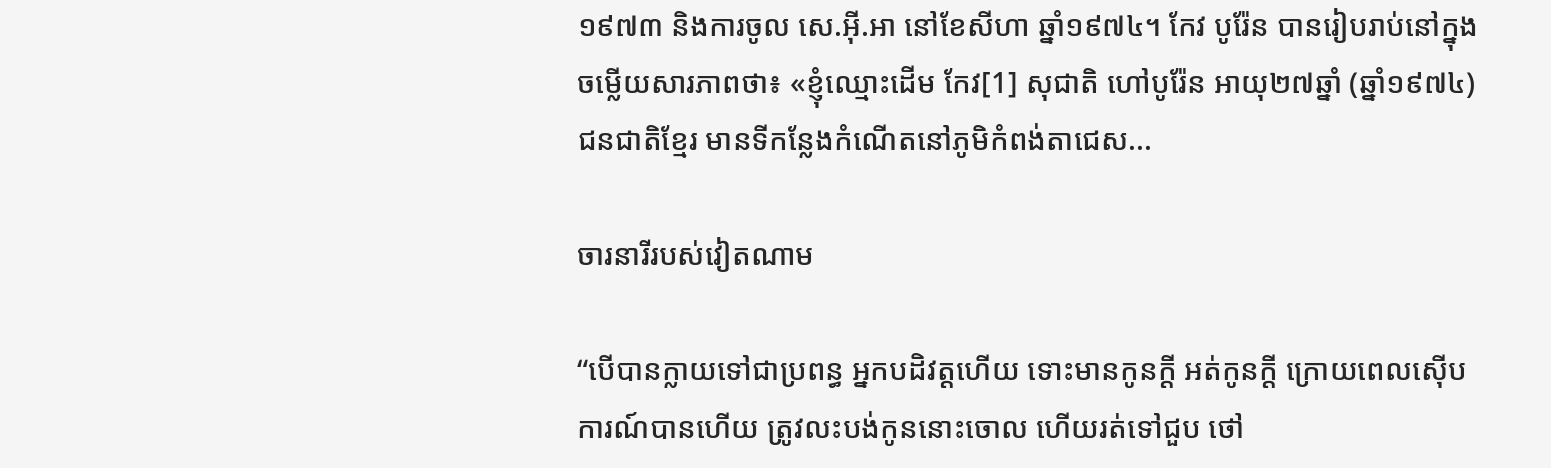១៩៧៣ និងការចូល សេ.អ៊ី.អា នៅខែសីហា ឆ្នាំ១៩៧៤។ កែវ បូរ៉ែន បានរៀបរាប់នៅក្នុងចម្លើយសារភាពថា៖ «ខ្ញុំឈ្មោះដើម កែវ[1] សុជាតិ ហៅបូរ៉ែន អាយុ២៧ឆ្នាំ (ឆ្នាំ១៩៧៤)  ជនជាតិខ្មែរ មានទីកន្លែងកំណើតនៅភូមិកំពង់តាជេស...

ចារនារីរបស់វៀតណាម

“បើបានក្លាយទៅជាប្រពន្ធ អ្នកបដិវត្តហើយ ទោះមានកូនក្តី អត់កូនក្តី ក្រោយពេលស៊ើបការណ៍បានហើយ ត្រូវលះបង់កូននោះចោល ហើយរត់ទៅជួប ថៅ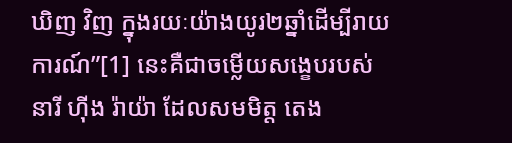ឃិញ វិញ ក្នុងរយៈយ៉ាងយូរ២ឆ្នាំដើម្បីរាយការណ៍”[1] នេះគឺជាចម្លើយសង្ខេបរបស់នារី ហ៊ីង រ៉ាយ៉ា ដែលសមមិត្ត តេង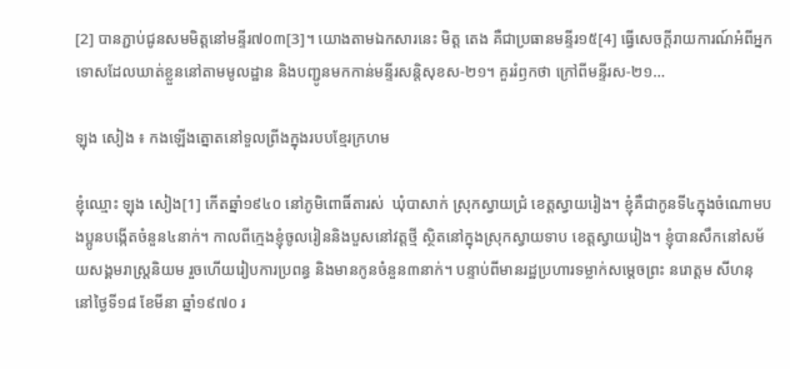[2] បានភ្ជាប់ជូនសមមិត្តនៅមន្ទីរ៧០៣[3]។ យោងតាមឯកសារនេះ មិត្ត តេង គឺជាប្រធានមន្ទីរ១៥[4] ធ្វើសេចក្តីរាយការណ៍អំពីអ្នកទោសដែលឃាត់ខ្លួននៅតាមមូលដ្ឋាន និងបញ្ជូនមកកាន់មន្ទីរសន្តិសុខស-២១។ គួររំឭកថា ក្រៅពីមន្ទីរស-២១...

ឡុង សៀង ៖ កងឡើងត្នោតនៅទួលព្រីងក្នុងរបបខ្មែរក្រហម

ខ្ញុំឈ្មោះ ឡុង សៀង[1] កើតឆ្នាំ១៩៤០ នៅភូមិពោធិ៍តារស់  ឃុំបាសាក់ ស្រុកស្វាយជ្រំ ខេត្តស្វាយរៀង។ ខ្ញុំគឺជាកូនទី៤ក្នុងចំណោមបងប្អូនបង្កើតចំនួន៤នាក់។ កាលពីក្មេងខ្ញុំចូលរៀននិងបួសនៅវត្តថ្មី ស្ថិតនៅក្នុងស្រុកស្វាយទាប ខេត្តស្វាយរៀង។ ខ្ញុំបានសឹកនៅសម័យសង្គមរាស្រ្តនិយម រួចហើយរៀបការប្រពន្ធ និងមានកូនចំនួន៣នាក់។ បន្ទាប់ពីមានរដ្ឋប្រហារទម្លាក់សម្តេចព្រះ នរោត្តម សីហនុ នៅថ្ងៃទី១៨ ខែមីនា ឆ្នាំ១៩៧០ រ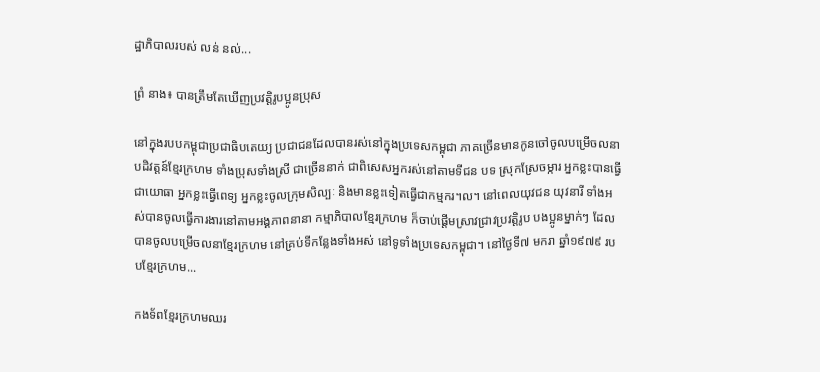ដ្ឋាភិបាលរបស់ លន់ នល់...

ព្រំ នាង៖ បានត្រឹមតែឃើញប្រវត្តិរូបប្អូនប្រុស

នៅក្នុងរបបកម្ពុជាប្រជាធិបតេយ្យ ប្រជាជនដែលបានរស់នៅក្នុងប្រទេសកម្ពុជា ភាគច្រើនមានកូនចៅចូលបម្រើចលនាបដិវត្តន៍ខ្មែរក្រហម ទាំងប្រុសទាំងស្រី ជាច្រើននាក់ ជាពិសេសអ្នករស់នៅតាមទីជន បទ ស្រុកស្រែចម្ការ អ្នកខ្លះបានធ្វើជាយោធា អ្នកខ្លះធ្វើពេទ្យ អ្នកខ្លះចូលក្រុមសិល្បៈ និងមានខ្លះទៀតធ្វើជាកម្មករ។ល។ នៅពេលយុវជន យុវនារី ទាំងអស់បានចូលធ្វើការងារនៅតាមអង្គភាពនានា កម្មាភិបាលខ្មែរក្រហម ក៏ចាប់ផ្តើមស្រាវជ្រាវប្រវត្តិរូប បងប្អូនម្នាក់ៗ ដែលបានចូលបម្រើចលនាខ្មែរក្រហម នៅគ្រប់ទីកន្លែងទាំងអស់ នៅទូទាំងប្រទេសកម្ពុជា។ នៅថ្ងៃទី៧ មករា ឆ្នាំ១៩៧៩ របបខ្មែរក្រហម...

កងទ័ពខ្មែរក្រហមឈរ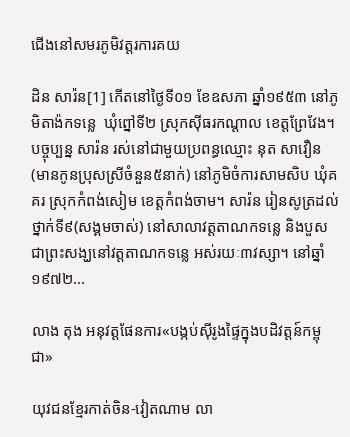ជើងនៅសមរភូមិវត្តរការគយ

ដិន សារ៉ន[1] កើតនៅថ្ងៃទី០១ ខែឧសភា ឆ្នាំ១៩៥៣ នៅភូមិតាង៉កទន្លេ  ឃុំព្នៅទី២ ស្រុកស៊ីធរកណ្តាល ខេត្តព្រែវែង។ បច្ចុប្បន្ន សារ៉ន រស់នៅជាមួយប្រពន្ធឈ្មោះ នុត សាវឿន (មានកូនប្រុសស្រីចំនួន៥នាក់) នៅភូមិចំការសាមសិប ឃុំគគរ ស្រុកកំពង់សៀម ខេត្តកំពង់ចាម។ សារ៉ន រៀនសូត្រដល់ថ្នាក់ទី៩(សង្គមចាស់) នៅសាលាវត្តតាណកទន្លេ និងបួសជាព្រះសង្ឃនៅវត្តតាណកទន្លេ អស់រយៈ៣វស្សា។ នៅឆ្នាំ១៩៧២...

លាង តុង អនុវត្តផែនការ«បង្កប់ស៊ីរូងផ្ទៃក្នុងបដិវត្តន៍កម្ពុជា»

យុវជនខ្មែរកាត់ចិន-វៀតណាម លា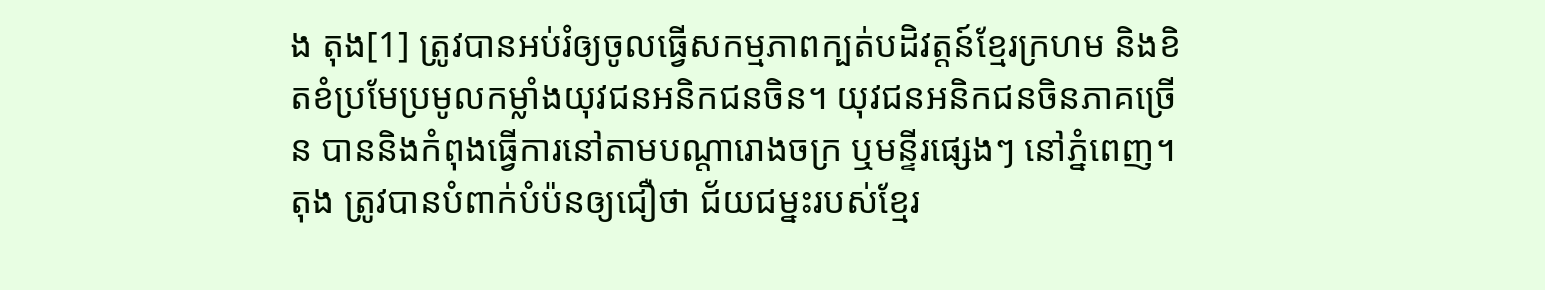ង តុង[1] ត្រូវបានអប់រំឲ្យចូលធ្វើសកម្មភាពក្បត់បដិវត្តន៍ខ្មែរក្រហម និងខិតខំប្រមែប្រមូលកម្លាំងយុវជនអនិកជនចិន។ យុវជនអនិកជនចិនភាគច្រើន បាននិងកំពុងធ្វើការនៅតាមបណ្តារោងចក្រ ឬមន្ទីរផ្សេងៗ នៅភ្នំពេញ។ តុង ត្រូវបានបំពាក់បំប៉នឲ្យជឿថា ជ័យជម្នះរបស់ខ្មែរ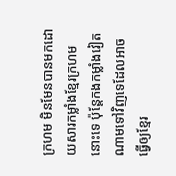ក្រហម មិនមែនបានមកដោយសារកម្លាំងខ្មែរក្រហមនោះទេ ប៉ុន្តែកងកម្លាំងវៀតណាមទៅវិញទេដែលអាចធ្វើឲ្យខ្មែរ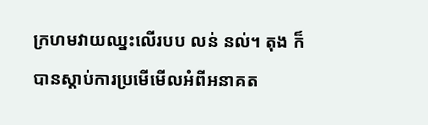ក្រហមវាយឈ្នះលើរបប លន់ នល់។ តុង ក៏បានស្តាប់ការប្រមើមើលអំពីអនាគត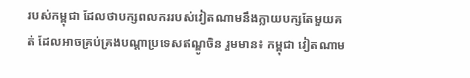របស់កម្ពុជា ដែលថាបក្សពលកររបស់វៀតណាមនឹងក្លាយបក្សតែមួយគត់ ដែលអាចគ្រប់គ្រងបណ្តាប្រទេសឥណ្ឌូចិន រួមមាន៖ កម្ពុជា វៀតណាម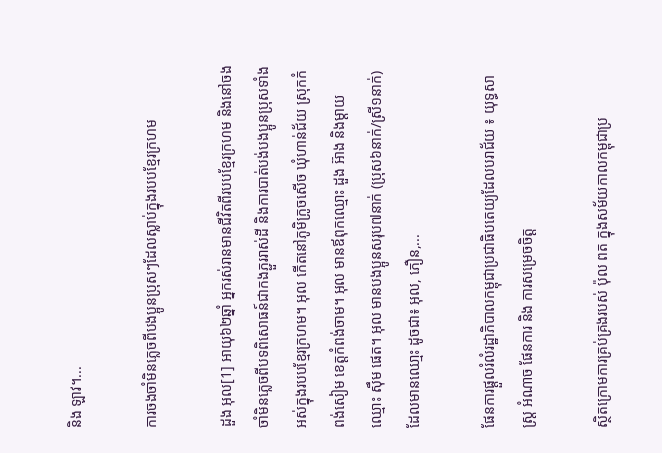និង ឡាវ។...

ការចងចាំមិនភ្លេចពីបងប្អូនប្រុសៗដែលស្លាប់ក្នុងរបបខ្មែរក្រហម

ដួង អុល[1] អាយុ៦២ឆ្នាំ អ្នករស់រានមានជីវិតពីរបបខ្មែរក្រហម និងនៅចងចាំមិនភ្លេចពីបទពិសោធន៍ជាកងភ្ជួររាស់ដី និងការបាត់បង់បងប្អូនប្រុសទាំងអស់ក្នុងរបបខ្មែរក្រហម។ អុល កើតនៅភូមិក្រូចសើច ឃុំហាន់ជ័យ ស្រុកកំពង់សៀម ខេត្តកំពង់ចាម។ អុល មានឪពុកឈ្មោះ ដួង អ៊ាង និងម្ដាយឈ្មោះ ស៊ឹម ផេត។ អុល មានបងប្អូនសរុប៧នាក់ (ប្រុស៦នាក់/ស្រី១នាក់) ដែលមានឈោ្មះ ដូចជា៖ អុល, ភឿន,...

ផែនការផ្តួលរំលំរដ្ឋាភិបាលកម្ពុជាប្រជាធិបតេយ្យដែលបរាជ័យ ៖ យុទ្ធសាស្ត្រ អំណាច ផែនការ និង ការសម្រេចចិត្ត

ស្ថិតក្រោមការគ្រប់គ្រងរបស់ ប៉ុល ពត ក្នុងសម័យកាលកម្ពុជាប្រ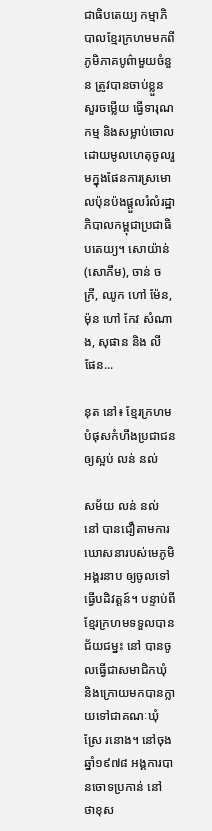ជាធិបតេយ្យ កម្មាភិបាលខ្មែរក្រហមមកពីភូមិភាគបូព៌ាមួយចំនួន ត្រូវបានចាប់ខ្លួន សួរចម្លើយ ធ្វើទារុណកម្ម និងសម្លាប់ចោល ដោយមូលហេតុចូលរួមក្នុងផែនការស្រមោលប៉ុនប៉ងផ្តួលរំលំរដ្ឋាភិបាលកម្ពុជាប្រជាធិបតេយ្យ។ សោយ៉ាន់ (សោភឹម), ចាន់ ចក្រី, ឈូក ហៅ ម៉ែន, ម៉ុន ហៅ កែវ សំណាង, សុផាន និង លី ផែន...

នុត នៅ៖ ខ្មែរក្រហមបំផុសកំហឹងប្រជាជនឲ្យស្អប់ លន់ នល់

សម័យ លន់ នល់ នៅ បានជឿតាមការឃោសនារបស់មេភូមិអង្គរនាប ឲ្យចូលទៅធ្វើបដិវត្តន៍។ បន្ទាប់ពីខ្មែរក្រហមទទួលបានជ័យជម្នះ នៅ បានចូលធ្វើជាសមាជិកឃុំ និងក្រោយមកបានក្លាយទៅជាគណៈឃុំស្រែ រនោង។ នៅចុងឆ្នាំ១៩៧៨ អង្គការបានចោទប្រកាន់ នៅ ថាខុស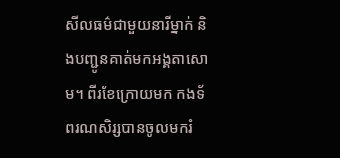សីលធម៌ជាមួយនារីម្នាក់ និងបញ្ជូនគាត់មកអង្គតាសោម។ ពីរខែក្រោយមក កងទ័ពរណសិរ្សបានចូលមករំ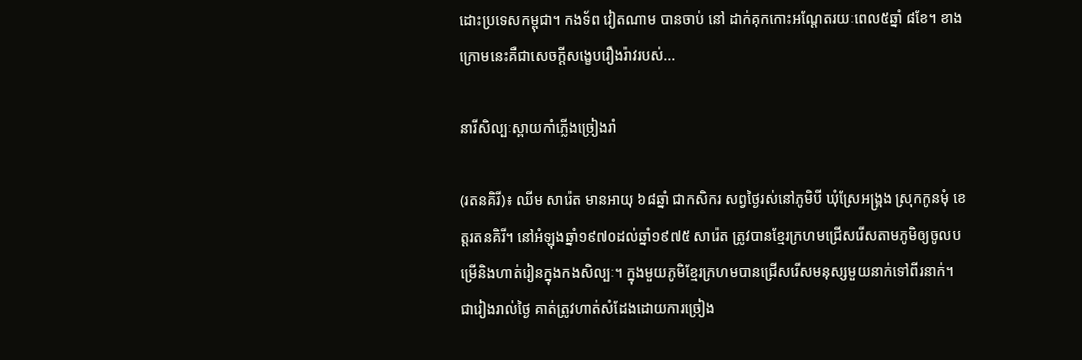ដោះប្រទេសកម្ពុជា។ កងទ័ព វៀតណាម បានចាប់ នៅ ដាក់គុកកោះអណ្ដែតរយៈពេល៥ឆ្នាំ ៨ខែ។ ខាងក្រោមនេះគឺជាសេចក្ដីសង្ខេបរឿងរ៉ាវរបស់...

នារីសិល្បៈស្ពាយកាំភ្លើងច្រៀងរាំ

(រតនគិរី)៖ ឈីម សារ៉េត មានអាយុ ៦៨ឆ្នាំ ជាកសិករ សព្វថ្ងៃរស់នៅភូមិបី ឃុំស្រែអង្គ្រង ស្រុកកូនមុំ ខេត្តរតនគិរី។ នៅអំឡុងឆ្នាំ១៩៧០ដល់ឆ្នាំ១៩៧៥ សារ៉េត ត្រូវបានខ្មែរក្រហមជ្រើសរើសតាមភូមិឲ្យចូលបម្រើនិងហាត់រៀនក្នុងកងសិល្បៈ។ ក្នុងមួយភូមិខ្មែរក្រហមបានជ្រើសរើសមនុស្សមួយនាក់ទៅពីរនាក់។ ជារៀងរាល់ថ្ងៃ គាត់ត្រូវហាត់សំដែងដោយការច្រៀង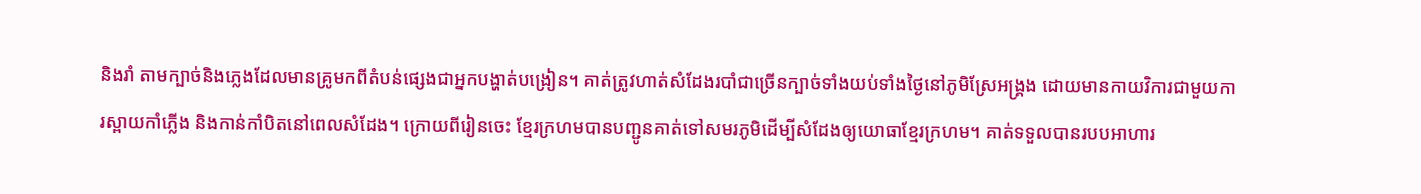និងរាំ តាមក្បាច់និងភ្លេងដែលមានគ្រូមកពីតំបន់ផ្សេងជាអ្នកបង្ហាត់បង្រៀន។ គាត់ត្រូវហាត់សំដែងរបាំជាច្រើនក្បាច់ទាំងយប់ទាំងថ្ងៃនៅភូមិស្រែអង្គ្រង ដោយមានកាយវិការជាមួយការស្ពាយកាំភ្លើង និងកាន់កាំបិតនៅពេលសំដែង។ ក្រោយពីរៀនចេះ ខ្មែរក្រហមបានបញ្ជូនគាត់ទៅសមរភូមិដើម្បីសំដែងឲ្យយោធាខ្មែរក្រហម។ គាត់ទទួលបានរបបអាហារ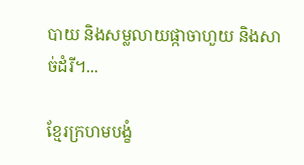បាយ និងសម្លលាយផ្កាចាហួយ និងសាច់ដំរី។...

ខ្មែរក្រហមបង្ខំ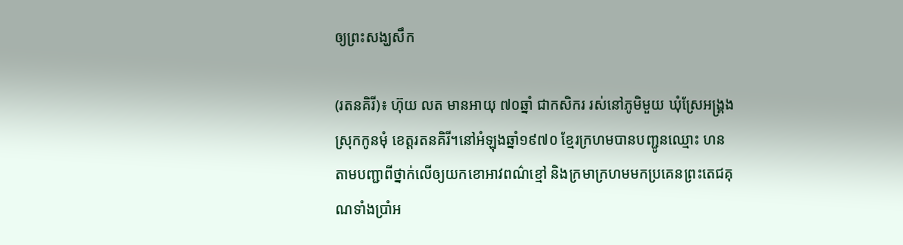ឲ្យព្រះសង្ឃសឹក

(រតនគិរី)៖ ហ៊ុយ លត មានអាយុ ៧០ឆ្នាំ ជាកសិករ រស់នៅភូមិមួយ ឃុំស្រែអង្គ្រង ស្រុកកូនមុំ ខេត្តរតនគិរី។នៅអំឡុងឆ្នាំ១៩៧០ ខ្មែរក្រហមបានបញ្ជូនឈ្មោះ ហន តាមបញ្ជាពីថ្នាក់លើឲ្យយកខោអាវពណ៌ខ្មៅ និងក្រមាក្រហមមកប្រគេនព្រះតេជគុណទាំងប្រាំអ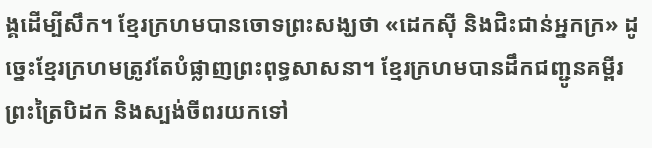ង្គដើម្បីសឹក។ ខ្មែរក្រហមបានចោទព្រះសង្ឃថា «ដេកស៊ី និងជិះជាន់អ្នកក្រ» ដូច្នេះខ្មែរក្រហមត្រូវតែបំផ្លាញព្រះពុទ្ធសាសនា។ ខ្មែរក្រហមបានដឹកជញ្ជូនគម្ពីរព្រះត្រៃបិដក និងស្បង់ចីពរយកទៅ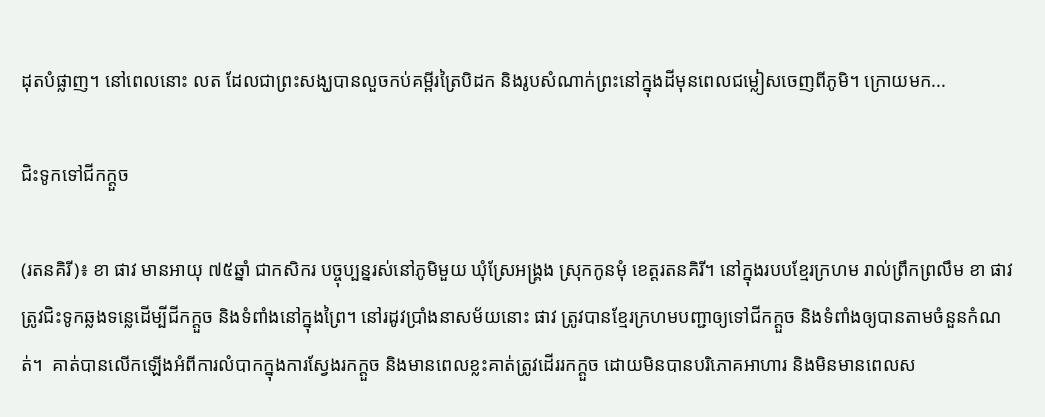ដុតបំផ្លាញ។ នៅពេលនោះ លត ដែលជាព្រះសង្ឃបានលួចកប់គម្ពីរត្រៃបិដក និងរូបសំណាក់ព្រះនៅក្នុងដីមុនពេលជម្លៀសចេញពីភូមិ។ ក្រោយមក...

ជិះទូកទៅជីកក្តួច

(រតនគិរី)៖ ខា ផាវ មានអាយុ ៧៥ឆ្នាំ ជាកសិករ បច្ចុប្បន្នរស់នៅភូមិមួយ ឃុំស្រែអង្គ្រង ស្រុកកូនមុំ ខេត្តរតនគិរី។ នៅក្នុងរបបខ្មែរក្រហម រាល់ព្រឹកព្រលឹម ខា ផាវ ត្រូវជិះទូកឆ្លងទន្លេដើម្បីជីកក្តួច និងទំពាំងនៅក្នុងព្រៃ។ នៅរដូវប្រាំងនាសម័យនោះ ផាវ ត្រូវបានខ្មែរក្រហមបញ្ជាឲ្យទៅជីកក្តួច និងទំពាំងឲ្យបានតាមចំនួនកំណត់។  គាត់បានលើកឡើងអំពីការលំបាកក្នុងការស្វែងរកក្តួច និងមានពេលខ្លះគាត់ត្រូវដើររកក្តួច ដោយមិនបានបរិភោគអាហារ និងមិនមានពេលស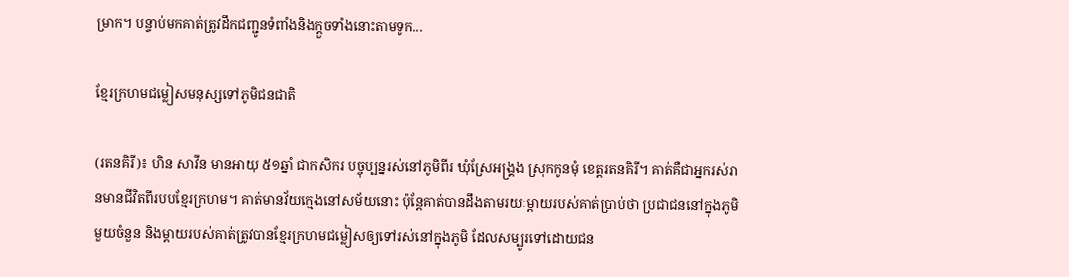ម្រាក។ បន្ទាប់មកគាត់ត្រូវដឹកជញ្ជូនទំពាំងនិងក្តួចទាំងនោះតាមទូក...

ខ្មែរក្រហមជម្លៀសមនុស្សទៅភូមិជនជាតិ

(រតនគិរី)៖ ហិន សាវីន មានអាយុ ៥១ឆ្នាំ ជាកសិករ បច្ចុប្បន្នរស់នៅភូមិពីរ ឃុំស្រែអង្គ្រង ស្រុកកូនមុំ ខេត្តរតនគិរី។ គាត់គឺជាអ្នករស់រានមានជីវិតពីរបបខ្មែរក្រហម។ គាត់មានវ័យក្មេងនៅសម័យនោះ ប៉ុន្តែគាត់បានដឹងតាមរយៈម្ដាយរបស់គាត់ប្រាប់ថា ប្រជាជននៅក្នុងភូមិមួយចំនួន និងម្តាយរបស់គាត់ត្រូវបានខ្មែរក្រហមជម្លៀសឲ្យទៅរស់នៅក្នុងភូមិ ដែលសម្បូរទៅដោយជន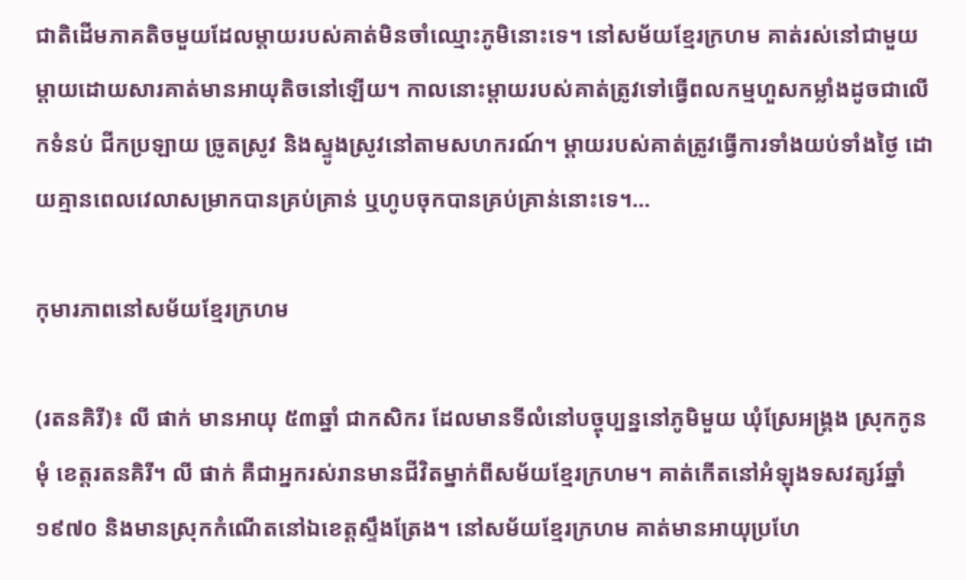ជាតិដើមភាគតិចមួយដែលម្ដាយរបស់គាត់មិនចាំឈ្មោះភូមិនោះទេ។ នៅសម័យខ្មែរក្រហម គាត់រស់នៅជាមួយម្តាយដោយសារគាត់មានអាយុតិចនៅឡើយ។ កាលនោះម្តាយរបស់គាត់ត្រូវទៅធ្វើពលកម្មហួសកម្លាំងដូចជាលើកទំនប់ ជីកប្រឡាយ ច្រូតស្រូវ និងស្ទូងស្រូវនៅតាមសហករណ៍។ ម្តាយរបស់គាត់ត្រូវធ្វើការទាំងយប់ទាំងថ្ងៃ ដោយគ្មានពេលវេលាសម្រាកបានគ្រប់គ្រាន់ ឬហូបចុកបានគ្រប់គ្រាន់នោះទេ។...

កុមារភាពនៅសម័យខ្មែរក្រហម

(រតនគិរី)៖ លី ផាក់ មានអាយុ ៥៣ឆ្នាំ ជាកសិករ ដែលមានទីលំនៅបច្ចុប្បន្ននៅភូមិមួយ ឃុំស្រែអង្គ្រង ស្រុកកូនមុំ ខេត្តរតនគិរី។ លី ផាក់ គឺជាអ្នករស់រានមានជីវិតម្នាក់ពីសម័យខ្មែរក្រហម។ គាត់កើតនៅអំឡុងទសវត្សរ៍ឆ្នាំ១៩៧០ និងមានស្រុកកំណើតនៅឯខេត្តស្ទឹងត្រែង។ នៅសម័យខ្មែរក្រហម គាត់មានអាយុប្រហែ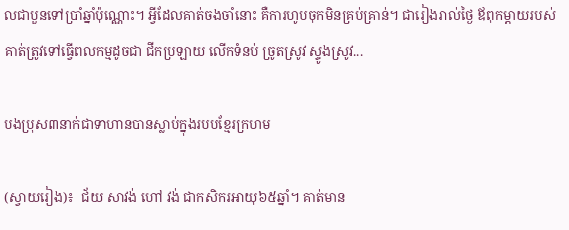លជាបួនទៅប្រាំឆ្នាំប៉ុណ្ណោះ។ អ្វីដែលគាត់ចងចាំនោះ គឺការហូបចុកមិនគ្រប់គ្រាន់។ ជារៀងរាល់ថ្ងៃ ឪពុកម្តាយរបស់គាត់ត្រូវទៅធ្វើពលកម្មដូចជា ជីកប្រឡាយ លើកទំនប់ ច្រូតស្រូវ ស្ទូងស្រូវ...

បងប្រុស៣នាក់ជាទាហានបានស្លាប់ក្នុងរបបខ្មែរក្រហម

(ស្វាយរៀង)៖  ជ័យ សាវង់ ហៅ វង់ ជាកសិករអាយុ៦៥ឆ្នាំ។ គាត់មាន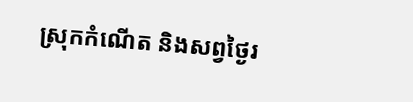ស្រុកកំណើត និងសព្វថ្ងៃរ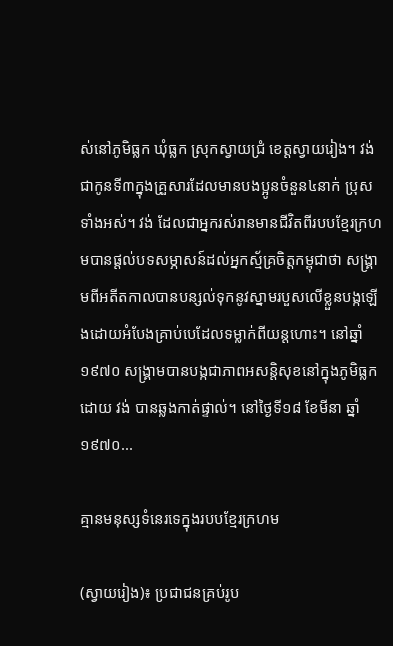ស់នៅភូមិធ្លក ឃុំធ្លក ស្រុកស្វាយជ្រំ ខេត្តស្វាយរៀង។ វង់ ជាកូនទី៣ក្នុងគ្រួសារដែលមានបងប្អូនចំនួន៤នាក់ ប្រុសទាំងអស់។ វង់ ដែលជាអ្នករស់រានមានជីវិតពីរបបខ្មែរក្រហមបានផ្តល់បទសម្ភាសន៍ដល់អ្នកស្ម័គ្រចិត្តកម្ពុជាថា សង្រ្គាមពីអតីតកាលបានបន្សល់ទុកនូវស្នាមរបួសលើខ្លួនបង្កឡើងដោយអំបែងគ្រាប់បេដែលទម្លាក់ពីយន្តហោះ។ នៅឆ្នាំ១៩៧០ សង្គ្រាមបានបង្កជាភាពអសន្តិសុខនៅក្នុងភូមិធ្លក ដោយ វង់ បានឆ្លងកាត់ផ្ទាល់។ នៅថ្ងៃទី១៨ ខែមីនា ឆ្នាំ១៩៧០...

គ្មានមនុស្សទំនេរទេក្នុងរបបខ្មែរក្រហម

(ស្វាយរៀង)៖ ប្រជាជនគ្រប់រូប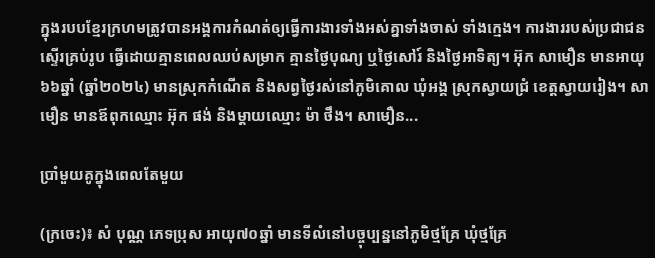ក្នុងរបបខ្មែរក្រហមត្រូវបានអង្គការកំណត់ឲ្យធ្វើការងារទាំងអស់គ្នាទាំងចាស់ ទាំងក្មេង។ ការងាររបស់ប្រជាជនស្ទើរគ្រប់រូប ធ្វើដោយគ្មានពេលឈប់សម្រាក គ្មានថ្ងៃបុណ្យ ឬថ្ងៃសៅរ៍ និងថ្ងៃអាទិត្យ។ អ៊ុក សាមឿន មានអាយុ៦៦ឆ្នាំ (ឆ្នាំ២០២៤) មានស្រុកកំណើត និងសព្វថ្ងៃរស់នៅភូមិគោល ឃុំអង្គ ស្រុកស្វាយជ្រំ ខេត្តស្វាយរៀង។ សាមឿន មានឪពុកឈ្មោះ អ៊ុក ផង់ និងម្តាយឈ្មោះ ម៉ា ថឹង។ សាមឿន...

ប្រាំមួយគូក្នុងពេលតែមួយ

(ក្រចេះ)៖ សំ បុណ្ណ ភេទប្រុស អាយុ៧០ឆ្នាំ មានទីលំនៅបច្ចុប្បន្ននៅភូមិថ្មគ្រែ ឃុំថ្មគ្រែ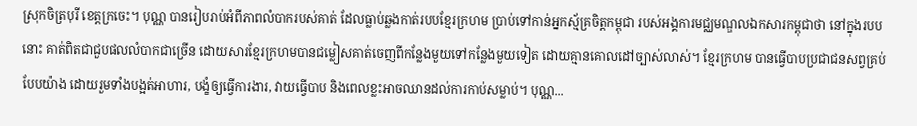ស្រុកចិត្របុរី ខេត្តក្រចេះ។ បុណ្ណ បានរៀបរាប់អំពីភាពលំបាករបស់គាត់ ដែលធ្លាប់ឆ្លងកាត់របបខ្មែរក្រហម ប្រាប់ទៅកាន់អ្នកស្ម័គ្រចិត្តកម្ពុជា របស់អង្គការមជ្ឈមណ្ឌលឯកសារកម្ពុជាថា នៅក្នុងរបបនោះ គាត់ពិតជាជួបផលលំបាកជាច្រើន ដោយសារខ្មែរក្រហមបានជម្លៀសគាត់ចេញពីកន្លែងមួយទៅកន្លែងមួយទៀត ដោយគ្មានគោលដៅច្បាស់លាស់។ ខ្មែរក្រហម បានធ្វើបាបប្រជាជនសព្វគ្រប់បែបយ៉ាង ដោយរួមទាំងបង្អត់អាហារ, បង្ខំឲ្យធ្វើការងារ, វាយធ្វើបាប និងពេលខ្លះអាចឈានដល់ការកាប់សម្លាប់។ បុណ្ណ...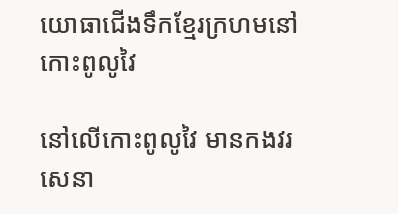យោធាជើងទឹកខ្មែរក្រហមនៅកោះពូលូវៃ

នៅលើកោះពូលូវៃ មានកងវរសេនា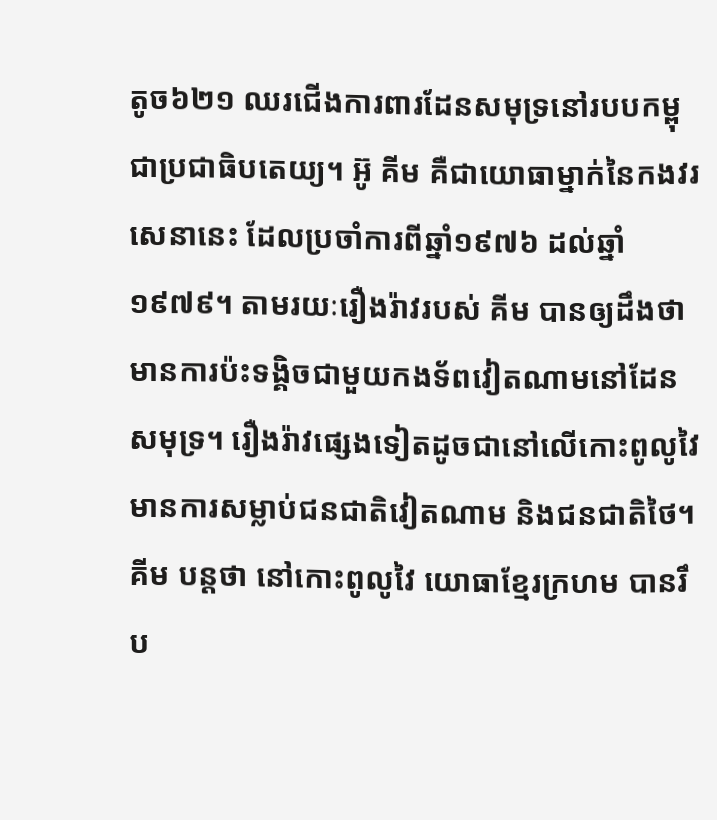តូច៦២១ ឈរជើងការពារដែនសមុទ្រនៅរបបកម្ពុជាប្រជាធិបតេយ្យ។ អ៊ូ គីម គឺជាយោធាម្នាក់នៃកងវរសេនានេះ ដែលប្រចាំការពីឆ្នាំ១៩៧៦ ដល់ឆ្នាំ១៩៧៩។ តាមរយៈរឿងរ៉ាវរបស់ គីម បានឲ្យដឹងថា មានការប៉ះទង្គិចជាមួយកងទ័ពវៀតណាមនៅដែនសមុទ្រ។ រឿងរ៉ាវផ្សេងទៀតដូចជានៅលើកោះពូលូវៃ មានការសម្លាប់ជនជាតិវៀតណាម និងជនជាតិថៃ។ គីម បន្តថា នៅកោះពូលូវៃ យោធាខ្មែរក្រហម បានរឹប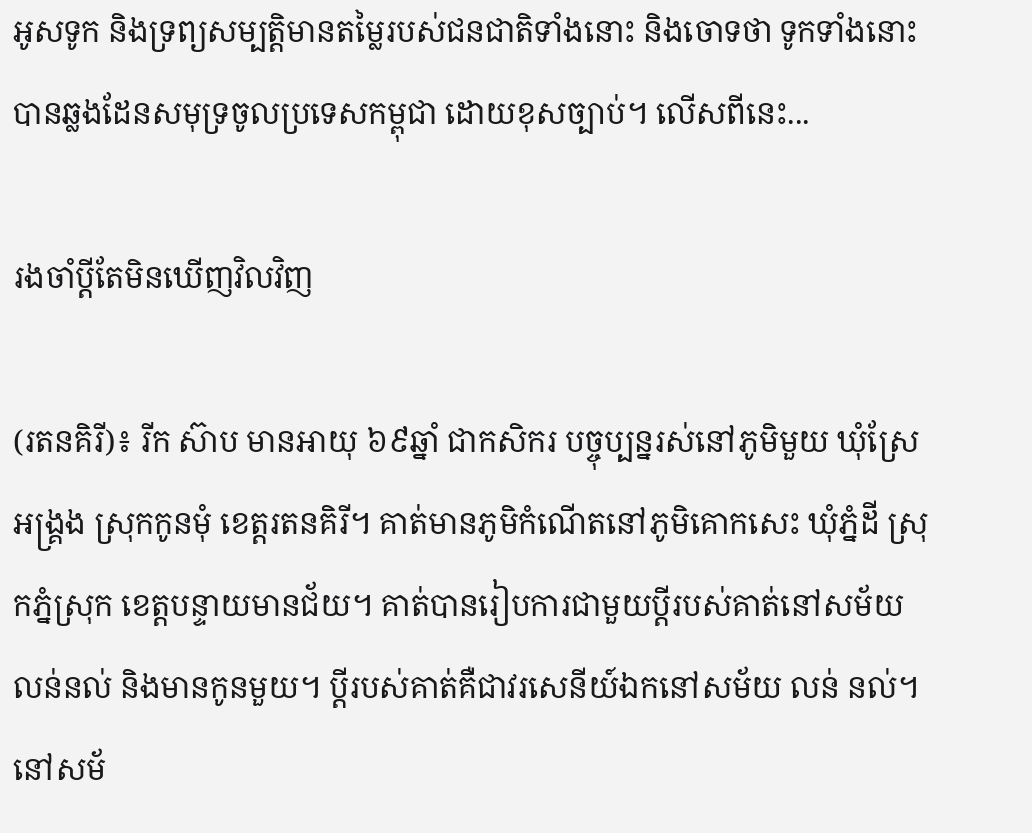អូសទូក និងទ្រព្យសម្បត្តិមានតម្លៃរបស់ជនជាតិទាំងនោះ និងចោទថា ទូកទាំងនោះបានឆ្លងដែនសមុទ្រចូលប្រទេសកម្ពុជា ដោយខុសច្បាប់។ លើសពីនេះ...

រងចាំប្តីតែមិនឃើញវិលវិញ

(រតនគិរី)៖ រីក ស៊ាប មានអាយុ ៦៩ឆ្នាំ ជាកសិករ បច្ចុប្បន្នរស់នៅភូមិមួយ ឃុំស្រែអង្គ្រង ស្រុកកូនមុំ ខេត្តរតនគិរី។ គាត់មានភូមិកំណើតនៅភូមិគោកសេះ ឃុំភ្នំដី ស្រុកភ្នំស្រុក ខេត្តបន្ទាយមានជ័យ។ គាត់បានរៀបការជាមួយប្តីរបស់គាត់នៅសម័យ លន់នល់ និងមានកូនមួយ។ ប្តីរបស់គាត់គឺជាវរសេនីយ៍ឯកនៅសម័យ លន់ នល់។ នៅសម័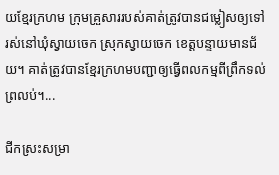យខ្មែរក្រហម ក្រុមគ្រួសាររបស់គាត់ត្រូវបានជម្លៀសឲ្យទៅរស់នៅឃុំស្វាយចេក ស្រុកស្វាយចេក ខេត្តបន្ទាយមានជ័យ។ គាត់ត្រូវបានខ្មែរក្រហមបញ្ជាឲ្យធ្វើពលកម្មពីព្រឹកទល់ព្រលប់។...

ជីកស្រះសម្រា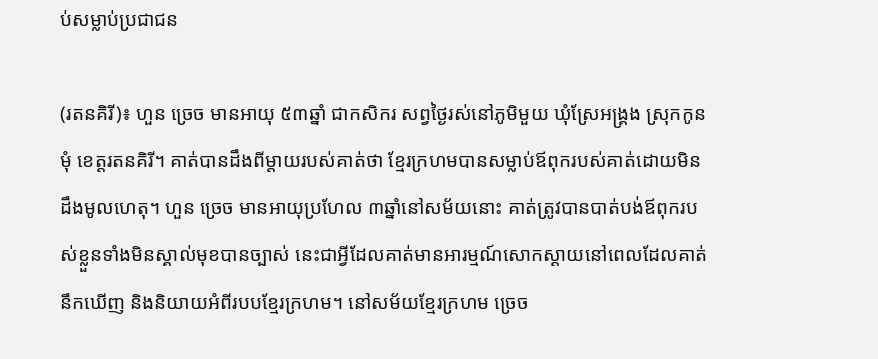ប់សម្លាប់ប្រជាជន

(រតនគិរី)៖ ហួន ច្រេច មានអាយុ ៥៣ឆ្នាំ ជាកសិករ សព្វថ្ងៃរស់នៅភូមិមួយ ឃុំស្រែអង្គ្រង ស្រុកកូនមុំ ខេត្តរតនគិរី។ គាត់បានដឹងពីម្តាយរបស់គាត់ថា ខ្មែរក្រហមបានសម្លាប់ឪពុករបស់គាត់ដោយមិនដឹងមូលហេតុ។ ហួន ច្រេច មានអាយុប្រហែល ៣ឆ្នាំនៅសម័យនោះ គាត់ត្រូវបានបាត់បង់ឪពុករបស់ខ្លួនទាំងមិនស្គាល់មុខបានច្បាស់ នេះជាអ្វីដែលគាត់មានអារម្មណ៍សោកស្ដាយនៅពេលដែលគាត់នឹកឃើញ និងនិយាយអំពីរបបខ្មែរក្រហម។ នៅសម័យខ្មែរក្រហម ច្រេច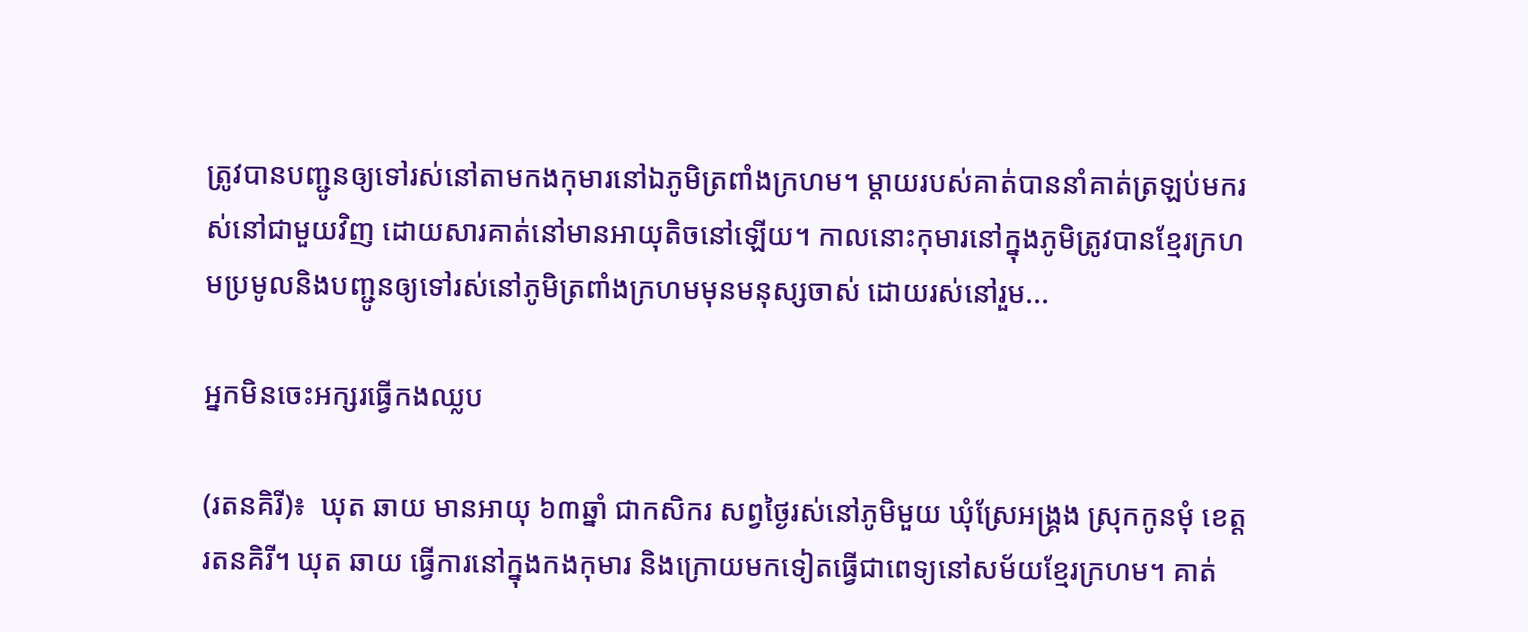ត្រូវបានបញ្ជូនឲ្យទៅរស់នៅតាមកងកុមារនៅឯភូមិត្រពាំងក្រហម។ ម្តាយរបស់គាត់បាននាំគាត់ត្រឡប់មករស់នៅជាមួយវិញ ដោយសារគាត់នៅមានអាយុតិចនៅឡើយ។ កាលនោះកុមារនៅក្នុងភូមិត្រូវបានខ្មែរក្រហមប្រមូលនិងបញ្ជូនឲ្យទៅរស់នៅភូមិត្រពាំងក្រហមមុនមនុស្សចាស់ ដោយរស់នៅរួម...

អ្នកមិនចេះអក្សរធ្វើកងឈ្លប

(រតនគិរី)៖  ឃុត ឆាយ មានអាយុ ៦៣ឆ្នាំ ជាកសិករ សព្វថ្ងៃរស់នៅភូមិមួយ ឃុំស្រែអង្គ្រង ស្រុកកូនមុំ ខេត្តរតនគិរី។ ឃុត ឆាយ ធ្វើការនៅក្នុងកងកុមារ និងក្រោយមកទៀតធ្វើជាពេទ្យនៅសម័យខ្មែរក្រហម។ គាត់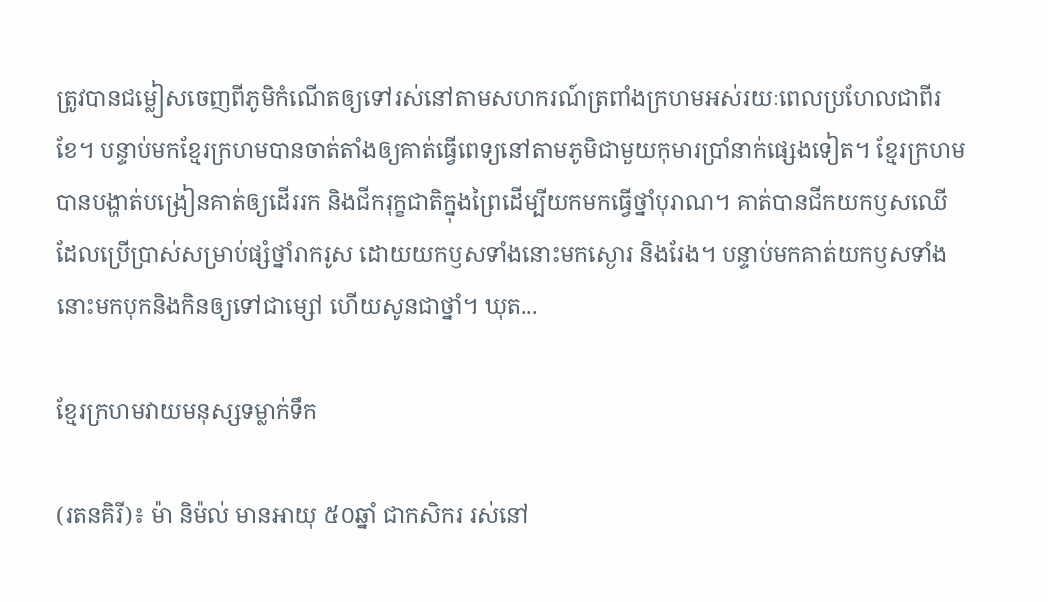ត្រូវបានជម្លៀសចេញពីភូមិកំណើតឲ្យទៅរស់នៅតាមសហករណ៍ត្រពាំងក្រហមអស់រយៈពេលប្រហែលជាពីរខែ។ បន្ទាប់មកខ្មែរក្រហមបានចាត់តាំងឲ្យគាត់ធ្វើពេទ្យនៅតាមភូមិជាមួយកុមារប្រាំនាក់ផ្សេងទៀត។ ខ្មែរក្រហមបានបង្ហាត់បង្រៀនគាត់ឲ្យដើររក និងជីករុក្ខជាតិក្នុងព្រៃដើម្បីយកមកធ្វើថ្នាំបុរាណ។ គាត់បានជីកយកឫសឈើ ដែលប្រើប្រាស់សម្រាប់ផ្សំថ្នាំរាករូស ដោយយកឫសទាំងនោះមកស្ងោរ និងរែង។ បន្ទាប់មកគាត់យកឫសទាំងនោះមកបុកនិងកិនឲ្យទៅជាម្សៅ ហើយសូនជាថ្នាំ។ ឃុត...

ខ្មែរក្រហមវាយមនុស្សទម្លាក់ទឹក

(រតនគិរី)៖ ម៉ា និម៉ល់ មានអាយុ ៥០ឆ្នាំ ជាកសិករ រស់នៅ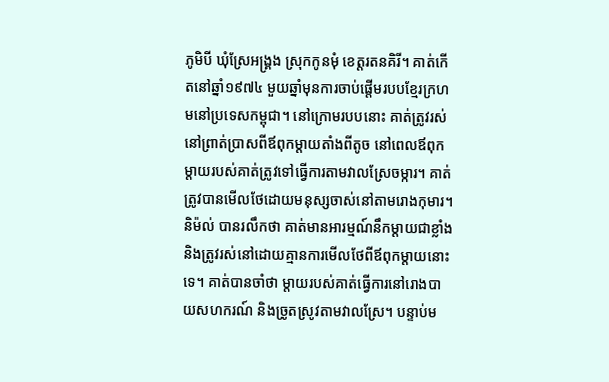ភូមិបី ឃុំស្រែអង្គ្រង ស្រុកកូនមុំ ខេត្តរតនគិរី។ គាត់កើតនៅឆ្នាំ១៩៧៤ មួយឆ្នាំមុនការចាប់ផ្តើមរបបខ្មែរក្រហមនៅប្រទេសកម្ពុជា។ នៅក្រោមរបបនោះ គាត់ត្រូវរស់នៅព្រាត់ប្រាសពីឪពុកម្តាយតាំងពីតូច នៅពេលឪពុកម្តាយរបស់គាត់ត្រូវទៅធ្វើការតាមវាលស្រែចម្ការ។ គាត់ត្រូវបានមើលថែដោយមនុស្សចាស់នៅតាមរោងកុមារ។ និម៉ល់ បានរលឹកថា គាត់មានអារម្មណ៍នឹកម្តាយជាខ្លាំង និងត្រូវរស់នៅដោយគ្មានការមើលថែពីឪពុកម្តាយនោះទេ។ គាត់បានចាំថា ម្តាយរបស់គាត់ធ្វើការនៅរោងបាយសហករណ៍ និងច្រូតស្រូវតាមវាលស្រែ។ បន្ទាប់ម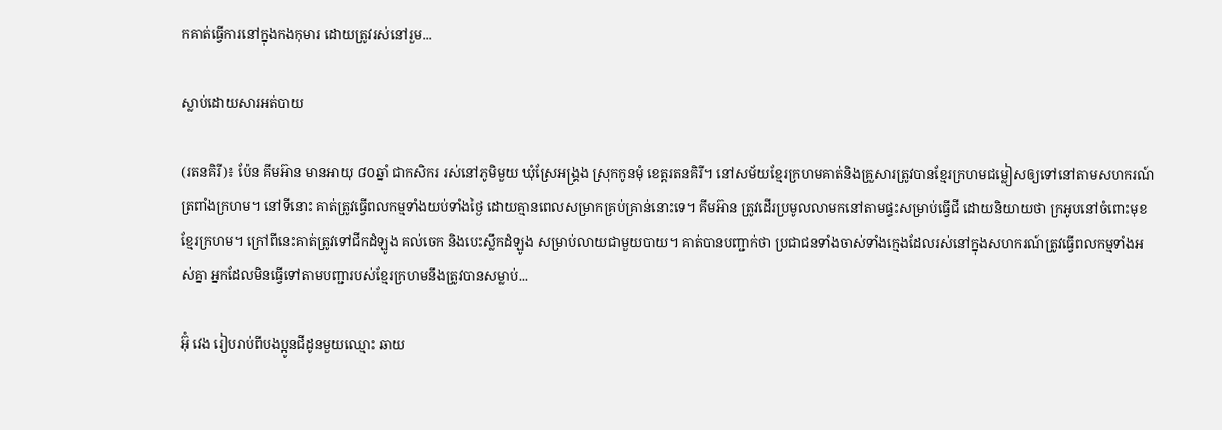កគាត់ធ្វើការនៅក្នុងកងកុមារ ដោយត្រូវរស់នៅរួម...

ស្លាប់ដោយសារអត់បាយ

(រតនគិរី)៖ ប៉ែន គីមអ៊ាន មានអាយុ ៨០ឆ្នាំ ជាកសិករ រស់នៅភូមិមួយ ឃុំស្រែអង្គ្រង ស្រុកកូនមុំ ខេត្តរតនគិរី។ នៅសម័យខ្មែរក្រហមគាត់និងគ្រួសារត្រូវបានខ្មែរក្រហមជម្លៀសឲ្យទៅនៅតាមសហករណ៍ត្រពាំងក្រហម។ នៅទីនោះ គាត់ត្រូវធ្វើពលកម្មទាំងយប់ទាំងថ្ងៃ ដោយគ្មានពេលសម្រាកគ្រប់គ្រាន់នោះទេ។ គីមអ៊ាន ត្រូវដើរប្រមូលលាមកនៅតាមផ្ទះសម្រាប់ធ្វើជី ដោយនិយាយថា ក្រអូបនៅចំពោះមុខខ្មែរក្រហម។ ក្រៅពីនេះគាត់ត្រូវទៅជីកដំឡូង គល់ចេក និងបេះស្លឹកដំឡូង សម្រាប់លាយជាមួយបាយ។ គាត់បានបញ្ជាក់ថា ប្រជាជនទាំងចាស់ទាំងក្មេងដែលរស់នៅក្នុងសហករណ៍ត្រូវធ្វើពលកម្មទាំងអស់គ្នា អ្នកដែលមិនធ្វើទៅតាមបញ្ជារបស់ខ្មែរក្រហមនឹងត្រូវបានសម្លាប់...

អ៊ុំ វេង រៀបរាប់ពីបងប្អូនជីដូនមួយឈ្មោះ ឆាយ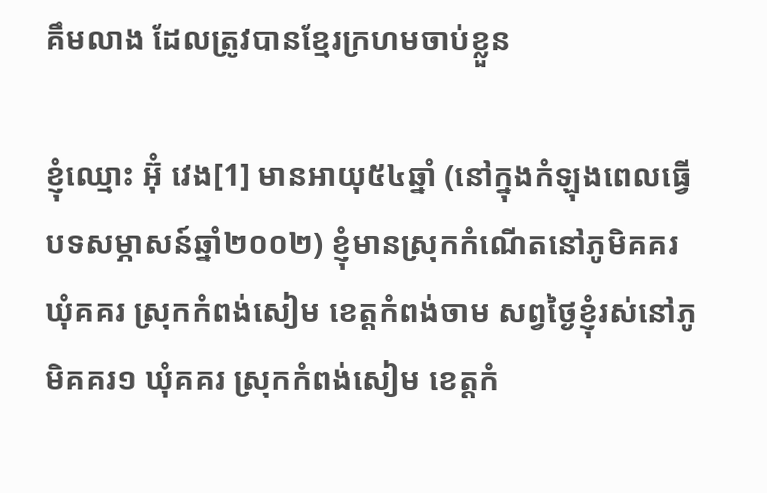គឹមលាង ដែលត្រូវបានខ្មែរក្រហមចាប់ខ្លួន

ខ្ញុំឈ្មោះ អ៊ុំ វេង[1] មានអាយុ៥៤ឆ្នាំ (នៅក្នុងកំឡុងពេលធ្វើបទសម្ភាសន៍ឆ្នាំ២០០២) ខ្ញុំមានស្រុកកំណើតនៅភូមិគគរ ឃុំគគរ ស្រុកកំពង់សៀម ខេត្តកំពង់ចាម សព្វថ្ងៃខ្ញុំរស់នៅភូមិគគរ១ ឃុំគគរ ស្រុកកំពង់សៀម ខេត្តកំ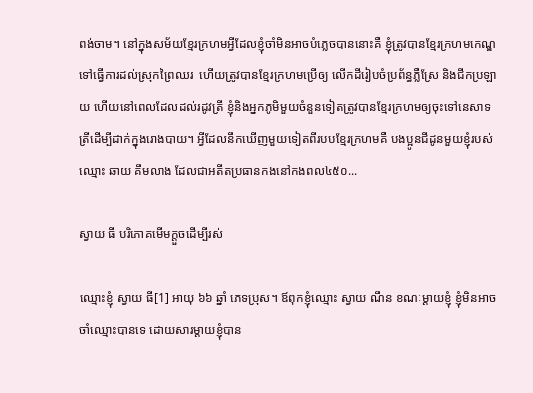ពង់ចាម។ នៅក្នុងសម័យខ្មែរក្រហមអ្វីដែលខ្ញុំចាំមិនអាចបំភ្លេចបាននោះគឺ ខ្ញុំត្រូវបានខ្មែរក្រហមកេណ្ឌទៅធ្វើការដល់ស្រុកព្រៃឈរ  ហើយត្រូវបានខ្មែរក្រហមប្រើឲ្យ លើកដីរៀបចំប្រព័ន្ធភ្លឺស្រែ និងជីកប្រឡាយ ហើយនៅពេលដែលដល់រដូវត្រី ខ្ញុំនិងអ្នកភូមិមួយចំនួនទៀតត្រូវបានខ្មែរក្រហមឲ្យចុះទៅនេសាទត្រីដើម្បីដាក់ក្នុងរោងបាយ។ អ្វីដែលនឹកឃើញមួយទៀតពីរបបខ្មែរក្រហមគឺ បងប្អូនជីដូនមួយខ្ញុំរបស់ឈ្មោះ ឆាយ គឹមលាង ដែលជាអតីតប្រធានកងនៅកងពល៤៥០...

ស្វាយ ធី បរិភោគមើមក្ដួចដើម្បីរស់

ឈ្មោះខ្ញុំ ស្វាយ ធី[1] អាយុ ៦៦ ឆ្នាំ ភេទប្រុស។ ឪពុកខ្ញុំឈ្មោះ ស្វាយ ណឹន ខណៈម្ដាយខ្ញុំ ខ្ញុំមិនអាចចាំឈ្មោះបានទេ ដោយសារម្ដាយខ្ញុំបាន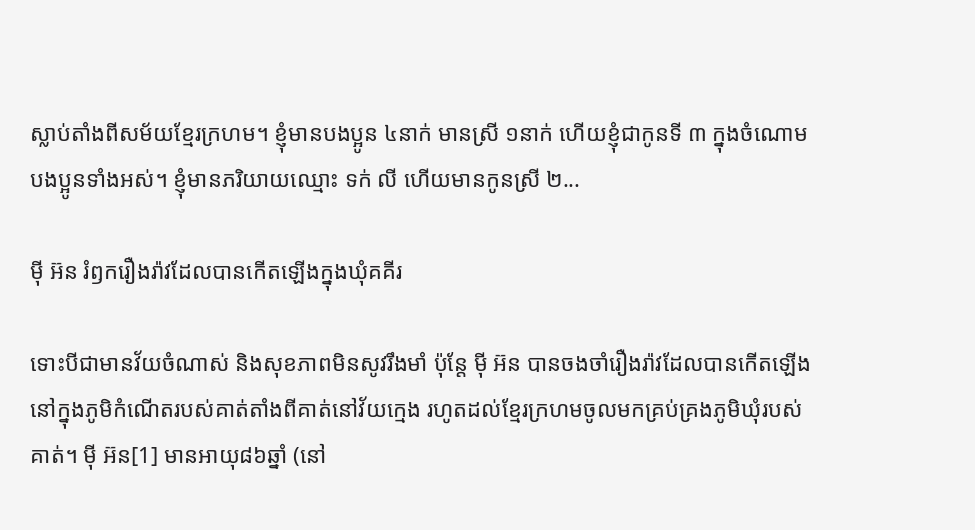ស្លាប់តាំងពីសម័យខ្មែរក្រហម។ ខ្ញុំមានបងប្អូន ៤នាក់ មានស្រី ១នាក់ ហើយខ្ញុំជាកូនទី ៣ ក្នុងចំណោមបងប្អូនទាំងអស់។ ខ្ញុំមានភរិយាយឈ្មោះ ទក់ លី ហើយមានកូនស្រី ២...

ម៉ី អ៊ន រំឭករឿងរ៉ាវដែលបានកើតឡើងក្នុងឃុំគគីរ

ទោះបីជាមានវ័យចំណាស់ និងសុខភាពមិនសូវរឹងមាំ ប៉ុន្តែ ម៉ី អ៊ន បានចងចាំរឿងរ៉ាវដែលបានកើតឡើងនៅក្នុងភូមិកំណើតរបស់គាត់តាំងពីគាត់នៅវ័យក្មេង រហូតដល់ខ្មែរក្រហមចូលមកគ្រប់គ្រងភូមិឃុំរបស់គាត់។ ម៉ី អ៊ន[1] មានអាយុ៨៦ឆ្នាំ (នៅ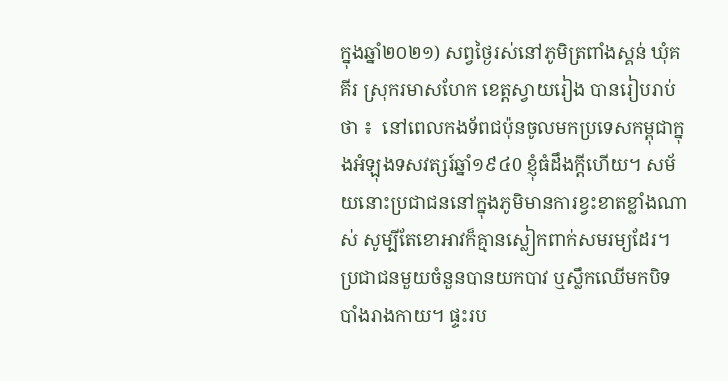ក្នុងឆ្នាំ២០២១) សព្វថ្ងៃរស់នៅភូមិត្រពាំងស្គន់ ឃុំគគីរ ស្រុករមាសហែក ខេត្តស្វាយរៀង បានរៀបរាប់ថា ៖  នៅពេលកងទ័ពជប៉ុនចូលមកប្រទេសកម្ពុជាក្នុងអំឡុងទសវត្សរ៍ឆ្នាំ១៩៤0 ខ្ញុំធំដឹងក្តីហើយ។ សម័យនោះប្រជាជននៅក្នុងភូមិមានការខ្វះខាតខ្លាំងណាស់ សូម្បីតែខោអាវក៏គ្មានស្លៀកពាក់សមរម្យដែរ។ ប្រជាជនមួយចំនួនបានយកបាវ ឬស្លឹកឈើមកបិទបាំងរាងកាយ។ ផ្ទះរប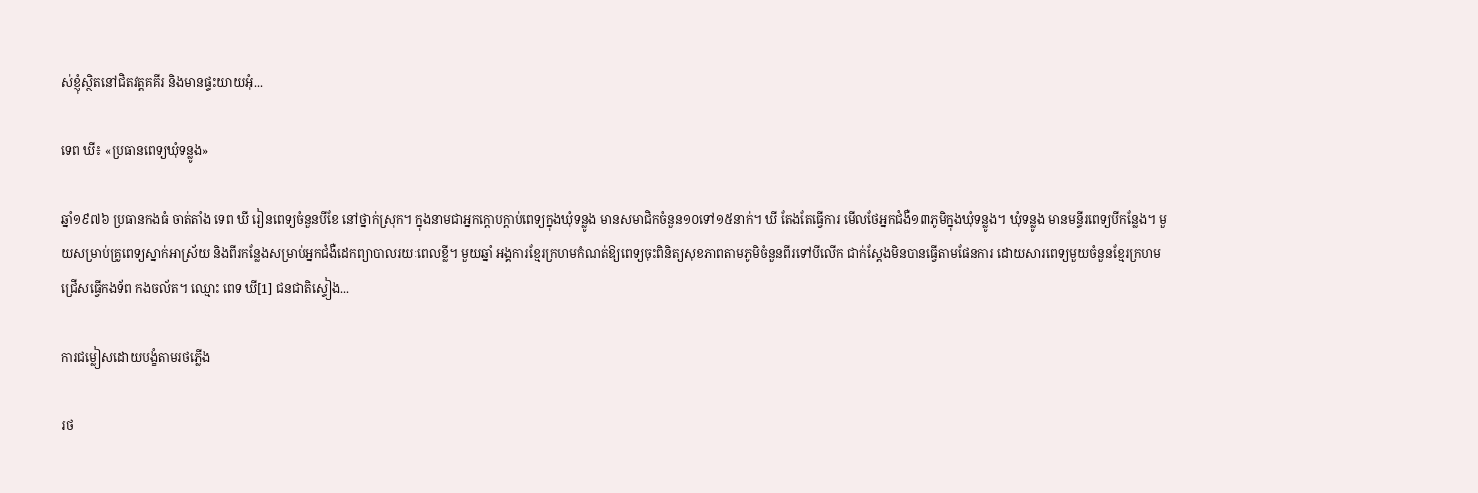ស់ខ្ញុំស្ថិតនៅជិតវត្តគគីរ និងមានផ្ទះយាយអុំ...

ទេព ឃី៖ «ប្រធានពេទ្យឃុំទន្លូង»

ឆ្នាំ១៩៧៦ ប្រធានកងធំ ចាត់តាំង ទេព ឃី រៀនពេទ្យចំនួនបីខែ នៅថ្នាក់ស្រុក។ ក្នុងនាមជាអ្នកក្តោបក្តាប់ពេទ្យក្នុងឃុំទន្លូង មានសមាជិកចំនួន១០ទៅ១៥នាក់។ ឃី តែងតែធ្វើការ មើលថែអ្នកជំងឺ១៣ភូមិក្នុងឃុំទន្លូង។ ឃុំទន្លូង មានមន្ទីរពេទ្យបីកន្លែង។ មួយសម្រាប់គ្រូពេទ្យស្នាក់អាស្រ័យ និងពីរកន្លែងសម្រាប់អ្នកជំងឺដេកព្យាបាលរយៈពេលខ្លី។ មួយឆ្នាំ អង្គការខ្មែរក្រហមកំណត់ឱ្យពេទ្យចុះពិនិត្យសុខភាពតាមភូមិចំនួនពីរទៅបីលើក ជាក់ស្តែងមិនបានធ្វើតាមផែនការ ដោយសារពេទ្យមួយចំនួនខ្មែរក្រហមជ្រើសធ្វើកងទ័ព កងចល័ត។ ឈ្មោះ ពេទ ឃី[1] ជនជាតិស្ទៀង...

ការជម្លៀសដោយបង្ខំតាមរថភ្លើង

រថ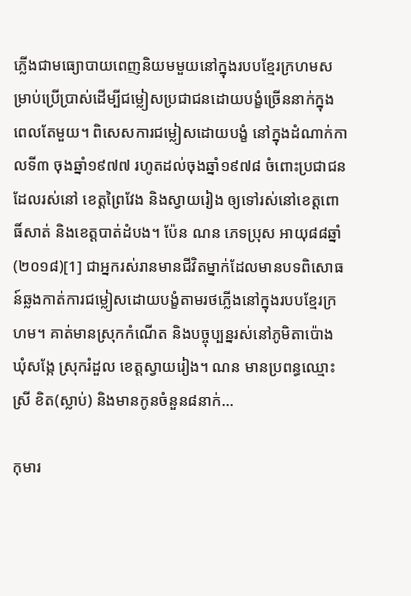ភ្លើងជាមធ្យោបាយពេញនិយមមួយនៅក្នុងរបបខ្មែរក្រហមសម្រាប់ប្រើប្រាស់ដើម្បីជម្លៀសប្រជាជនដោយបង្ខំច្រើននាក់ក្នុងពេលតែមួយ។ ពិសេសការជម្លៀសដោយបង្ខំ នៅក្នុងដំណាក់កាលទី៣ ចុងឆ្នាំ១៩៧៧ រហូតដល់ចុងឆ្នាំ១៩៧៨ ចំពោះប្រជាជនដែលរស់នៅ ខេត្តព្រៃវែង និងស្វាយរៀង ឲ្យទៅរស់នៅខេត្តពោធិ៍សាត់ និងខេត្តបាត់ដំបង។ ប៉ែន ណន ភេទប្រុស អាយុ៨៨ឆ្នាំ(២០១៨)[1] ជាអ្នករស់រានមានជីវិតម្នាក់ដែលមានបទពិសោធន៍ឆ្លងកាត់ការជម្លៀសដោយបង្ខំតាមរថភ្លើងនៅក្នុងរបបខ្មែរក្រហម។ គាត់មានស្រុកកំណើត និងបច្ចុប្បន្នរស់នៅភូមិតាប៉ោង ឃុំសង្កែ ស្រុករំដួល ខេត្តស្វាយរៀង។ ណន មានប្រពន្ធឈ្មោះ ស្រី ខិត(ស្លាប់) និងមានកូនចំនួន៨នាក់...

កុមារ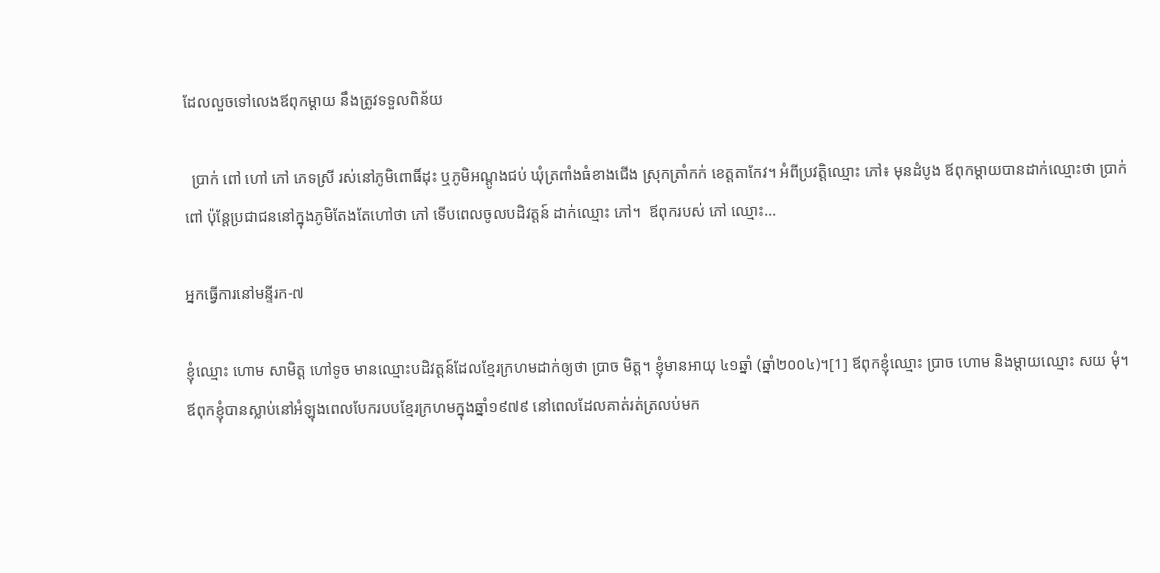ដែលលួចទៅលេងឪពុកម្ដាយ នឹងត្រូវទទួលពិន័យ

  ប្រាក់ ពៅ ហៅ ភៅ ភេទស្រី រស់នៅភូមិពោធិ៍ដុះ ឬភូមិអណ្ដូងជប់ ឃុំត្រពាំងធំខាងជើង ស្រុកត្រាំកក់ ខេត្តតាកែវ។ អំពីប្រវត្តិឈ្មោះ ភៅ៖ មុនដំបូង ឪពុកម្ដាយបានដាក់ឈ្មោះថា ប្រាក់ ពៅ ប៉ុន្តែប្រជាជននៅក្នុងភូមិតែងតែហៅថា ភៅ ទើបពេលចូលបដិវត្តន៍ ដាក់ឈ្មោះ ភៅ។  ឪពុករបស់ ភៅ ឈ្មោះ...

អ្នកធ្វើការនៅមន្ទីរក-៧

ខ្ញុំឈ្មោះ ហោម សាមិត្ត ហៅទូច មានឈ្មោះបដិវត្តន៍ដែលខ្មែរក្រហមដាក់ឲ្យថា ប្រាច មិត្ត។ ខ្ញុំមានអាយុ ៤១ឆ្នាំ (ឆ្នាំ២០០៤)។[1] ឪពុកខ្ញុំឈ្មោះ ប្រាច ហោម និងម្តាយឈ្មោះ សយ មុំ។ ឪពុកខ្ញុំបានស្លាប់នៅអំឡុងពេលបែករបបខ្មែរក្រហមក្នុងឆ្នាំ១៩៧៩ នៅពេលដែលគាត់រត់ត្រលប់មក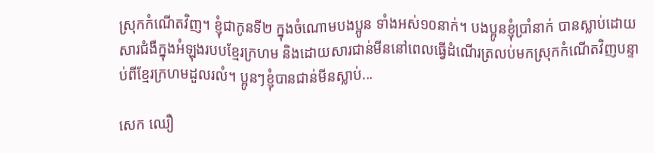ស្រុកកំណើតវិញ។ ខ្ញុំជាកូនទី២ ក្នុងចំណោមបងប្អូន ទាំងអស់១០នាក់។ បងប្អូនខ្ញុំប្រាំនាក់ បានស្លាប់ដោយសារជំងឺក្នុងអំឡុងរបបខ្មែរក្រហម និងដោយសារជាន់មីននៅពេលធ្វើដំណើរត្រលប់មកស្រុកកំណើតវិញបន្ទាប់ពីខ្មែរក្រហមដួលរលំ។ ប្អូនៗខ្ញុំបានជាន់មីនស្លាប់...

សេក ឈឿ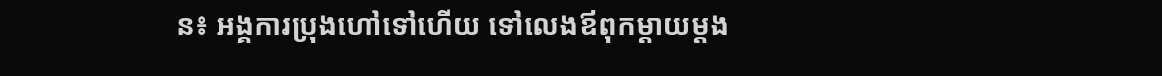ន៖ អង្គការប្រុងហៅទៅហើយ ទៅលេងឪពុកម្ដាយម្ដង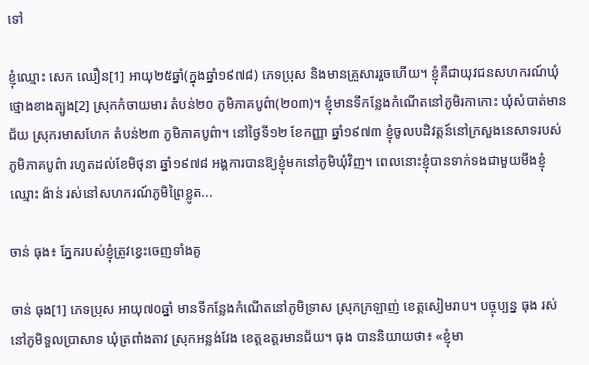ទៅ

ខ្ញុំឈ្មោះ សេក ឈឿន[1] អាយុ២៥ឆ្នាំ(ក្នុងឆ្នាំ១៩៧៨) ភេទប្រុស និងមានគ្រួសាររួចហើយ។ ខ្ញុំគឺជាយុវជនសហករណ៍ឃុំថ្មោងខាងត្បូង[2] ស្រុកកំចាយមារ តំបន់២០ ភូមិភាគបូព៌ា(២០៣)។ ខ្ញុំមានទីកន្លែងកំណើតនៅភូមិរកាកោះ ឃុំសំបាត់មានជ័យ ស្រុករមាសហែក តំបន់២៣ ភូមិភាគបូព៌ា។ នៅថ្ងៃទី១២ ខែកញ្ញា ឆ្នាំ១៩៧៣ ខ្ញុំចូលបដិវត្តន៍នៅក្រសួងនេសាទរបស់ភូមិភាគបូព៌ា រហូតដល់ខែមិថុនា ឆ្នាំ១៩៧៨ អង្គការបានឱ្យខ្ញុំមកនៅភូមិឃុំវិញ។ ពេលនោះខ្ញុំបានទាក់ទងជាមួយមីងខ្ញុំឈ្មោះ ង៉ាន់ រស់នៅសហករណ៍ភូមិព្រៃខ្លូត...

ចាន់ ធុង៖ ភ្នែករបស់ខ្ញុំត្រូវខ្វេះចេញទាំងគូ

ចាន់ ធុង[1] ភេទប្រុស អាយុ៧០ឆ្នាំ មានទីកន្លែងកំណើតនៅភូមិទ្រាស ស្រុកក្រឡាញ់ ខេត្តសៀមរាប។ បច្ចុប្បន្ន ធុង រស់នៅភូមិទួលប្រាសាទ ឃុំត្រពាំងតាវ ស្រុកអន្លង់វែង ខេត្តឧត្តរមានជ័យ។ ធុង បាននិយាយថា៖ «ខ្ញុំមា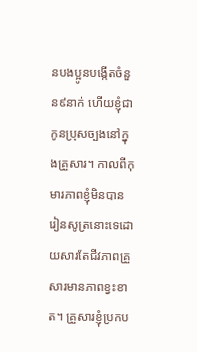នបងប្អូនបង្កើតចំនួន៩នាក់ ហើយខ្ញុំជាកូនប្រុសច្បងនៅក្នុងគ្រួសារ។ កាលពីកុមារភាពខ្ញុំមិនបានរៀនសូត្រនោះទេដោយសារតែជីវភាពគ្រួសារមានភាពខ្វះខាត។ គ្រួសារខ្ញុំប្រកប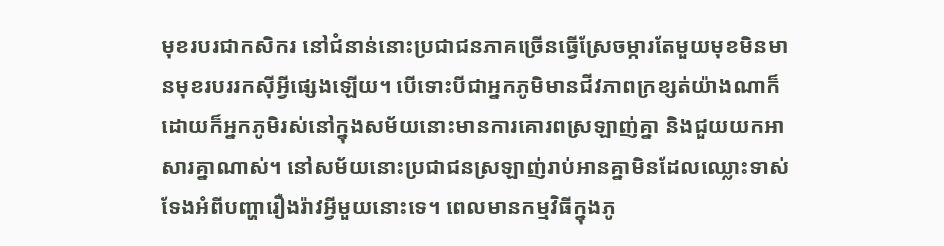មុខរបរជាកសិករ នៅជំនាន់នោះប្រជាជនភាគច្រើនធ្វើស្រែចម្ការតែមួយមុខមិនមានមុខរបររកស៊ីអ្វីផ្សេងឡើយ។ បើទោះបីជាអ្នកភូមិមានជីវភាពក្រខ្សត់យ៉ាងណាក៏ដោយក៏អ្នកភូមិរស់នៅក្នុងសម័យនោះមានការគោរពស្រឡាញ់គ្នា និងជួយយកអាសារគ្នាណាស់។ នៅសម័យនោះប្រជាជនស្រឡាញ់រាប់អានគ្នាមិនដែលឈ្លោះទាស់ទែងអំពីបញ្ហារឿងរ៉ាវអ្វីមួយនោះទេ។ ពេលមានកម្មវិធីក្នុងភូ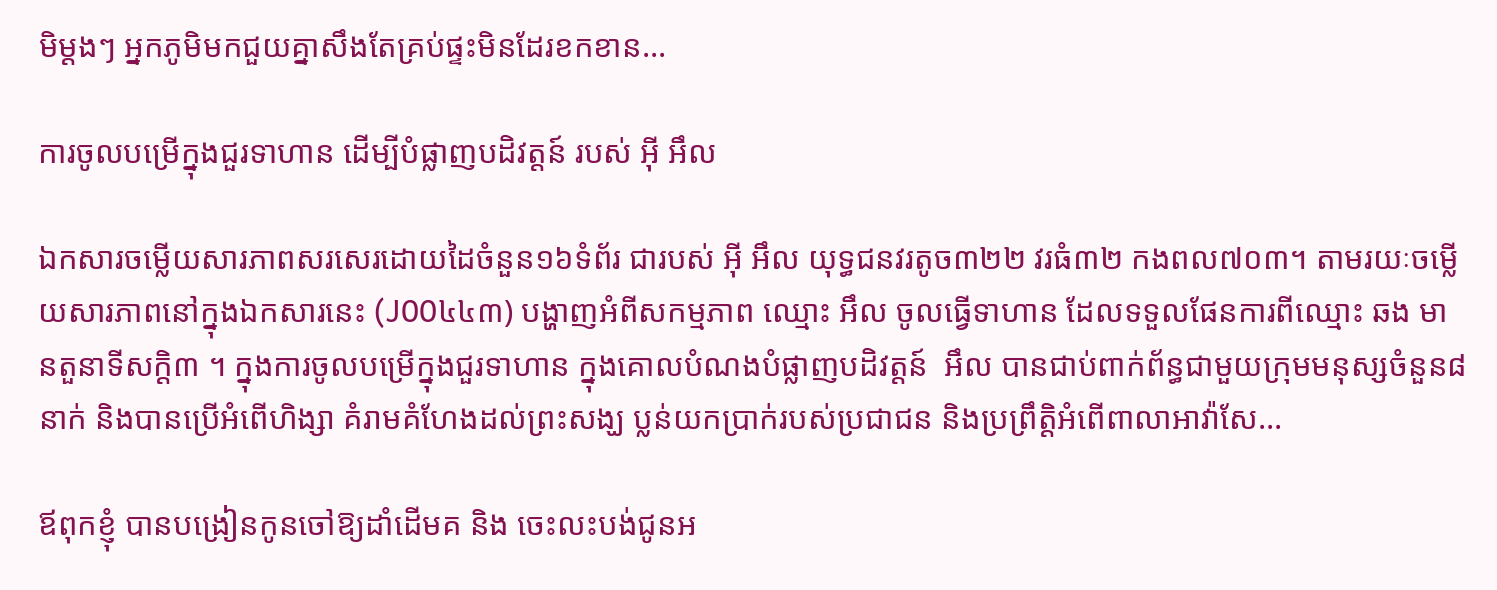មិម្ដងៗ អ្នកភូមិមកជួយគ្នាសឹងតែគ្រប់ផ្ទះមិនដែរខកខាន...

ការចូលបម្រើក្នុងជួរទាហាន ដើម្បីបំផ្លាញបដិវត្តន៍ របស់ អ៊ី អឹល

ឯកសារចម្លើយសារភាពសរសេរដោយដៃចំនួន១៦ទំព័រ ជារបស់ អ៊ី អឹល យុទ្ធជនវរតូច៣២២ វរធំ៣២ កងពល៧០៣។ តាមរយៈចម្លើយសារភាពនៅក្នុងឯកសារនេះ (J00៤៤៣) បង្ហាញអំពីសកម្មភាព ឈ្មោះ អឹល ចូលធ្វើទាហាន ដែលទទួលផែនការពីឈ្មោះ ឆង មានតួនាទីសក្ដិ៣ ។ ក្នុងការចូលបម្រើក្នុងជួរទាហាន ក្នុងគោលបំណងបំផ្លាញបដិវត្តន៍  អឹល បានជាប់ពាក់ព័ន្ធជាមួយក្រុមមនុស្សចំនួន៨នាក់ និងបានប្រើអំពើហិង្សា គំរាមគំហែងដល់ព្រះសង្ឃ ប្លន់យកប្រាក់របស់ប្រជាជន និងប្រព្រឹត្តិអំពើពាលាអាវ៉ាសែ...

ឪពុកខ្ញុំ បានបង្រៀនកូនចៅឱ្យដាំដើមគ និង ចេះលះបង់ជូនអ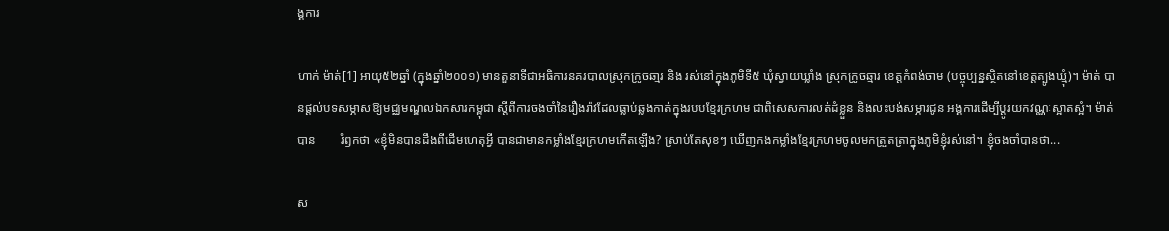ង្គការ

ហាក់ ម៉ាត់[1] អាយុ៥២ឆ្នាំ (ក្នុងឆ្នាំ២០០១) មានតួនាទីជាអធិការនគរបាលស្រុកក្រូចឆា្មរ និង រស់នៅក្នុងភូមិទី៥ ឃុំស្វាយឃ្លាំង ស្រុកក្រូចឆ្មារ ខេត្តកំពង់ចាម (បច្ចុប្បន្នស្ថិតនៅខេត្តត្បូងឃ្មុំ)។ ម៉ាត់ បានផ្ដល់បទសម្ភាសឱ្យមជ្ឈមណ្ឌលឯកសារកម្ពុជា ស្ដីពីការចងចាំនៃរឿងរ៉ាវដែលធ្លាប់ឆ្លងកាត់ក្នុងរបបខ្មែរក្រហម ជាពិសេសការលត់ដំខ្លួន និងលះបង់សម្ភារជូន អង្គការដើម្បីប្ដូរយកវណ្ណៈស្អាតស្អំ។ ម៉ាត់ បាន        រំឭកថា «ខ្ញុំមិនបានដឹងពីដើមហេតុអ្វី បានជាមានកម្លាំងខ្មែរក្រហមកើតឡើង? ស្រាប់តែសុខៗ ឃើញកងកម្លាំងខ្មែរក្រហមចូលមកត្រួតត្រាក្នុងភូមិខ្ញុំរស់នៅ។ ខ្ញុំចងចាំបានថា...

ស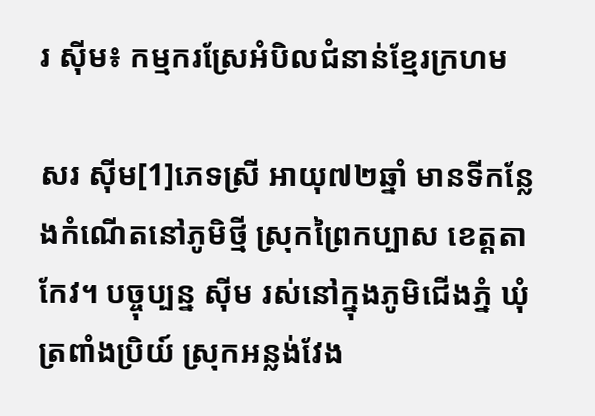រ ស៊ីម៖ កម្មករស្រែអំបិលជំនាន់ខ្មែរក្រហម

សរ ស៊ីម[1]ភេទស្រី អាយុ៧២ឆ្នាំ មានទីកន្លែងកំណើតនៅភូមិថ្មី ស្រុកព្រៃកប្បាស ខេត្តតាកែវ។ បច្ចុប្បន្ន ស៊ីម រស់នៅក្នុងភូមិជើងភ្នំ ឃុំត្រពាំងប្រិយ៍ ស្រុកអន្លង់វែង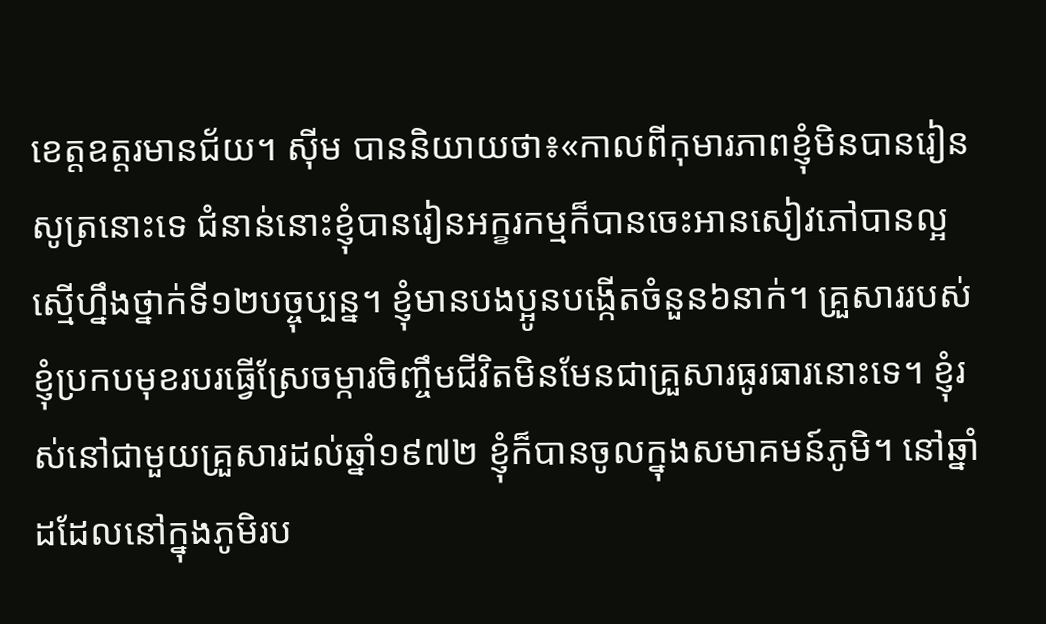ខេត្តឧត្តរមានជ័យ។ ស៊ីម បាននិយាយថា៖«កាលពីកុមារភាពខ្ញុំមិនបានរៀនសូត្រនោះទេ ជំនាន់នោះខ្ញុំបានរៀនអក្ខរកម្មក៏បានចេះអានសៀវភៅបានល្អស្មើហ្នឹងថ្នាក់ទី១២បច្ចុប្បន្ន។ ខ្ញុំមានបងប្អូនបង្កើតចំនួន៦នាក់។ គ្រួសាររបស់ខ្ញុំប្រកបមុខរបរធ្វើស្រែចម្ការចិញ្ចឹមជីវិតមិនមែនជាគ្រួសារធូរធារនោះទេ។ ខ្ញុំរស់នៅជាមួយគ្រួសារដល់ឆ្នាំ១៩៧២ ខ្ញុំក៏បានចូលក្នុងសមាគមន៍ភូមិ។ នៅឆ្នាំដដែលនៅក្នុងភូមិរប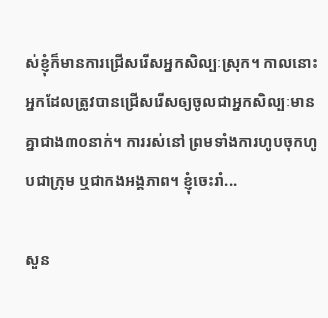ស់ខ្ញុំក៏មានការជ្រើសរើសអ្នកសិល្បៈស្រុក។ កាលនោះអ្នកដែលត្រូវបានជ្រើសរើសឲ្យចូលជាអ្នកសិល្បៈមានគ្នាជាង៣០នាក់។ ការរស់នៅ ព្រមទាំងការហូបចុកហូបជាក្រុម ឬជាកងអង្គភាព។ ខ្ញុំចេះរាំ...

សួន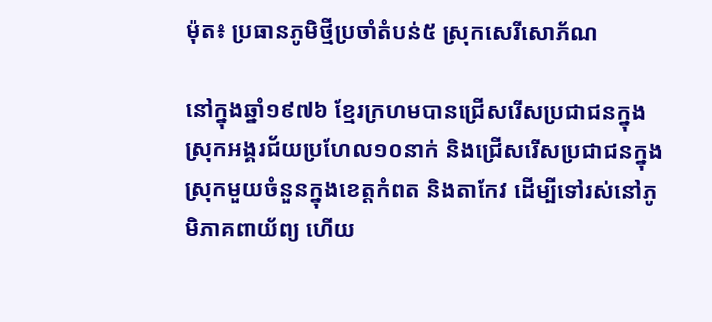ម៉ុត៖ ប្រធានភូមិថ្មីប្រចាំតំបន់៥ ស្រុកសេរីសោភ័ណ

នៅក្នុងឆ្នាំ១៩៧៦ ខ្មែរក្រហមបានជ្រើសរើសប្រជាជនក្នុងស្រុកអង្គរជ័យប្រហែល១០នាក់ និងជ្រើសរើសប្រជាជនក្នុងស្រុកមួយចំនួនក្នុងខេត្តកំពត និងតាកែវ ដើម្បីទៅរស់នៅភូមិភាគពាយ័ព្យ ហើយ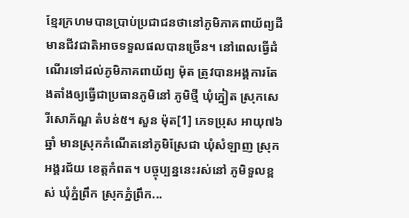ខ្មែរក្រហមបានប្រាប់ប្រជាជនថានៅភូមិភាគពាយ័ព្យដីមានជីវជាតិអាចទទួលផលបានច្រើន។ នៅពេលធ្វើដំណើរទៅដល់ភូមិភាគពាយ័ព្យ ម៉ុត ត្រូវបានអង្គការតែងតាំងឲ្យធ្វើជាប្រធានភូមិនៅ ភូមិថ្មី ឃុំភ្នៀត ស្រុកសេរីសោភ័ណ្ឌ តំបន់៥។ សួន ម៉ុត[1] ភេទប្រុស អាយុ៧៦ឆ្នាំ មានស្រុកកំណើតនៅភូមិស្រែជា ឃុំសំឡាញ ស្រុកអង្គរជ័យ ខេត្តកំពត។ បច្ចុប្បន្ននេះរស់នៅ ភូមិទួលខ្ពស់ ឃុំភ្នំព្រឹក ស្រុកភ្នំព្រឹក...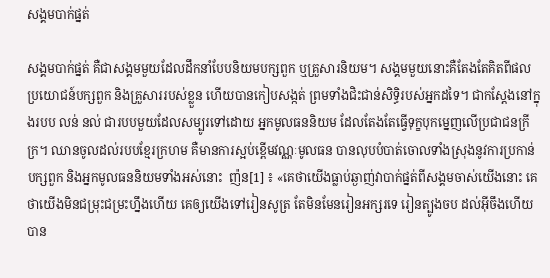សង្គមបាក់ផ្នត់

សង្គមបាក់ផ្នត់ គឺជាសង្គមមួយដែលដឹកនាំបែបនិយមបក្សពួក ឬគ្រួសារនិយម។ សង្គមមួយនោះគឺតែងតែគិតពីផលប្រយោជន៍បក្សពួក និងគ្រួសាររបស់ខ្លួន ហើយបានកៀបសង្កត់ ព្រមទាំងជិះជាន់សិទ្ធិរបស់អ្នកដទៃ។ ជាកស្ដែងនៅក្នុងរបប លន់ នល់ ជារបបមួយដែលសម្បូរទៅដោយ អ្នកមូលធននិយម ដែលតែងតែធ្វើទុក្ខបុកម្នេញលើប្រជាជនក្រីក្រ។ ឈានចូលដល់របបខ្មែរក្រហម គឺមានការស្អប់ខ្ពើមវណ្ណៈមូលធន បានលុបបំបាត់ចោលទាំងស្រុងនូវការប្រកាន់បក្សពួក និងអ្នកមូលធននិយមទាំងអស់នោះ  ញ៉ន[1] ៖ «គេថាយើងធ្លាប់ឆ្ងាញ់វាបាក់ផ្នត់ពីសង្គមចាស់យើងនោះ គេថាយើងមិនជម្រុះជម្រះហ្នឹងហើយ គេឲ្យយើងទៅរៀនសូត្រ តែមិនមែនរៀនអក្សរទេ រៀនត្បូងចប ដល់អ៊ីចឹងហើយបាន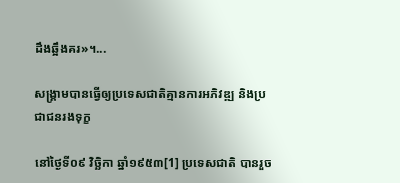ដឹងឆ្អឹងគរ»។...

សង្រ្គាមបានធ្វើឲ្យប្រទេសជាតិគ្មានការអភិវឌ្ឍ និងប្រជាជនរងទុក្ខ

នៅថ្ងៃទី០៩ វិច្ឆិកា ឆ្នាំ១៩៥៣[1] ប្រទេសជាតិ បានរួច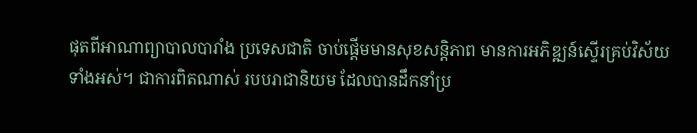ផុតពីអាណាព្យាបាលបារាំង ប្រទេសជាតិ ចាប់ផ្តើមមានសុខសន្តិភាព មានការអភិឌ្ឍន៍ស្ទើរគ្រប់វិស័យទាំងអស់។ ជាការពិតណាស់ របបរាជានិយម ដែលបានដឹកនាំប្រ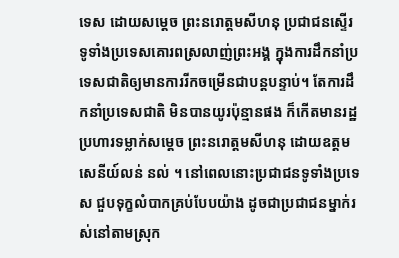ទេស ដោយសម្តេច ព្រះនរោត្តមសីហនុ ប្រជាជនស្ទើរទូទាំងប្រទេសគោរពស្រលាញ់ព្រះអង្គ ក្នុងការដឹកនាំប្រទេសជាតិឲ្យមានការរីកចម្រើនជាបន្តបន្ទាប់។ តែការដឹកនាំប្រទេសជាតិ មិនបានយូរប៉ុន្មានផង ក៏កើតមានរដ្ឋប្រហារទម្លាក់សម្តេច ព្រះនរោត្តមសីហនុ ដោយឧត្តមសេនីយ៍លន់ នល់ ។ នៅពេលនោះប្រជាជនទូទាំងប្រទេស ជួបទុក្ខលំបាកគ្រប់បែបយ៉ាង ដូចជាប្រជាជនម្នាក់រស់នៅតាមស្រុក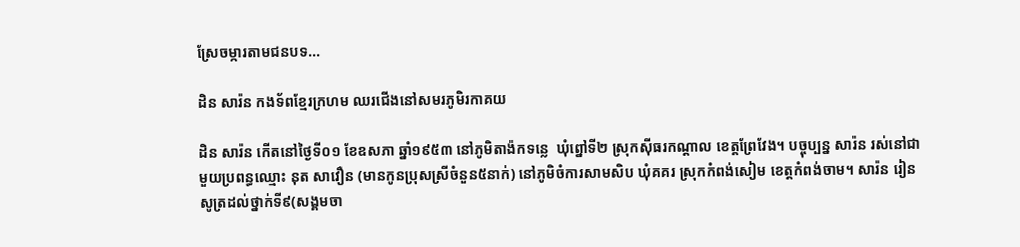ស្រែចម្ការតាមជនបទ...

ដិន សារ៉ន កងទ័ពខ្មែរក្រហម ឈរជើងនៅសមរភូមិរកាគយ

ដិន សារ៉ន កើតនៅថ្ងៃទី០១ ខែឧសភា ឆ្នាំ១៩៥៣ នៅភូមិតាង៉កទន្លេ  ឃុំព្នៅទី២ ស្រុកស៊ីធរកណ្តាល ខេត្តព្រែវែង។ បច្ចុប្បន្ន សារ៉ន រស់នៅជាមួយប្រពន្ធឈ្មោះ នុត សាវឿន (មានកូនប្រុសស្រីចំនួន៥នាក់) នៅភូមិចំការសាមសិប ឃុំគគរ ស្រុកកំពង់សៀម ខេត្តកំពង់ចាម។ សារ៉ន រៀនសូត្រដល់ថ្នាក់ទី៩(សង្គមចា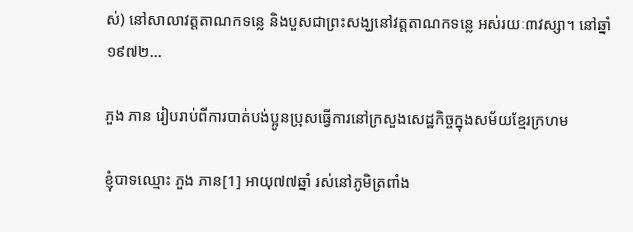ស់) នៅសាលាវត្តតាណកទន្លេ និងបួសជាព្រះសង្ឃនៅវត្តតាណកទន្លេ អស់រយៈ៣វស្សា។ នៅឆ្នាំ១៩៧២...

ភួង ភាន រៀបរាប់ពីការបាត់បង់ប្អូនប្រុសធ្វើការនៅក្រសួងសេដ្ឋកិច្ចក្នុងសម័យខ្មែរក្រហម

ខ្ញុំបាទឈ្មោះ ភួង ភាន[1] អាយុ៧៧ឆ្នាំ រស់នៅភូមិត្រពាំង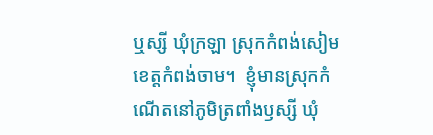ឬស្សី ឃុំក្រឡា ស្រុកកំពង់សៀម ខេត្តកំពង់ចាម។  ខ្ញុំមានស្រុកកំណើតនៅភូមិត្រពាំងឫស្សី ឃុំ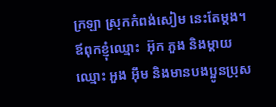ក្រឡា ស្រុកកំពង់សៀម នេះតែម្ដង។ ឪពុកខ្ញុំឈ្មោះ  អ៊ុក ភួង និងម្ដាយឈ្មោះ អួង អ៊ឹម និងមានបងប្អូនប្រុស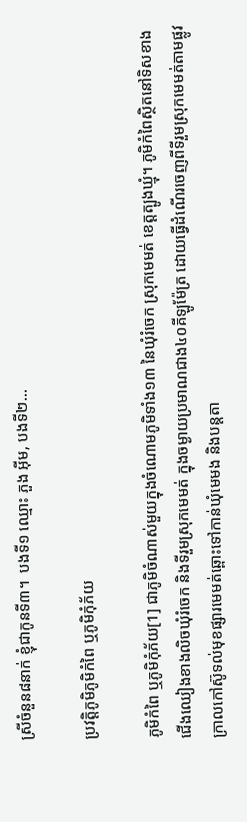ស្រីចំនួន៨នាក់ ខ្ញុំជាកូនទី៣។  បងទី១ ឈ្មោះ ភួង អ៊ីម, បងទី២...

ប្រវត្តិភូមិភូមិកំពៃ ឬភូមិកុំភ័យ

ភូមិកំពៃ ឬភូមិកុំភ័យ[1] ជាភូមិចំណាស់មួយក្នុងចំណោមភូមិទាំង១៣ នៃឃុំរំចេក ស្រុកមេមត់ ខេត្តត្បូងឃ្មុំ។ ភូមិកំពៃស្ថិតនៅទិសខាងជើងឈៀងខាងលិចឃុំរំចេក និងទីរួមស្រុកមេមត់ ក្នុងចម្ងាយប្រមាណជាង៤០គីឡូម៉ែត្រ ដោយធ្វើដំណើរចេញពីទីរួមស្រុកមេមត់តាមផ្លូវក្រាលកៅស៊ូទល់មុខផ្សារមេមត់ឆ្ពោះទៅកាន់ឃុំមេមង និងបន្តតា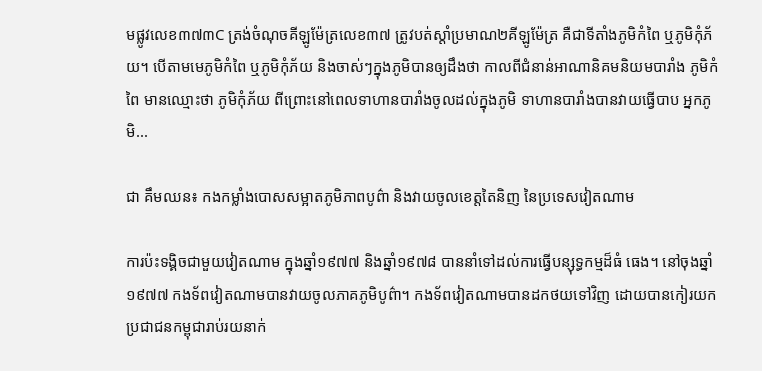មផ្លូវលេខ៣៧៣C ត្រង់ចំណុចគីឡូម៉ែត្រលេខ៣៧ ត្រូវបត់ស្តាំប្រមាណ២គីឡូម៉ែត្រ គឺជាទីតាំងភូមិកំពៃ ឬភូមិកុំភ័យ។ បើតាមមេភូមិកំពៃ ឬភូមិកុំភ័យ និងចាស់ៗក្នុងភូមិបានឲ្យដឹងថា កាលពីជំនាន់អាណានិគមនិយមបារាំង ភូមិកំពៃ មានឈ្មោះថា ភូមិកុំភ័យ ពីព្រោះនៅពេលទាហានបារាំងចូលដល់ក្នុងភូមិ ទាហានបារាំងបានវាយធ្វើបាប អ្នកភូមិ...

ជា គឹមឈន៖ កងកម្លាំងបោសសម្អាតភូមិភាពបូព៌ា និងវាយចូលខេត្តតៃនិញ នៃប្រទេសវៀតណាម

ការប៉ះទង្គិចជាមួយវៀតណាម ក្នុងឆ្នាំ១៩៧៧ និងឆ្នាំ១៩៧៨ បាននាំទៅដល់ការធ្វើបន្សុទ្ធកម្មដ៏ធំ ធេង។ នៅចុងឆ្នាំ១៩៧៧ កងទ័ពវៀតណាមបានវាយចូលភាគភូមិបូព៌ា។ កងទ័ពវៀតណាមបានដកថយទៅវិញ ដោយបានកៀរយកប្រជាជនកម្ពុជារាប់រយនាក់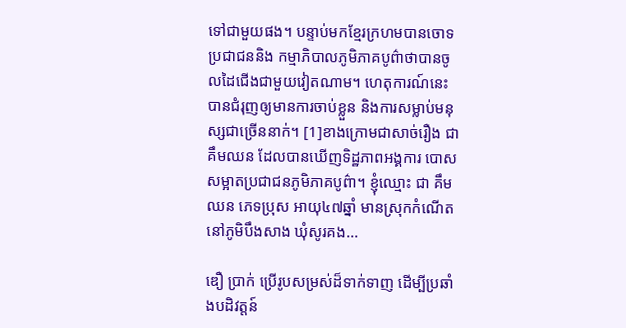ទៅជាមួយផង។ បន្ទាប់មកខ្មែរក្រហមបានចោទប្រជាជននិង កម្មាភិបាលភូមិភាគបូព៌ាថាបានចូលដៃជើងជាមួយវៀតណាម។ ហេតុការណ៍នេះបានជំរុញឲ្យមានការចាប់ខ្លួន និងការសម្លាប់មនុស្សជាច្រើននាក់។ [1]ខាងក្រោមជាសាច់រឿង ជា គឹមឈន ដែលបានឃើញទិដ្ឋភាពអង្គការ បោសសម្អាតប្រជាជនភូមិភាគបូព៌ា។ ខ្ញុំឈ្មោះ ជា គឹមឈន ភេទប្រុស អាយុ៤៧ឆ្នាំ មានស្រុកកំណើតនៅភូមិបឹងសាង ឃុំសូរគង...

ឌឿ ប្រាក់ ប្រើរូបសម្រស់ដ៏ទាក់ទាញ ដើម្បីប្រឆាំងបដិវត្តន៍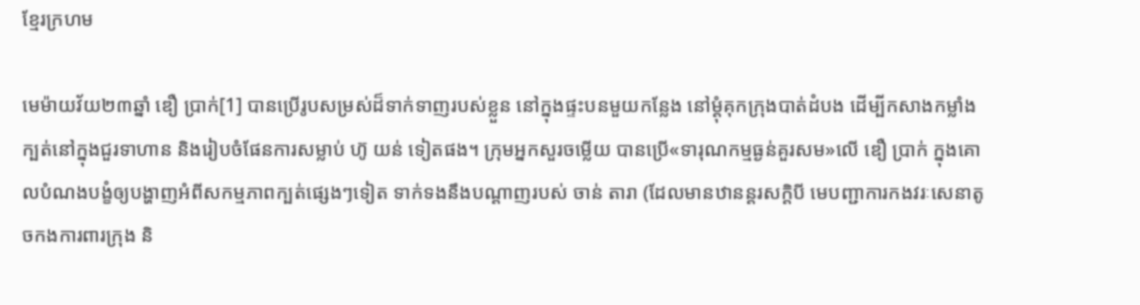ខ្មែរក្រហម

មេម៉ាយវ័យ២៣ឆ្នាំ ឌឿ ប្រាក់[1] បានប្រើរូបសម្រស់ដ៏ទាក់ទាញរបស់ខ្លួន នៅក្នុងផ្ទះបនមួយកន្លែង នៅម្តុំគុកក្រុងបាត់ដំបង ដើម្បីកសាងកម្លាំងក្បត់នៅក្នុងជួរទាហាន និងរៀបចំផែនការសម្លាប់ ហ៊ូ យន់ ទៀតផង។ ក្រុមអ្នកសួរចម្លើយ បានប្រើ«ទារុណកម្មធ្ងន់គួរសម»លើ ឌឿ ប្រាក់ ក្នុងគោលបំណងបង្ខំឲ្យបង្ហាញអំពីសកម្មភាពក្បត់ផ្សេងៗទៀត ទាក់ទងនឹងបណ្តាញរបស់ ចាន់ តារា (ដែលមានឋានន្តរសក្តិបី មេបញ្ជាការកងវរៈសេនាតូចកងការពារក្រុង និ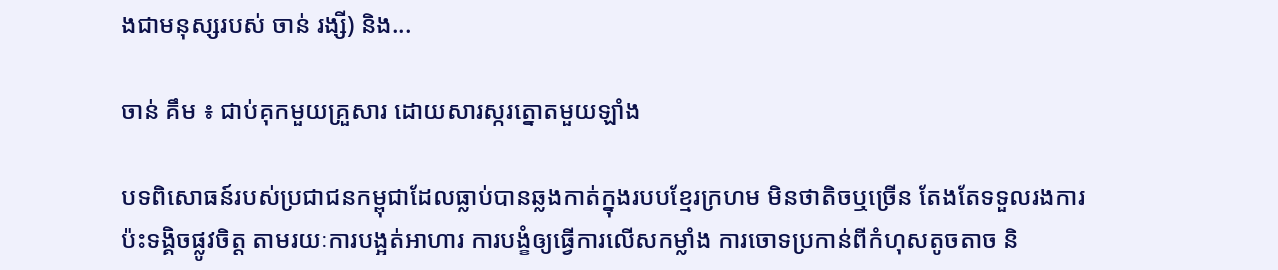ងជាមនុស្សរបស់ ចាន់ រង្សី) និង...

ចាន់ គឹម ៖ ជាប់គុកមួយគ្រួសារ ដោយសារស្ករត្នោតមួយឡាំង

បទពិសោធន៍របស់ប្រជាជនកម្ពុជាដែលធ្លាប់បានឆ្លងកាត់ក្នុងរបបខ្មែរក្រហម មិនថាតិចឬច្រើន តែងតែទទួលរងការប៉ះទង្គិចផ្លូវចិត្ត តាមរយៈការបង្អត់អាហារ ការបង្ខំឲ្យធ្វើការលើសកម្លាំង ការចោទប្រកាន់ពីកំហុសតូចតាច និ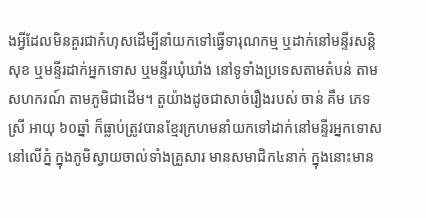ងអ្វីដែលមិនគួរជាកំហុសដើម្បីនាំយកទៅធ្វើទារុណកម្ម ឬដាក់នៅមន្ទីរសន្តិសុខ ឬមន្ទីរដាក់អ្នកទោស ឬមន្ទីរឃុំឃាំង នៅទូទាំងប្រទេសតាមតំបន់ តាមសហករណ៍ តាមភូមិជាដើម។ តួយ៉ាងដូចជាសាច់រឿងរបស់ ចាន់ គឹម ភេទស្រី អាយុ ៦០ឆ្នាំ ក៏ធ្លាប់ត្រូវបានខ្មែរក្រហមនាំយកទៅដាក់នៅមន្ទីរអ្នកទោសនៅលើភ្នំ ក្នុងភូមិស្វាយចាល់ទាំងគ្រួសារ មានសមាជិក៤នាក់ ក្នុងនោះមាន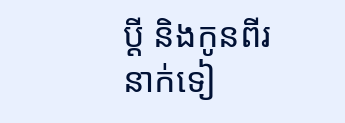ប្តី និងកូនពីរនាក់ទៀ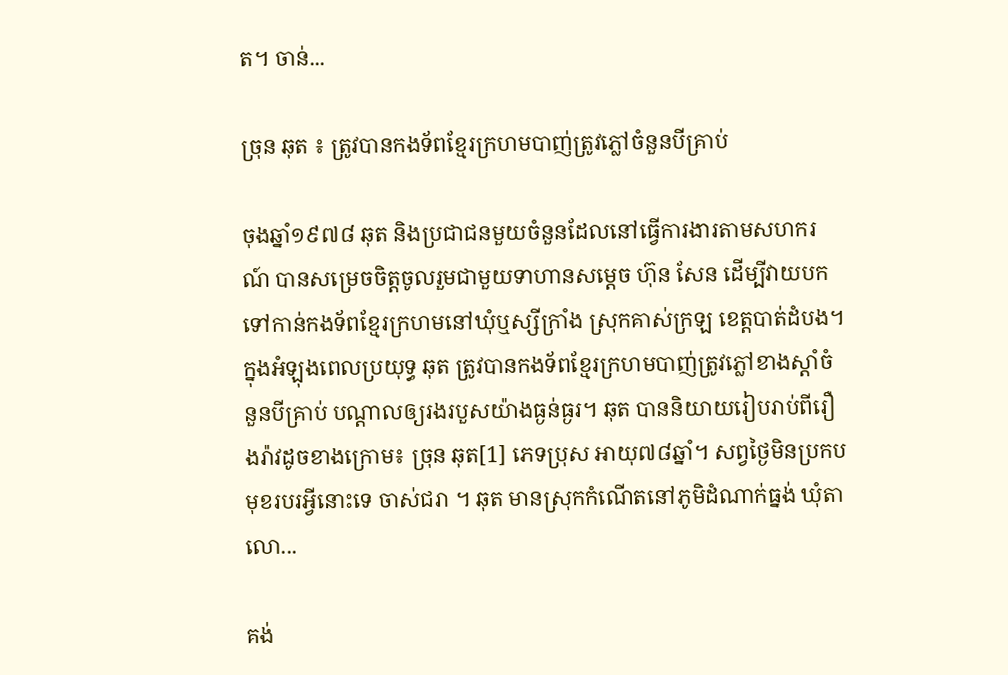ត។ ចាន់...

ច្រុន ឆុត ៖ ត្រូវបានកងទ័ពខ្មែរក្រហមបាញ់ត្រូវភ្លៅចំនួនបីគ្រាប់

ចុងឆ្នាំ១៩៧៨ ឆុត និងប្រជាជនមួយចំនួនដែលនៅធ្វើការងារតាមសហករណ៍ បានសម្រេចចិត្តចូលរួមជាមួយទាហានសម្ដេច ហ៊ុន សែន ដើម្បីវាយបកទៅកាន់កងទ័ពខ្មែរក្រហមនៅឃុំឬស្សីក្រាំង ស្រុកគាស់ក្រឡ ខេត្តបាត់ដំបង។ ក្នុងអំឡុងពេលប្រយុទ្ធ ឆុត ត្រូវបានកងទ័ពខ្មែរក្រហមបាញ់ត្រូវភ្លៅខាងស្ដាំចំនួនបីគ្រាប់ បណ្ដាលឲ្យរងរបួសយ៉ាងធ្ងន់ធ្ងរ។ ឆុត បាននិយាយរៀបរាប់ពីរឿងរ៉ាវដូចខាងក្រោម៖ ច្រុន ឆុត[1] ភេទប្រុស អាយុ៧៨ឆ្នាំ។ សព្វថ្ងៃមិនប្រកបមុខរបរអ្វីនោះទេ ចាស់ជរា ។ ឆុត មានស្រុកកំណើតនៅភូមិដំណាក់ធ្នង់ ឃុំតាលោ...

គង់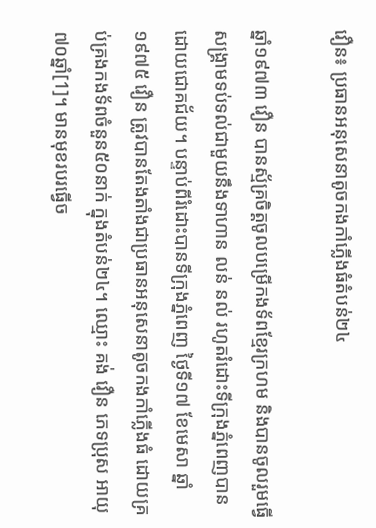វឿន៖ ប្រធានអនុសេនាតូចកងកាំភ្លើងធំតំបន់២៤

ឆ្នាំ១៩៧៣ វឿន បានស្ម័គ្រចិត្តចូលបម្រើកងទ័ពខ្មែរក្រហម និងបានចូលរួមធ្វើសង្រ្គាមទប់ទល់ជាមួយនឹងទាហាន លន់ នល់ រហូតរំដោះទីក្រុងភ្នំពេញបានដោយជោគជ័យ។ បន្ទាប់ពីរំដោះបានទីក្រុងភ្នំពេញ ថ្ងៃទី១៧ ខែមេសា ឆ្នាំ១៩៧៥ វឿន ត្រូវបានតែងតាំងជាប្រធានអនុសេនាតូចកងកាំភ្លើងធំ ដោយគ្រប់គ្រងកងទ័ពចំនួន៥០នាក់ ក្នុងតំបន់២៤។ ឈ្មោះ គង់ វឿន ភេទប្រុស អាយុ៧០ឆ្នាំ[1]។ មានមុខរបរធ្វើច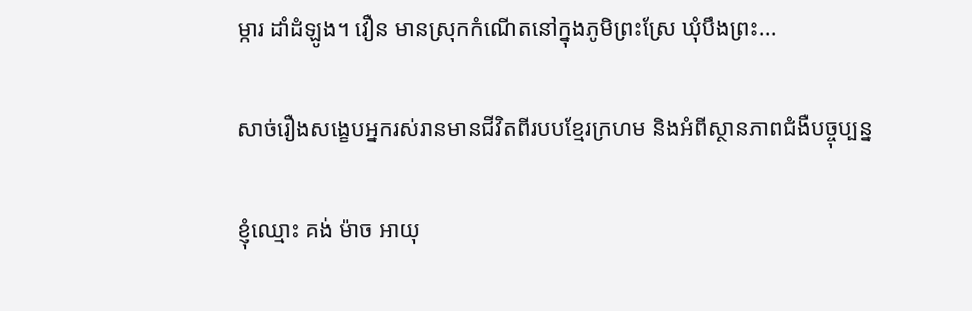ម្ការ ដាំដំឡូង។ វឿន មានស្រុកកំណើតនៅក្នុងភូមិព្រះស្រែ ឃុំបឹងព្រះ...

សាច់រឿងសង្ខេបអ្នករស់រានមានជីវិតពីរបបខ្មែរក្រហម និងអំពីស្ថានភាពជំងឺបច្ចុប្បន្ន

ខ្ញុំឈ្មោះ គង់ ម៉ាច អាយុ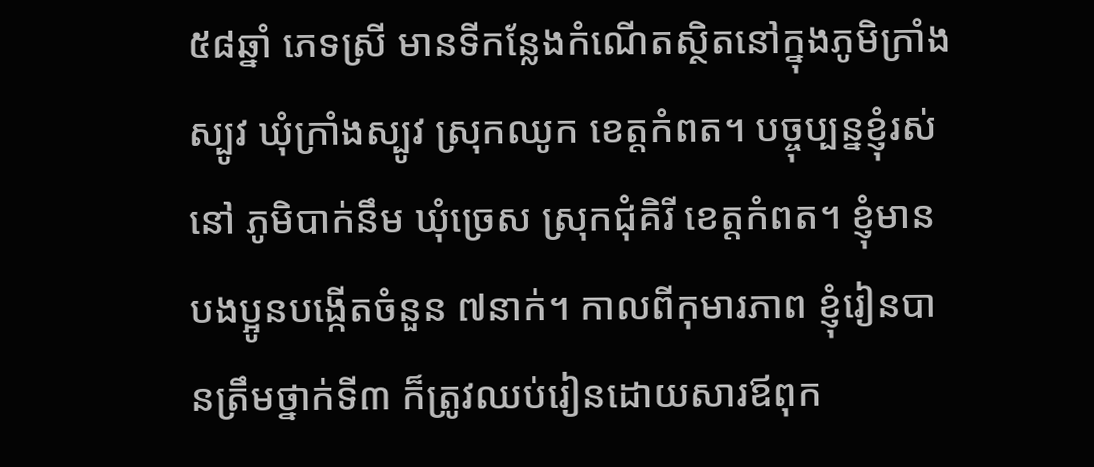៥៨ឆ្នាំ ភេទស្រី មានទីកន្លែងកំណើតស្ថិតនៅក្នុងភូមិក្រាំងស្បូវ ឃុំក្រាំងស្បូវ ស្រុកឈូក ខេត្តកំពត។ បច្ចុប្បន្នខ្ញុំរស់នៅ ភូមិបាក់នឹម ឃុំច្រេស ស្រុកជុំគិរី ខេត្តកំពត។ ខ្ញុំមានបងប្អូនបង្កើតចំនួន ៧នាក់។ កាលពីកុមារភាព ខ្ញុំរៀនបានត្រឹមថ្នាក់ទី៣ ក៏ត្រូវឈប់រៀនដោយសារឪពុក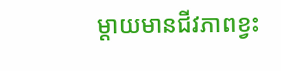ម្ដាយមានជីវភាពខ្វះ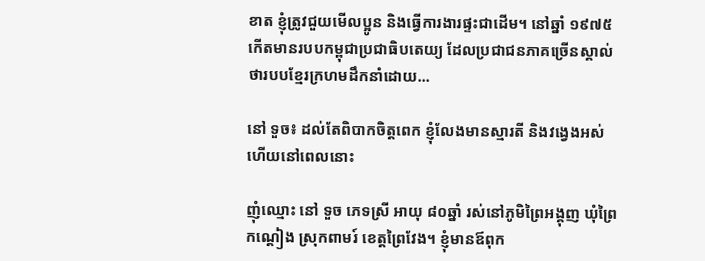ខាត ខ្ញុំត្រូវជួយមើលប្អូន និងធ្វើការងារផ្ទះជាដើម។ នៅឆ្នាំ ១៩៧៥ កើតមានរបបកម្ពុជាប្រជាធិបតេយ្យ ដែលប្រជាជនភាគច្រើនស្គាល់ថារបបខ្មែរក្រហមដឹកនាំដោយ...

នៅ ទួច៖ ដល់តែពិបាកចិត្តពេក ខ្ញុំលែងមានស្មារតី និងវង្វេងអស់ហើយនៅពេលនោះ

ញុំឈ្មោះ នៅ ទួច ភេទស្រី អាយុ ៨០ឆ្នាំ រស់នៅភូមិព្រៃអង្គុញ ឃុំព្រៃកណ្តៀង ស្រុកពាមរ៍ ខេត្តព្រៃវែង។ ខ្ញុំមានឪពុក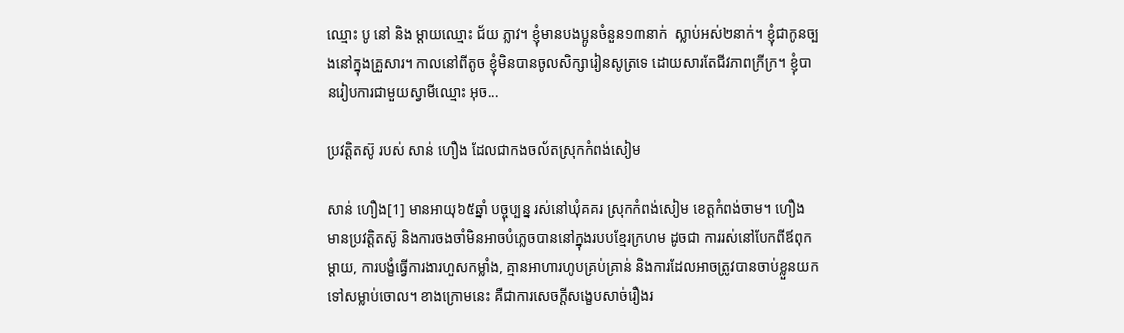ឈ្មោះ បូ នៅ និង ម្តាយឈ្មោះ ជ័យ ភ្លាវ។ ខ្ញុំមានបងប្អូនចំនួន១៣នាក់  ស្លាប់អស់២នាក់។ ខ្ញុំជាកូនច្បងនៅក្នុងគ្រួសារ។ កាលនៅពីតូច ខ្ញុំមិនបានចូលសិក្សារៀនសូត្រទេ ដោយសារតែជីវភាពក្រីក្រ។ ខ្ញុំបានរៀបការជាមួយស្វាមីឈ្មោះ អុច...

ប្រវត្តិតស៊ូ របស់ សាន់ ហឿង ដែលជាកងចល័តស្រុកកំពង់សៀម

សាន់ ហឿង[1] មានអាយុ៦៥ឆ្នាំ បច្ចុប្បន្ន រស់នៅឃុំគគរ ស្រុកកំពង់សៀម ខេត្តកំពង់ចាម។ ហឿង មានប្រវត្តិតស៊ូ និងការចងចាំមិនអាចបំភ្លេចបាននៅក្នុងរបបខ្មែរក្រហម ដូចជា ការរស់នៅបែកពីឪពុកម្ដាយ, ការបង្ខំធ្វើការងារហួសកម្លាំង, គ្មានអាហារហូបគ្រប់គ្រាន់ និងការដែលអាចត្រូវបានចាប់ខ្លួនយកទៅសម្លាប់ចោល។ ខាងក្រោមនេះ គឺជាការសេចក្ដីសង្ខេបសាច់រឿងរ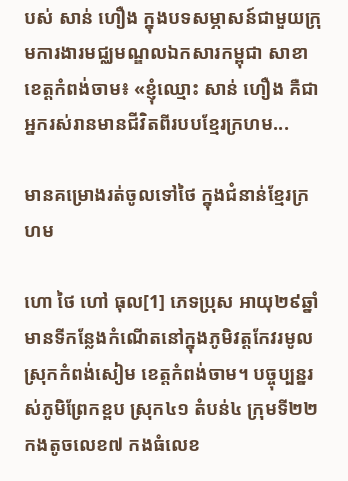បស់ សាន់ ហឿង ក្នុងបទសម្ភាសន៍ជាមួយក្រុមការងារមជ្ឈមណ្ឌលឯកសារកម្ពុជា សាខាខេត្តកំពង់ចាម៖ «ខ្ញុំឈ្មោះ សាន់ ហឿង គឺជាអ្នករស់រានមានជីវិតពីរបបខ្មែរក្រហម...

មានគម្រោងរត់ចូលទៅថៃ ក្នុងជំនាន់ខ្មែរក្រហម

ហោ ថៃ ហៅ ធុល[1] ភេទប្រុស អាយុ២៩ឆ្នាំ មានទីកន្លែងកំណើតនៅក្នុងភូមិវត្តកែវរមូល ស្រុកកំពង់សៀម ខេត្តកំពង់ចាម។ បច្ចុប្បន្នរស់ភូមិព្រែកខ្ពប ស្រុក៤១ តំបន់៤ ក្រុមទី២២ កងតូចលេខ៧ កងធំលេខ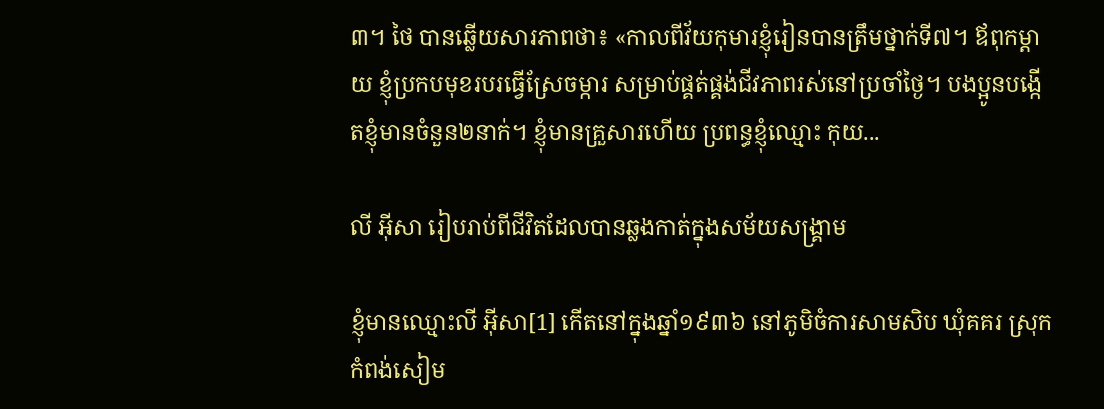៣។ ថៃ បានឆ្លើយសារភាពថា៖ «កាលពីវ័យកុមារខ្ញុំរៀនបានត្រឹមថ្នាក់ទី៧។ ឪពុកម្ដាយ ខ្ញុំប្រកបមុខរបរធ្វើស្រែចម្ការ សម្រាប់ផ្គត់ផ្គង់ជីវភាពរស់នៅប្រចាំថ្ងៃ។ បងប្អូនបង្កើតខ្ញុំមានចំនួន២នាក់។ ខ្ញុំមានគ្រួសារហើយ ប្រពន្ធខ្ញុំឈ្មោះ កុយ...

លី អ៊ីសា រៀបរាប់ពីជីវិតដែលបានឆ្លងកាត់ក្នុងសម័យសង្គ្រាម

ខ្ញុំមានឈ្មោះលី អ៊ីសា[1] កើតនៅក្នុងឆ្នាំ១៩៣៦ នៅភូមិចំការសាមសិប ឃុំគគរ ស្រុកកំពង់សៀម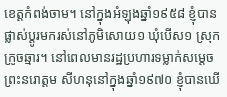ខេត្តកំពង់ចាម។ នៅក្នុងអំឡុងឆ្នាំ១៩៥៨ ខ្ញុំបានផ្លាស់ប្តូរមករស់នៅភូមិសោយ១ ឃុំបើស១ ស្រុកក្រូចឆ្មារ។ នៅពេលមានរដ្ឋប្រហារទម្លាក់សម្តេចព្រះនរោត្តម សីហនុនៅក្នុងឆ្នាំ១៩៧០ ខ្ញុំបានឃើ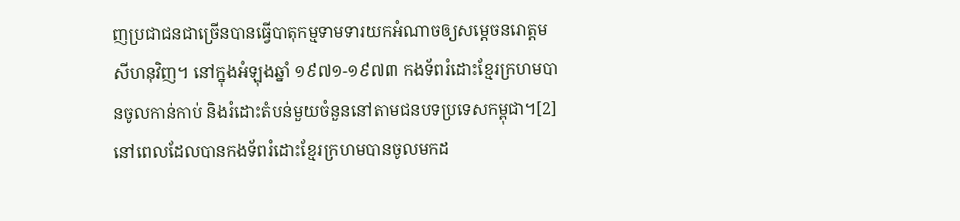ញប្រជាជនជាច្រើនបានធ្វើបាតុកម្មទាមទារយកអំណាចឲ្យសម្តេចនរោត្តម សីហនុវិញ។ នៅក្នុងអំឡុងឆ្នាំ ១៩៧១-១៩៧៣ កងទ័ពរំដោះខ្មែរក្រហមបានចូលកាន់កាប់ និងរំដោះតំបន់មួយចំនួននៅតាមជនបទប្រទេសកម្ពុជា។[2] នៅពេលដែលបានកងទ័ពរំដោះខ្មែរក្រហមបានចូលមកដ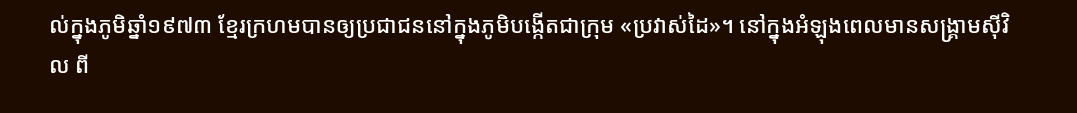ល់ក្នុងភូមិឆ្នាំ១៩៧៣ ខ្មែរក្រហមបានឲ្យប្រជាជននៅក្នុងភូមិបង្កើតជាក្រុម «ប្រវាស់ដៃ»។ នៅក្នុងអំឡុងពេលមានសង្រ្គាមស៊ីវិល ពី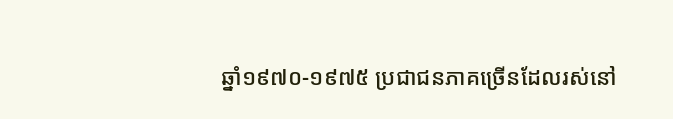ឆ្នាំ១៩៧០-១៩៧៥ ប្រជាជនភាគច្រើនដែលរស់នៅ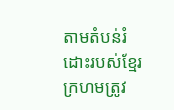តាមតំបន់រំដោះរបស់ខ្មែរក្រហមត្រូវ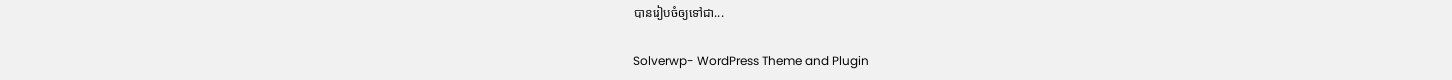បានរៀបចំឲ្យទៅជា...

Solverwp- WordPress Theme and Plugin